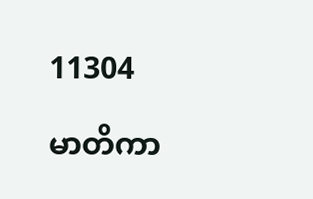11304

မာတိကာ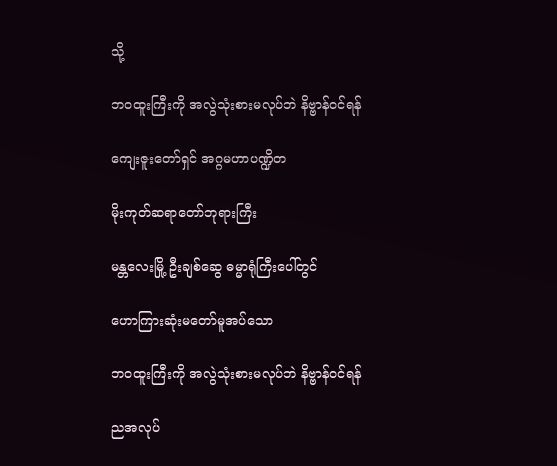သို့

ဘဝထူးကြီးကို အလွဲသုံးစားမလုပ်ဘဲ နိဗ္ဗာန်ဝင်ရန်

ကျေးဇူးတော်ရှင် အဂ္ဂမဟာပဏ္ဍိတ

မိုးကုတ်ဆရာတော်ဘုရားကြီး

မန္တလေးမြို့ ဦးချစ်ဆွေ ဓမ္မာရုံကြီးပေါ်တွင်

ဟောကြားဆုံးမတော်မူအပ်သော

ဘဝထူးကြီးကို အလွဲသုံးစားမလုပ်ဘဲ နိဗ္ဗာန်ဝင်ရန်

ညအလုပ်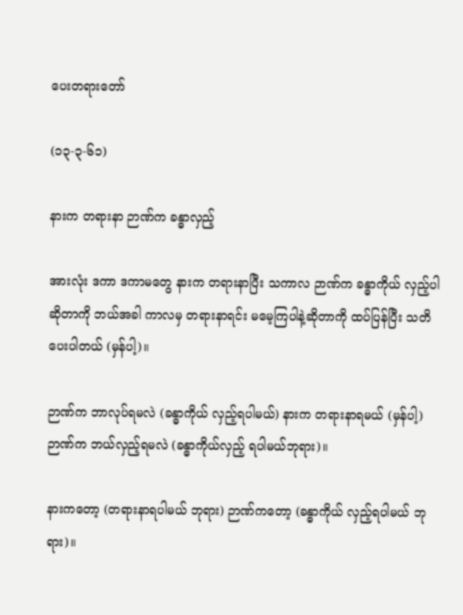ပေးတရားတော်

(၁၃-၃-၆၁)

နားက တရားနာ ဉာဏ်က ခန္ဓာလှည့်

အားလုံး ဒကာ ဒကာမတွေ နားက တရားနာပြီး သကာလ ဉာဏ်က ခန္ဓာကိုယ် လှည့်ပါဆိုတာကို ဘယ်အခါ ကာလမှ တရားနာရင်း မမေ့ကြပါနဲ့ဆိုတာကို ထပ်ပြန်ပြီး သတိပေးပါတယ် (မှန်ပါ့)။

ဉာဏ်က ဘာလုပ်ရမလဲ (ခန္ဓာကိုယ် လှည့်ရပါမယ်) နားက တရားနာရမယ် (မှန်ပါ့) ဉာဏ်က ဘယ်လှည့်ရမလဲ (ခန္ဓာကိုယ်လှည့် ရပါမယ်ဘုရား)။

နားကတော့ (တရားနာရပါမယ် ဘုရား) ဉာဏ်ကတော့ (ခန္ဓာကိုယ် လှည့်ရပါမယ် ဘုရား)။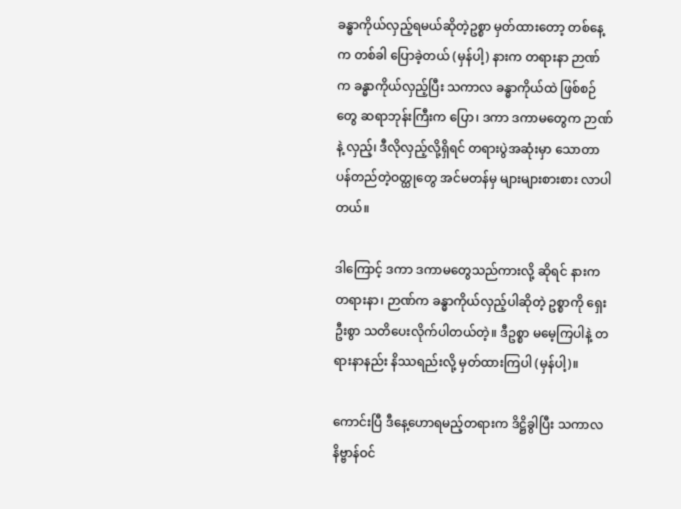ခန္ဓာကိုယ်လှည့်ရမယ်ဆိုတဲ့ဥစ္စာ မှတ်ထားတော့ တစ်နေ့က တစ်ခါ ပြောခဲ့တယ် (မှန်ပါ့) နားက တရားနာ ဉာဏ်က ခန္ဓာကိုယ်လှည့်ပြီး သကာလ ခန္ဓာကိုယ်ထဲ ဖြစ်စဉ်တွေ ဆရာဘုန်းကြီးက ပြော၊ ဒကာ ဒကာမတွေက ဉာဏ်နဲ့ လှည့်၊ ဒီလိုလှည့်လို့ရှိရင် တရားပွဲအဆုံးမှာ သောတာပန်တည်တဲ့ဝတ္ထုတွေ အင်မတန်မှ များများစားစား လာပါတယ်။

ဒါကြောင့် ဒကာ ဒကာမတွေသည်ကားလို့ ဆိုရင် နားက တရားနာ၊ ဉာဏ်က ခန္ဓာကိုယ်လှည့်ပါဆိုတဲ့ ဥစ္စာကို ရှေးဦးစွာ သတိပေးလိုက်ပါတယ်တဲ့။ ဒီဥစ္စာ မမေ့ကြပါနဲ့ တရားနာနည်း နိဿရည်းလို့ မှတ်ထားကြပါ (မှန်ပါ့)။

ကောင်းပြီ ဒီနေ့ဟောရမည့်တရားက ဒိဋ္ဌိခွါပြီး သကာလ နိဗ္ဗာန်ဝင်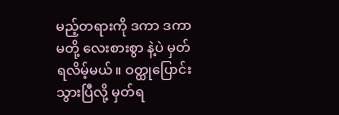မည့်တရားကို ဒကာ ဒကာမတို့ လေးစားစွာ နဲ့ပဲ မှတ်ရလိမ့်မယ်။ ဝတ္ထုပြောင်းသွားပြီလို့ မှတ်ရ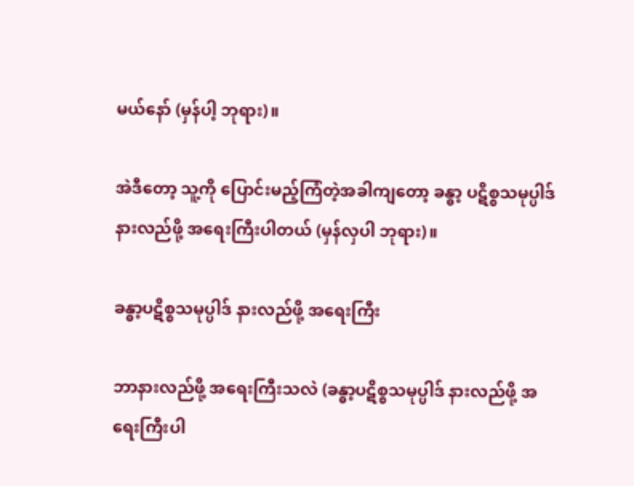မယ်နော် (မှန်ပါ့ ဘုရား)။

အဲဒီတော့ သူ့ကို ပြောင်းမည့်ကြံတဲ့အခါကျတော့ ခန္ဓာ့ ပဋိစ္စသမုပ္ပါဒ် နားလည်ဖို့ အရေးကြီးပါတယ် (မှန်လှပါ ဘုရား)။

ခန္ဓာ့ပဋိစ္စသမုပ္ပါဒ် နားလည်ဖို့ အရေးကြီး

ဘာနားလည်ဖို့ အရေးကြီးသလဲ (ခန္ဓာ့ပဋိစ္စသမုပ္ပါဒ် နားလည်ဖို့ အရေးကြီးပါ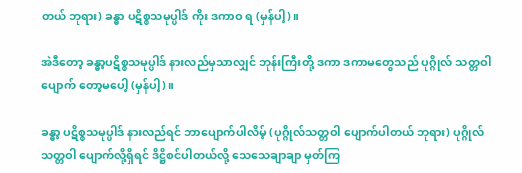တယ် ဘုရား) ခန္ဓာ ပဋိစ္စသမုပ္ပါဒ် ကိုး ဒကာဝ ရ (မှန်ပါ့)။

အဲဒီတော့ ခန္ဓာ့ပဋိစ္စသမုပ္ပါဒ် နားလည်မှသာလျှင် ဘုန်းကြီးတို့ ဒကာ ဒကာမတွေသည် ပုဂ္ဂိုလ် သတ္တဝါ ပျောက် တော့မပေါ့ (မှန်ပါ့)။

ခန္ဓာ့ ပဋိစ္စသမုပ္ပါဒ် နားလည်ရင် ဘာပျောက်ပါလိမ့် (ပုဂ္ဂိုလ်သတ္တဝါ ပျောက်ပါတယ် ဘုရား) ပုဂ္ဂိုလ် သတ္တဝါ ပျောက်လို့ရှိရင် ဒိဋ္ဌိစင်ပါတယ်လို့ သေသေချာချာ မှတ်ကြ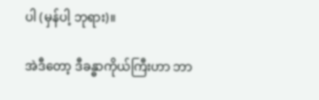ပါ (မှန်ပါ့ ဘုရား)။

အဲဒီတော့ ဒီခန္ဓာကိုယ်ကြီးဟာ ဘာ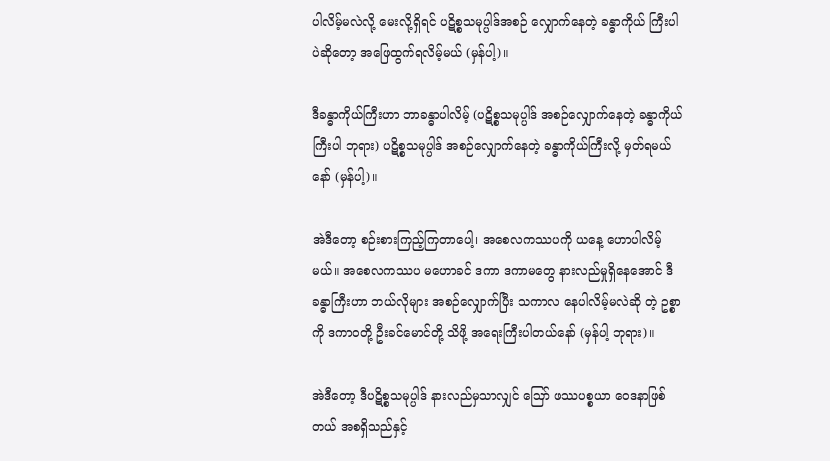ပါလိမ့်မလဲလို့ မေးလို့ရှိရင် ပဋိစ္စသမုပ္ပါဒ်အစဉ် လျှောက်နေတဲ့ ခန္ဓာကိုယ် ကြီးပါပဲဆိုတော့ အဖြေထွက်ရလိမ့်မယ် (မှန်ပါ့)။

ဒီခန္ဓာကိုယ်ကြီးဟာ ဘာခန္ဓာပါလိမ့် (ပဋိစ္စသမုပ္ပါဒ် အစဉ်လျှောက်နေတဲ့ ခန္ဓာကိုယ်ကြီးပါ ဘုရား) ပဋိစ္စသမုပ္ပါဒ် အစဉ်လျှောက်နေတဲ့ ခန္ဓာကိုယ်ကြီးလို့ မှတ်ရမယ်နော် (မှန်ပါ့)။

အဲဒီတော့ စဉ်းစားကြည့်ကြတာပေါ့၊ အစေလကဿပကို ယနေ့ ဟောပါလိမ့်မယ်။ အစေလကဿပ မဟောခင် ဒကာ ဒကာမတွေ နားလည်မှုရှိနေအောင် ဒီခန္ဓာကြီးဟာ ဘယ်လိုများ အစဉ်လျှောက်ပြီး သကာလ နေပါလိမ့်မလဲဆို တဲ့ ဥစ္စာကို ဒကာဝတို့ ဦးခင်မောင်တို့ သိဖို့ အရေးကြီးပါတယ်နော် (မှန်ပါ့ ဘုရား)။

အဲဒီတော့ ဒီပဋိစ္စသမုပ္ပါဒ် နားလည်မှသာလျှင် ဪ ဖဿပစ္စယာ ဝေဒနာဖြစ်တယ် အစရှိသည်နှင့်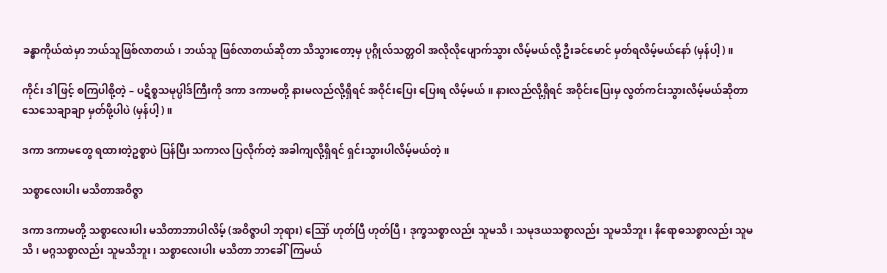ခန္ဓာကိုယ်ထဲမှာ ဘယ်သူဖြစ်လာတယ်၊ ဘယ်သူ ဖြစ်လာတယ်ဆိုတာ သိသွားတော့မှ ပုဂ္ဂိုလ်သတ္တဝါ အလိုလိုပျောက်သွား လိမ့်မယ်လို့ ဦးခင်မောင် မှတ်ရလိမ့်မယ်နော် (မှန်ပါ့)။

ကိုင်း ဒါဖြင့် စကြပါစို့တဲ့ – ပဋိစ္စသမုပ္ပါဒ်ကြီးကို ဒကာ ဒကာမတို့ နားမလည်လို့ရှိရင် အဝိုင်းပြေး ပြေးရ လိမ့်မယ်။ နားလည်လို့ရှိရင် အဝိုင်းပြေးမှ လွတ်ကင်းသွားလိမ့်မယ်ဆိုတာ သေသေချာချာ မှတ်ဖို့ပါပဲ (မှန်ပါ့)။

ဒကာ ဒကာမတွေ ရထားတဲ့ဥစ္စာပဲ ပြန်ပြီး သကာလ ပြလိုက်တဲ့ အခါကျလို့ရှိရင် ရှင်းသွားပါလိမ့်မယ်တဲ့။

သစ္စာလေးပါး မသိတာအဝိဇ္ဇာ

ဒကာ ဒကာမတို့ သစ္စာလေးပါး မသိတာဘာပါလိမ့် (အဝိဇ္ဇာပါ ဘုရား) ဪ ဟုတ်ပြီ ဟုတ်ပြီ၊ ဒုက္ခသစ္စာလည်း သူမသိ၊ သမုဒယသစ္စာလည်း သူမသိဘူး၊ နိရောဓသစ္စာလည်း သူမသိ၊ မဂ္ဂသစ္စာလည်း သူမသိဘူး၊ သစ္စာလေးပါး မသိတာ ဘာခေါ်ကြမယ်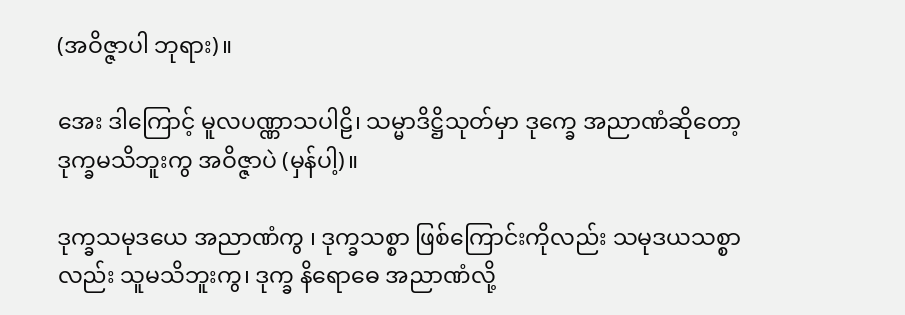(အဝိဇ္ဇာပါ ဘုရား)။

အေး ဒါကြောင့် မူလပဏ္ဏာသပါဠိ၊ သမ္မာဒိဋ္ဌိသုတ်မှာ ဒုက္ခေ အညာဏံဆိုတော့ ဒုက္ခမသိဘူးကွ အဝိဇ္ဇာပဲ (မှန်ပါ့)။

ဒုက္ခသမုဒယေ အညာဏံကွ ၊ ဒုက္ခသစ္စာ ဖြစ်ကြောင်းကိုလည်း သမုဒယသစ္စာလည်း သူမသိဘူးကွ၊ ဒုက္ခ နိရောဓေ အညာဏံလို့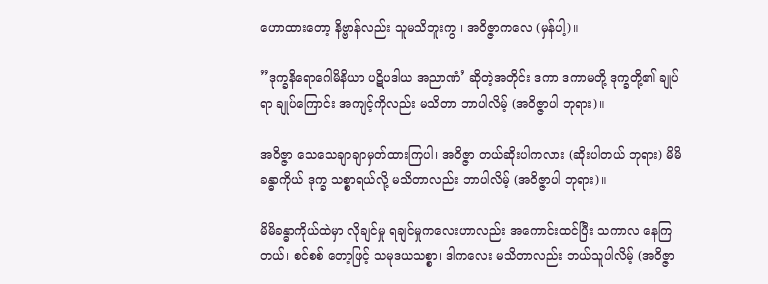ဟောထားတော့ နိဗ္ဗာန်လည်း သူမသိဘူးကွ ၊ အဝိဇ္ဇာကလေ (မှန်ပါ့)။

”ဒုက္ခနိရောဂေါမိနိယာ ပဋိပဒါယ အညာဏံ’ ဆိုတဲ့အတိုင်း ဒကာ ဒကာမတို့ ဒုက္ခတို့၏ ချုပ်ရာ ချုပ်ကြောင်း အကျင့်ကိုလည်း မသိတာ ဘာပါလိမ့် (အဝိဇ္ဇာပါ ဘုရား)။

အဝိဇ္ဇာ သေသေချာချာမှတ်ထားကြပါ၊ အဝိဇ္ဇာ တယ်ဆိုးပါကလား (ဆိုးပါတယ် ဘုရား) မိမိခန္ဓာကိုယ် ဒုက္ခ သစ္စာရယ်လို့ မသိတာလည်း ဘာပါလိမ့် (အဝိဇ္ဇာပါ ဘုရား)။

မိမိခန္ဓာကိုယ်ထဲမှာ လိုချင်မှု ရချင်မှုကလေးဟာလည်း အကောင်းထင်ပြီး သကာလ နေကြတယ်၊ စင်စစ် တော့ဖြင့် သမုဒယသစ္စာ၊ ဒါကလေး မသိတာလည်း ဘယ်သူပါလိမ့် (အဝိဇ္ဇာ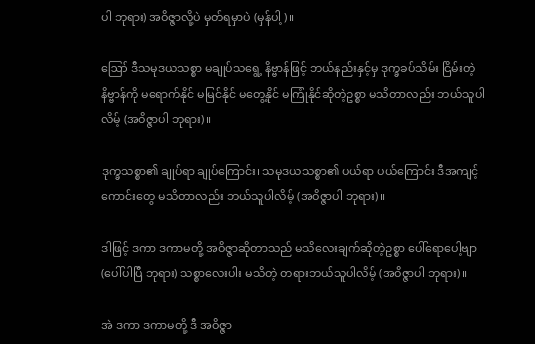ပါ ဘုရား) အဝိဇ္ဇာလို့ပဲ မှတ်ရမှာပဲ (မှန်ပါ့)။

ဪ ဒီသမုဒယသစ္စာ မချုပ်သရွေ့ နိဗ္ဗာန်ဖြင့် ဘယ်နည်းနှင့်မှ ဒုက္ခခပ်သိမ်း ငြိမ်းတဲ့နိဗ္ဗာန်ကို မရောက်နိုင် မမြင်နိုင် မတွေ့နိုင် မကြုံနိုင်ဆိုတဲ့ဥစ္စာ မသိတာလည်း ဘယ်သူပါလိမ့် (အဝိဇ္ဇာပါ ဘုရား)။

ဒုက္ခသစ္စာ၏ ချုပ်ရာ ချုပ်ကြောင်း၊ သမုဒယသစ္စာ၏ ပယ်ရာ ပယ်ကြောင်း ဒီအကျင့်ကောင်းတွေ မသိတာလည်း ဘယ်သူပါလိမ့် (အဝိဇ္ဇာပါ ဘုရား)။

ဒါဖြင့် ဒကာ ဒကာမတို့ အဝိဇ္ဇာဆိုတာသည် မသိလေးချက်ဆိုတဲ့ဥစ္စာ ပေါ်ရောပေါ့ဗျာ (ပေါ်ပါပြီ ဘုရား) သစ္စာလေးပါး မသိတဲ့ တရားဘယ်သူပါလိမ့် (အဝိဇ္ဇာပါ ဘုရား)။

အဲ ဒကာ ဒကာမတို့ ဒီ အဝိဇ္ဇာ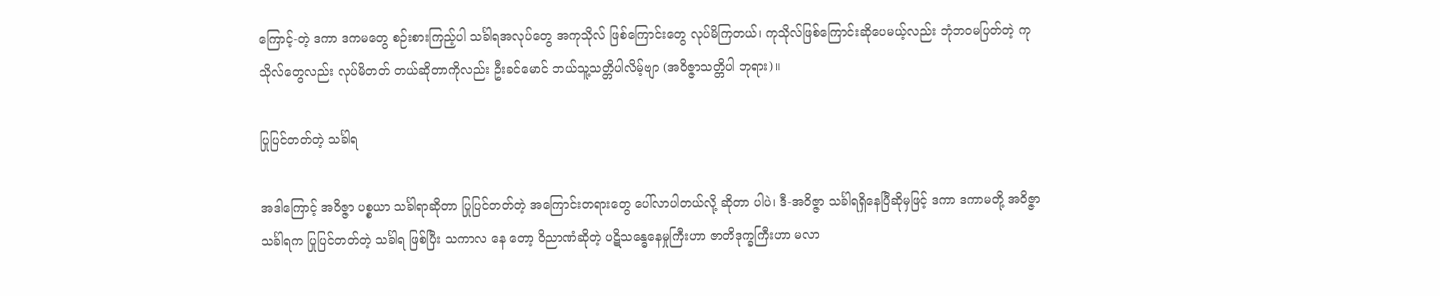ကြောင့်-တဲ့ ဒကာ ဒကမတွေ စဉ်းစားကြည့်ပါ သင်္ခါရအလုပ်တွေ အကုသိုလ် ဖြစ်ကြောင်းတွေ လုပ်မိကြတယ်၊ ကုသိုလ်ဖြစ်ကြောင်းဆိုပေမယ့်လည်း ဘုံဘဝမပြတ်တဲ့ ကုသိုလ်တွေလည်း လုပ်မိတတ် တယ်ဆိုတာကိုလည်း ဦးခင်မောင် ဘယ်သူ့သတ္တိပါလိမ့်ဗျာ (အဝိဇ္ဇာသတ္တိပါ ဘုရား)။

ပြုပြင်တတ်တဲ့ သင်္ခါရ

အဒါကြောင့် အဝိဇ္ဇာ ပစ္စယာ သင်္ခါရာဆိုတာ ပြုပြင်တတ်တဲ့ အကြောင်းတရားတွေ ပေါ်လာပါတယ်လို့ ဆိုတာ ပါပဲ၊ ဒီ-အဝိဇ္ဇာ သင်္ခါရရှိနေပြီဆိုမှဖြင့် ဒကာ ဒကာမတို့ အဝိဇ္ဇာ သင်္ခါရက ပြုပြင်တတ်တဲ့ သင်္ခါရ ဖြစ်ပြီး သကာလ နေ တော့ ဝိညာဏံဆိုတဲ့ ပဋိသန္ဓေနေမှုကြီးဟာ ဇာတိဒုက္ခကြီးဟာ မလာ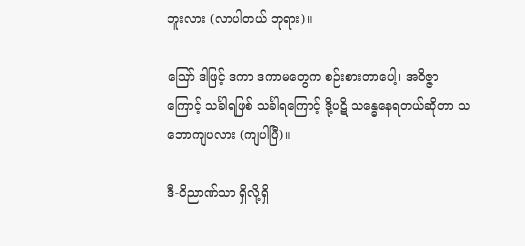ဘူးလား (လာပါတယ် ဘုရား)။

ဪ ဒါဖြင့် ဒကာ ဒကာမတွေက စဉ်းစားတာပေါ့၊ အဝိဇ္ဇာကြောင့် သင်္ခါရဖြစ် သင်္ခါရကြောင့် ဒို့ပဋိ သန္ဓေနေရတယ်ဆိုတာ သဘောကျပလား (ကျပါပြီ)။

ဒီ-ဝိညာဏ်သာ ရှိလို့ရှိ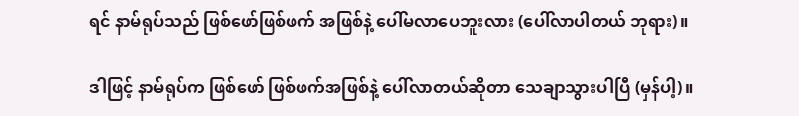ရင် နာမ်ရုပ်သည် ဖြစ်ဖော်ဖြစ်ဖက် အဖြစ်နဲ့ ပေါ်မလာပေဘူးလား (ပေါ်လာပါတယ် ဘုရား)။

ဒါဖြင့် နာမ်ရုပ်က ဖြစ်ဖော် ဖြစ်ဖက်အဖြစ်နဲ့ ပေါ်လာတယ်ဆိုတာ သေချာသွားပါပြီ (မှန်ပါ့)။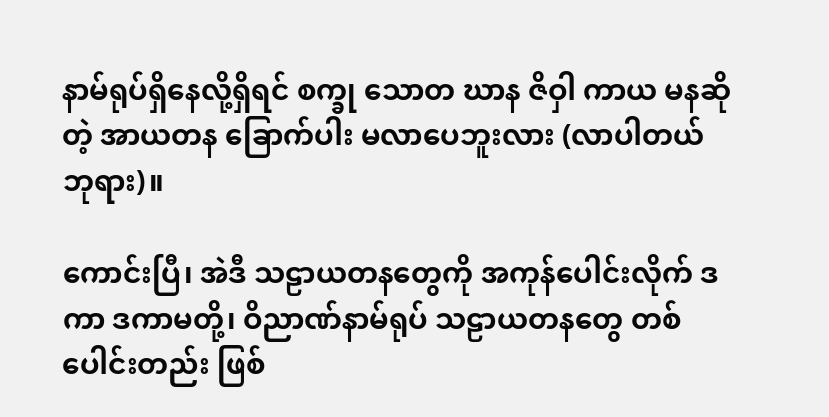နာမ်ရုပ်ရှိနေလို့ရှိရင် စက္ခု သောတ ဃာန ဇိဝှါ ကာယ မနဆိုတဲ့ အာယတန ခြောက်ပါး မလာပေဘူးလား (လာပါတယ် ဘုရား)။

ကောင်းပြီ၊ အဲဒီ သဠာယတနတွေကို အကုန်ပေါင်းလိုက် ဒကာ ဒကာမတို့၊ ဝိညာဏ်နာမ်ရုပ် သဠာယတနတွေ တစ်ပေါင်းတည်း ဖြစ်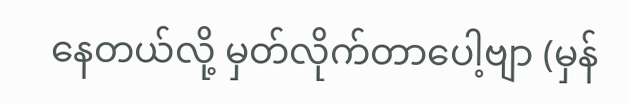နေတယ်လို့ မှတ်လိုက်တာပေါ့ဗျာ (မှန်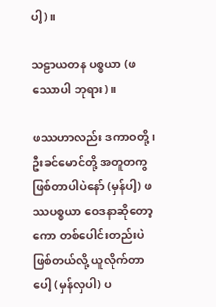ပါ့)။

သဠာယတန ပစ္စယာ (ဖဿောပါ ဘုရား)။

ဖဿဟာလည်း ဒကာဝတို့၊ ဦးခင်မောင်တို့ အတူတကွ ဖြစ်တာပါပဲနော် (မှန်ပါ့) ဖဿပစ္စယာ ဝေဒနာဆိုတော့ ကော တစ်ပေါင်းတည်းပဲ ဖြစ်တယ်လို့ ယူလိုက်တာပေါ့ (မှန်လှပါ) ပ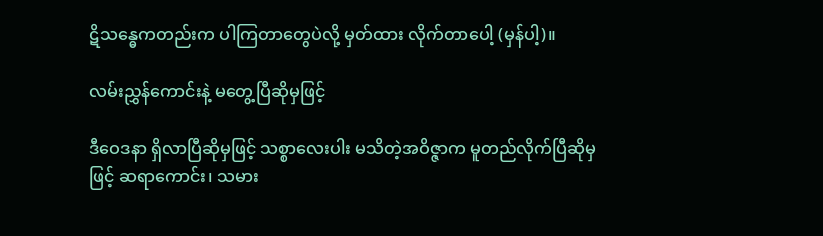ဋိသန္ဓေကတည်းက ပါကြတာတွေပဲလို့ မှတ်ထား လိုက်တာပေါ့ (မှန်ပါ့)။

လမ်းညွှန်ကောင်းနဲ့ မတွေ့ပြီဆိုမှဖြင့်

ဒီဝေဒနာ ရှိလာပြီဆိုမှဖြင့် သစ္စာလေးပါး မသိတဲ့အဝိဇ္ဇာက မူတည်လိုက်ပြီဆိုမှဖြင့် ဆရာကောင်း၊ သမား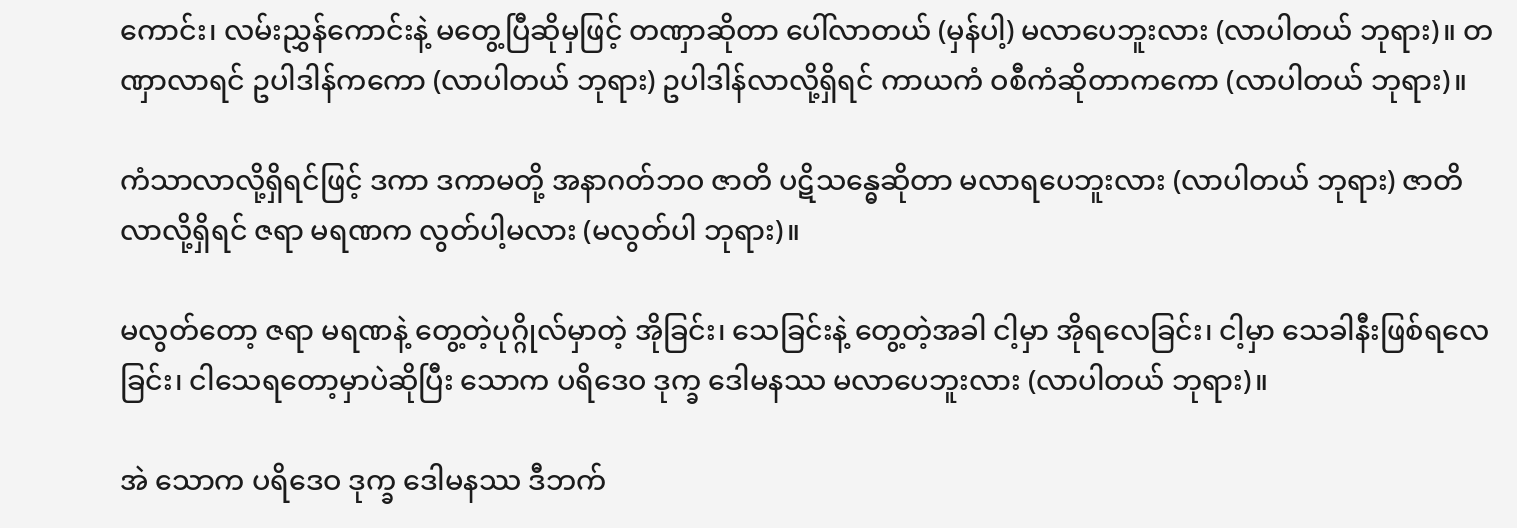ကောင်း၊ လမ်းညွှန်ကောင်းနဲ့ မတွေ့ပြီဆိုမှဖြင့် တဏှာဆိုတာ ပေါ်လာတယ် (မှန်ပါ့) မလာပေဘူးလား (လာပါတယ် ဘုရား)။ တဏှာလာရင် ဥပါဒါန်ကကော (လာပါတယ် ဘုရား) ဥပါဒါန်လာလို့ရှိရင် ကာယကံ ဝစီကံဆိုတာကကော (လာပါတယ် ဘုရား)။

ကံသာလာလို့ရှိရင်ဖြင့် ဒကာ ဒကာမတို့ အနာဂတ်ဘဝ ဇာတိ ပဋိသန္ဓေဆိုတာ မလာရပေဘူးလား (လာပါတယ် ဘုရား) ဇာတိလာလို့ရှိရင် ဇရာ မရဏက လွတ်ပါ့မလား (မလွတ်ပါ ဘုရား)။

မလွတ်တော့ ဇရာ မရဏနဲ့ တွေ့တဲ့ပုဂ္ဂိုလ်မှာတဲ့ အိုခြင်း၊ သေခြင်းနဲ့ တွေ့တဲ့အခါ ငါ့မှာ အိုရလေခြင်း၊ ငါ့မှာ သေခါနီးဖြစ်ရလေခြင်း၊ ငါသေရတော့မှာပဲဆိုပြီး သောက ပရိဒေဝ ဒုက္ခ ဒေါမနဿ မလာပေဘူးလား (လာပါတယ် ဘုရား)။

အဲ သောက ပရိဒေဝ ဒုက္ခ ဒေါမနဿ ဒီဘက်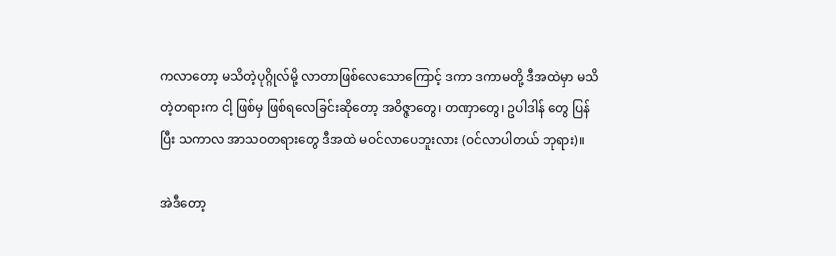ကလာတော့ မသိတဲ့ပုဂ္ဂိုလ်မို့ လာတာဖြစ်လေသောကြောင့် ဒကာ ဒကာမတို့ ဒီအထဲမှာ မသိတဲ့တရားက ငါ့ ဖြစ်မှ ဖြစ်ရလေခြင်းဆိုတော့ အဝိဇ္ဇာတွေ၊ တဏှာတွေ၊ ဥပါဒါန် တွေ ပြန်ပြီး သကာလ အာသဝတရားတွေ ဒီအထဲ မဝင်လာပေဘူးလား (ဝင်လာပါတယ် ဘုရား)။

အဲဒီတော့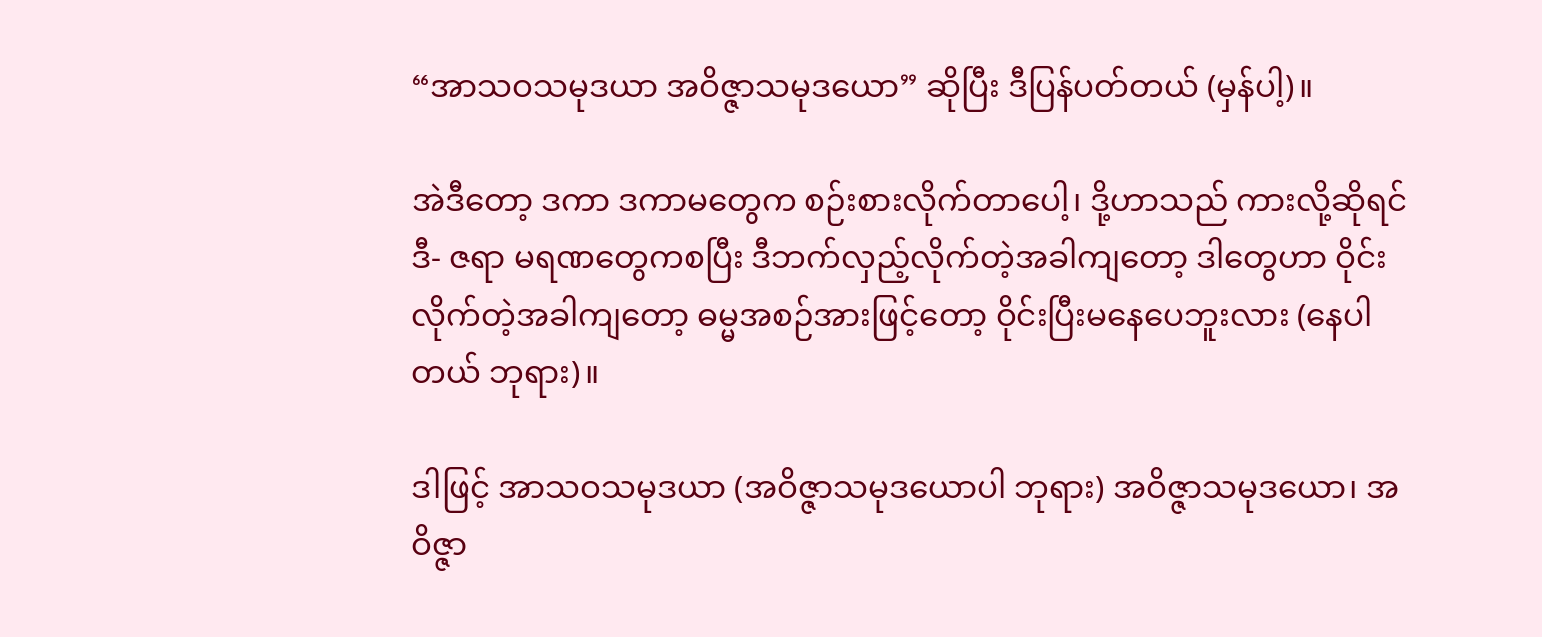“အာသဝသမုဒယာ အဝိဇ္ဇာသမုဒယော” ဆိုပြီး ဒီပြန်ပတ်တယ် (မှန်ပါ့)။

အဲဒီတော့ ဒကာ ဒကာမတွေက စဉ်းစားလိုက်တာပေါ့၊ ဒို့ဟာသည် ကားလို့ဆိုရင် ဒီ- ဇရာ မရဏတွေကစပြီး ဒီဘက်လှည့်လိုက်တဲ့အခါကျတော့ ဒါတွေဟာ ဝိုင်းလိုက်တဲ့အခါကျတော့ ဓမ္မအစဉ်အားဖြင့်တော့ ဝိုင်းပြီးမနေပေဘူးလား (နေပါတယ် ဘုရား)။

ဒါဖြင့် အာသဝသမုဒယာ (အဝိဇ္ဇာသမုဒယောပါ ဘုရား) အဝိဇ္ဇာသမုဒယော၊ အဝိဇ္ဇာ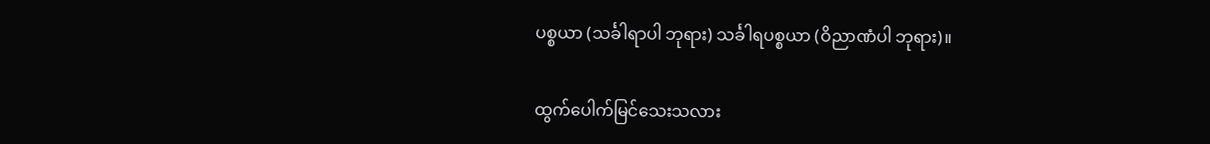ပစ္စယာ (သင်္ခါရာပါ ဘုရား) သင်္ခါရပစ္စယာ (ဝိညာဏံပါ ဘုရား)။

ထွက်ပေါက်မြင်သေးသလား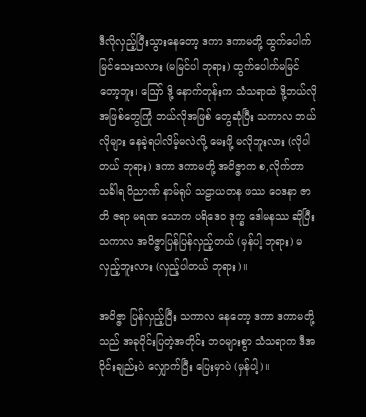ဒီလိုလှည့်ပြီးသွားနေတော့ ဒကာ ဒကာမတို့ ထွက်ပေါက်မြင်သေးသလား (မမြင်ပါ ဘုရား) ထွက်ပေါက်မမြင် တော့ဘူး၊ ဪ ဒို့ နောက်တုန်းက သံသရာထဲ ဒို့ဘယ်လို အဖြစ်တွေကြုံ ဘယ်လိုအဖြစ် တွေဆုံပြီး သကာလ ဘယ်လိုများ နေခဲ့ရပါလိမ့်မလဲလို့ မေးဖို့ မလိုဘူးလား (လိုပါတယ် ဘုရား) ဒကာ ဒကာမတို့ အဝိဇ္ဇာက စ,လိုက်တာ သင်္ခါရ ဝိညာဏ် နာမ်ရုပ် သဠာယတန ဖဿ ဝေဒနာ ဇာတိ ဇရာ မရဏ သောက ပရိဒေဝ ဒုက္ခ ဒေါမနဿ ဆိုပြီး သကာလ အဝိဇ္ဇာပြန်ပြန်လှည့်တယ် (မှန်ပါ့ ဘုရား) မလှည့်ဘူးလား (လှည့်ပါတယ် ဘုရား)။

အဝိဇ္ဇာ ပြန်လှည့်ပြီး သကာလ နေတော့ ဒကာ ဒကာမတို့သည် အခုဝိုင်းပြတဲ့အတိုင်း ဘဝများစွာ သံသရာက ဒီအဝိုင်းချည်းပဲ လျှောက်ပြီး ပြေးမှာပဲ (မှန်ပါ့)။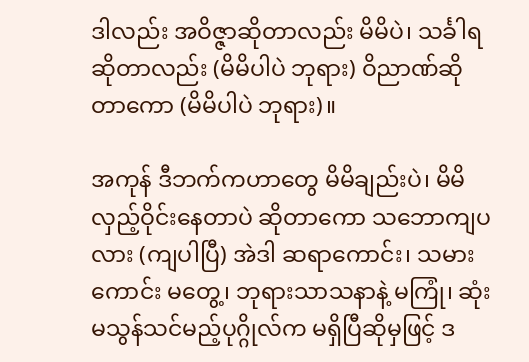ဒါလည်း အဝိဇ္ဇာဆိုတာလည်း မိမိပဲ၊ သင်္ခါရဆိုတာလည်း (မိမိပါပဲ ဘုရား) ဝိညာဏ်ဆိုတာကော (မိမိပါပဲ ဘုရား)။

အကုန် ဒီဘက်ကဟာတွေ မိမိချည်းပဲ၊ မိမိလှည့်ဝိုင်းနေတာပဲ ဆိုတာကော သဘောကျပလား (ကျပါပြီ) အဲဒါ ဆရာကောင်း၊ သမားကောင်း မတွေ့၊ ဘုရားသာသနာနဲ့ မကြုံ၊ ဆုံးမသွန်သင်မည့်ပုဂ္ဂိုလ်က မရှိပြီဆိုမှဖြင့် ဒ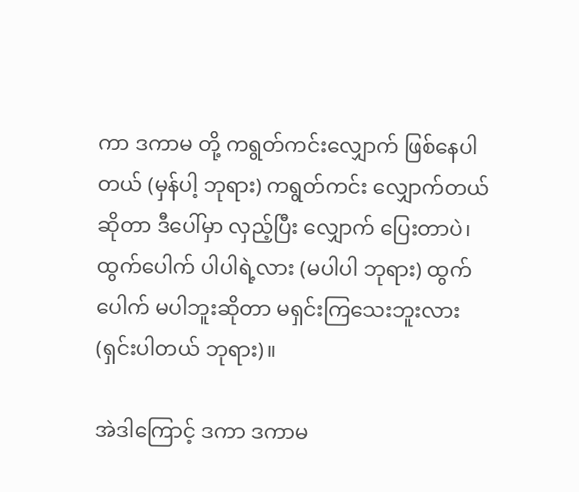ကာ ဒကာမ တို့ ကရွတ်ကင်းလျှောက် ဖြစ်နေပါတယ် (မှန်ပါ့ ဘုရား) ကရွတ်ကင်း လျှောက်တယ်ဆိုတာ ဒီပေါ်မှာ လှည့်ပြီး လျှောက် ပြေးတာပဲ၊ ထွက်ပေါက် ပါပါရဲ့လား (မပါပါ ဘုရား) ထွက်ပေါက် မပါဘူးဆိုတာ မရှင်းကြသေးဘူးလား (ရှင်းပါတယ် ဘုရား)။

အဲဒါကြောင့် ဒကာ ဒကာမ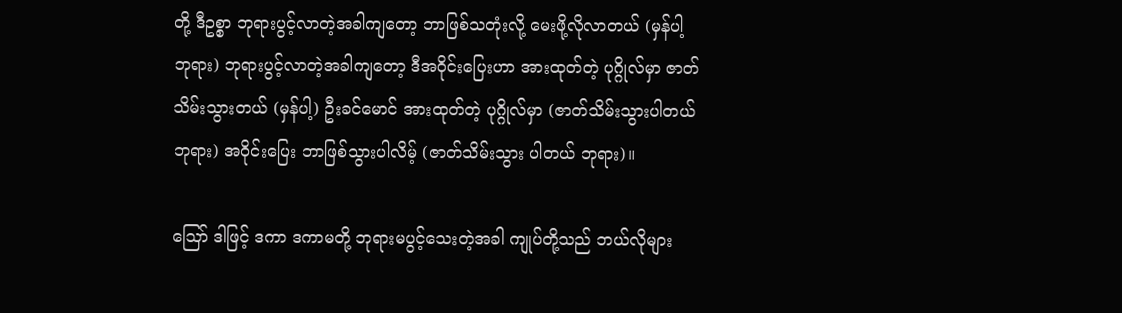တို့ ဒီဥစ္စာ ဘုရားပွင့်လာတဲ့အခါကျတော့ ဘာဖြစ်သတုံးလို့ မေးဖို့လိုလာတယ် (မှန်ပါ့ ဘုရား) ဘုရားပွင့်လာတဲ့အခါကျတော့ ဒီအဝိုင်းပြေးဟာ အားထုတ်တဲ့ ပုဂ္ဂိုလ်မှာ ဇာတ်သိမ်းသွားတယ် (မှန်ပါ့) ဦးခင်မောင် အားထုတ်တဲ့ ပုဂ္ဂိုလ်မှာ (ဇာတ်သိမ်းသွားပါတယ် ဘုရား) အဝိုင်းပြေး ဘာဖြစ်သွားပါလိမ့် (ဇာတ်သိမ်းသွား ပါတယ် ဘုရား)။

ဪ ဒါဖြင့် ဒကာ ဒကာမတို့ ဘုရားမပွင့်သေးတဲ့အခါ ကျုပ်တို့သည် ဘယ်လိုများ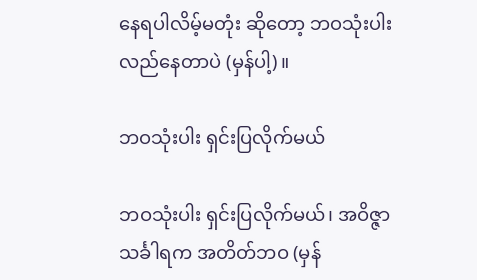နေရပါလိမ့်မတုံး ဆိုတော့ ဘဝသုံးပါး လည်နေတာပဲ (မှန်ပါ့)။

ဘဝသုံးပါး ရှင်းပြလိုက်မယ်

ဘဝသုံးပါး ရှင်းပြလိုက်မယ်၊ အဝိဇ္ဇာ သင်္ခါရက အတိတ်ဘဝ (မှန်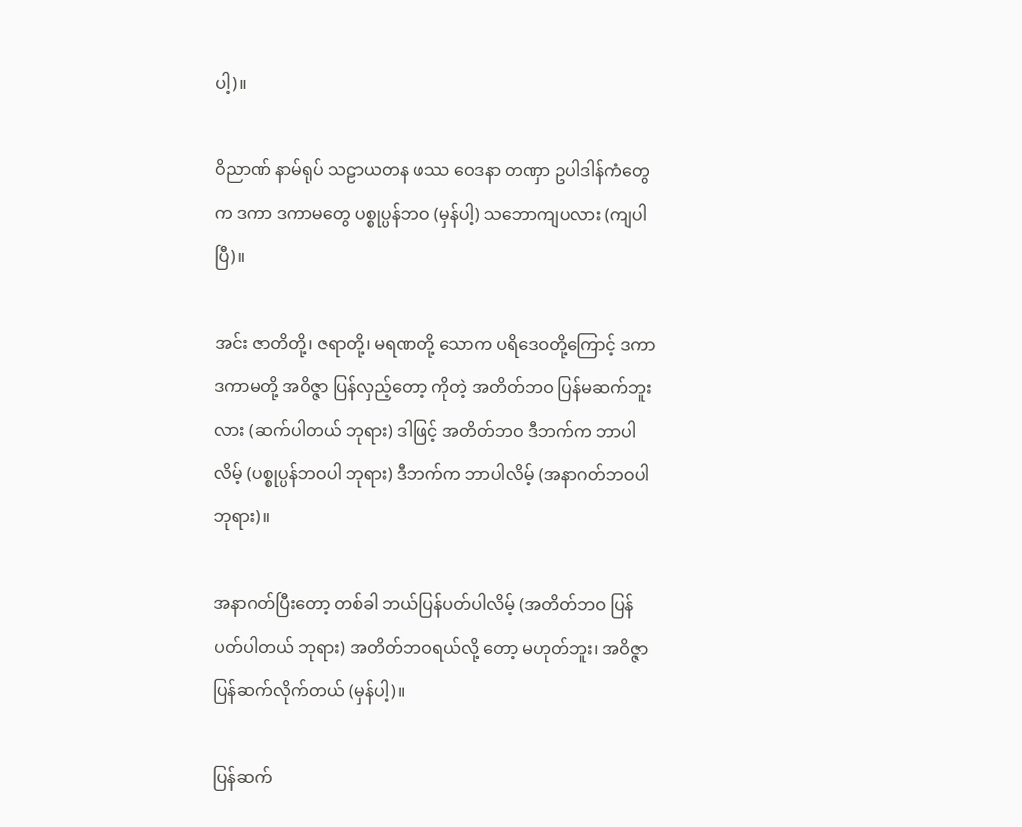ပါ့)။

ဝိညာဏ် နာမ်ရုပ် သဠာယတန ဖဿ ဝေဒနာ တဏှာ ဥပါဒါန်ကံတွေက ဒကာ ဒကာမတွေ ပစ္စုပ္ပန်ဘဝ (မှန်ပါ့) သဘောကျပလား (ကျပါပြီ)။

အင်း ဇာတိတို့၊ ဇရာတို့၊ မရဏတို့ သောက ပရိဒေဝတို့ကြောင့် ဒကာ ဒကာမတို့ အဝိဇ္ဇာ ပြန်လှည့်တော့ ကိုတဲ့ အတိတ်ဘဝ ပြန်မဆက်ဘူးလား (ဆက်ပါတယ် ဘုရား) ဒါဖြင့် အတိတ်ဘဝ ဒီဘက်က ဘာပါလိမ့် (ပစ္စုပ္ပန်ဘဝပါ ဘုရား) ဒီဘက်က ဘာပါလိမ့် (အနာဂတ်ဘဝပါ ဘုရား)။

အနာဂတ်ပြီးတော့ တစ်ခါ ဘယ်ပြန်ပတ်ပါလိမ့် (အတိတ်ဘဝ ပြန်ပတ်ပါတယ် ဘုရား) အတိတ်ဘဝရယ်လို့ တော့ မဟုတ်ဘူး၊ အဝိဇ္ဇာ ပြန်ဆက်လိုက်တယ် (မှန်ပါ့)။

ပြန်ဆက်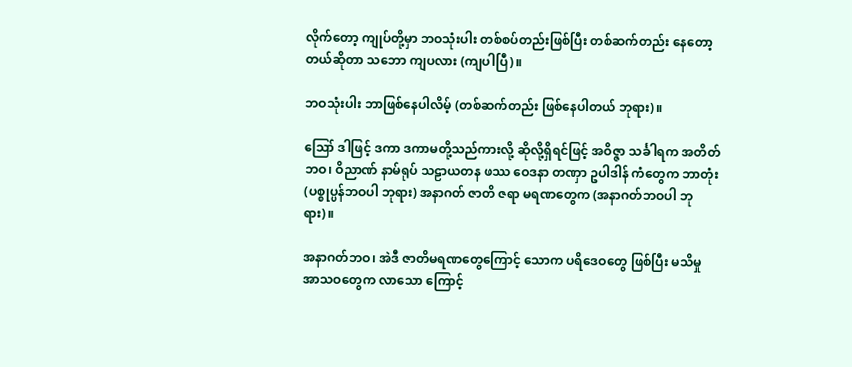လိုက်တော့ ကျုပ်တို့မှာ ဘဝသုံးပါး တစ်စပ်တည်းဖြစ်ပြီး တစ်ဆက်တည်း နေတော့တယ်ဆိုတာ သဘော ကျပလား (ကျပါပြီ)။

ဘဝသုံးပါး ဘာဖြစ်နေပါလိမ့် (တစ်ဆက်တည်း ဖြစ်နေပါတယ် ဘုရား)။

ဪ ဒါဖြင့် ဒကာ ဒကာမတို့သည်ကားလို့ ဆိုလို့ရှိရင်ဖြင့် အဝိဇ္ဇာ သင်္ခါရက အတိတ်ဘဝ၊ ဝိညာဏ် နာမ်ရုပ် သဠာယတန ဖဿ ဝေဒနာ တဏှာ ဥပါဒါန် ကံတွေက ဘာတုံး (ပစ္စုပ္ပန်ဘဝပါ ဘုရား) အနာဂတ် ဇာတိ ဇရာ မရဏတွေက (အနာဂတ်ဘဝပါ ဘုရား)။

အနာဂတ်ဘဝ၊ အဲဒီ ဇာတိမရဏတွေကြောင့် သောက ပရိဒေဝတွေ ဖြစ်ပြီး မသိမှု အာသဝတွေက လာသော ကြောင့်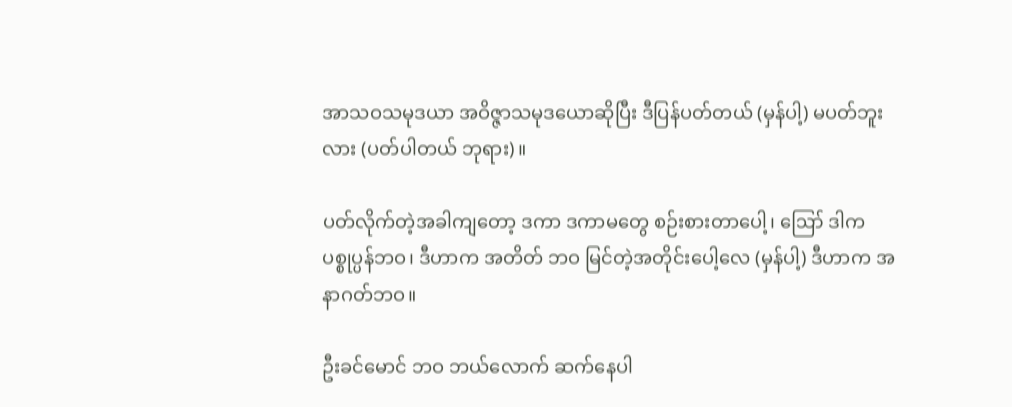အာသဝသမုဒယာ အဝိဇ္ဇာသမုဒယောဆိုပြီး ဒီပြန်ပတ်တယ် (မှန်ပါ့) မပတ်ဘူးလား (ပတ်ပါတယ် ဘုရား)။

ပတ်လိုက်တဲ့အခါကျတော့ ဒကာ ဒကာမတွေ စဉ်းစားတာပေါ့၊ ဪ ဒါက ပစ္စုပ္ပန်ဘဝ၊ ဒီဟာက အတိတ် ဘဝ မြင်တဲ့အတိုင်းပေါ့လေ (မှန်ပါ့) ဒီဟာက အနာဂတ်ဘဝ။

ဦးခင်မောင် ဘဝ ဘယ်လောက် ဆက်နေပါ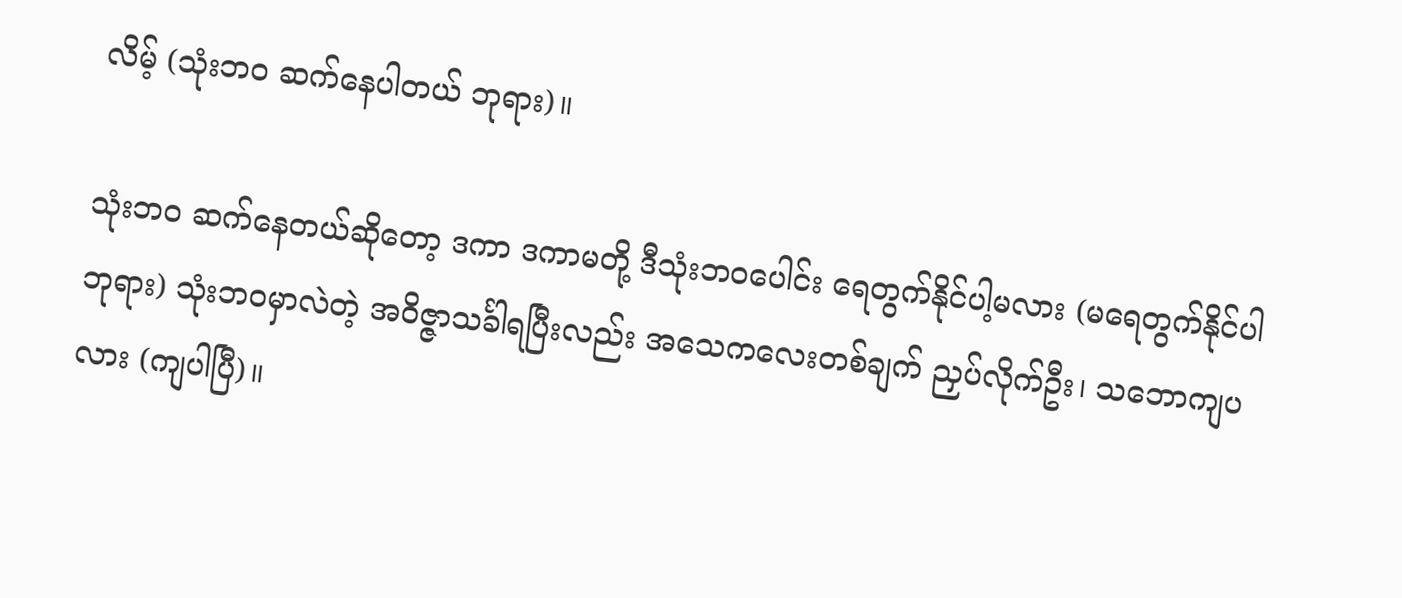လိမ့် (သုံးဘဝ ဆက်နေပါတယ် ဘုရား)။

သုံးဘဝ ဆက်နေတယ်ဆိုတော့ ဒကာ ဒကာမတို့ ဒီသုံးဘဝပေါင်း ရေတွက်နိုင်ပါ့မလား (မရေတွက်နိုင်ပါ ဘုရား) သုံးဘဝမှာလဲတဲ့ အဝိဇ္ဇာသင်္ခါရပြီးလည်း အသေကလေးတစ်ချက် ညှပ်လိုက်ဦး၊ သဘောကျပလား (ကျပါပြီ)။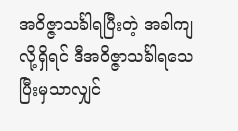အဝိဇ္ဇာသင်္ခါရပြီးတဲ့ အခါကျလို့ရှိရင် ဒီအဝိဇ္ဇာသင်္ခါရသေပြီးမှသာလျှင်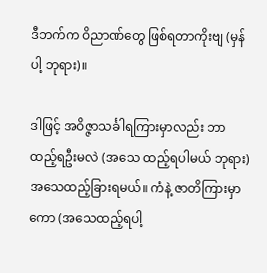ဒီဘက်က ဝိညာဏ်တွေ ဖြစ်ရတာကိုးဗျ (မှန်ပါ့ ဘုရား)။

ဒါဖြင့် အဝိဇ္ဇာသင်္ခါရကြားမှာလည်း ဘာထည့်ရဦးမလဲ (အသေ ထည့်ရပါမယ် ဘုရား) အသေထည့်ခြားရမယ်။ ကံနဲ့ ဇာတိကြားမှာကော (အသေထည့်ရပါ့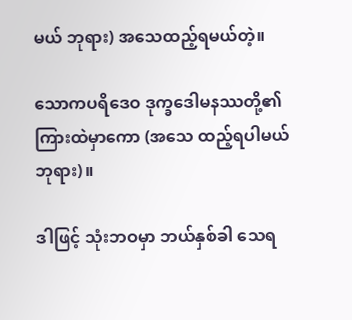မယ် ဘုရား) အသေထည့်ရမယ်တဲ့။

သောကပရိဒေဝ ဒုက္ခဒေါမနဿတို့၏ ကြားထဲမှာကော (အသေ ထည့်ရပါမယ် ဘုရား)။

ဒါဖြင့် သုံးဘဝမှာ ဘယ်နှစ်ခါ သေရ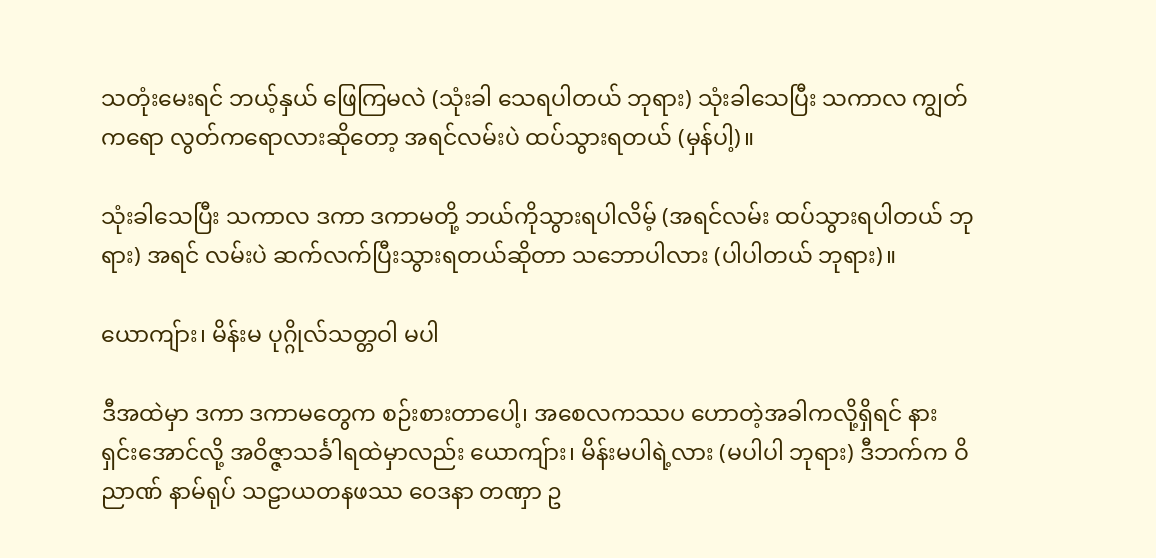သတုံးမေးရင် ဘယ့်နှယ် ဖြေကြမလဲ (သုံးခါ သေရပါတယ် ဘုရား) သုံးခါသေပြီး သကာလ ကျွတ်ကရော လွတ်ကရောလားဆိုတော့ အရင်လမ်းပဲ ထပ်သွားရတယ် (မှန်ပါ့)။

သုံးခါသေပြီး သကာလ ဒကာ ဒကာမတို့ ဘယ်ကိုသွားရပါလိမ့် (အရင်လမ်း ထပ်သွားရပါတယ် ဘုရား) အရင် လမ်းပဲ ဆက်လက်ပြီးသွားရတယ်ဆိုတာ သဘောပါလား (ပါပါတယ် ဘုရား)။

ယောကျ်ား၊ မိန်းမ ပုဂ္ဂိုလ်သတ္တဝါ မပါ

ဒီအထဲမှာ ဒကာ ဒကာမတွေက စဉ်းစားတာပေါ့၊ အစေလကဿပ ဟောတဲ့အခါကလို့ရှိရင် နားရှင်းအောင်လို့ အဝိဇ္ဇာသင်္ခါရထဲမှာလည်း ယောကျ်ား၊ မိန်းမပါရဲ့လား (မပါပါ ဘုရား) ဒီဘက်က ဝိညာဏ် နာမ်ရုပ် သဠာယတနဖဿ ဝေဒနာ တဏှာ ဥ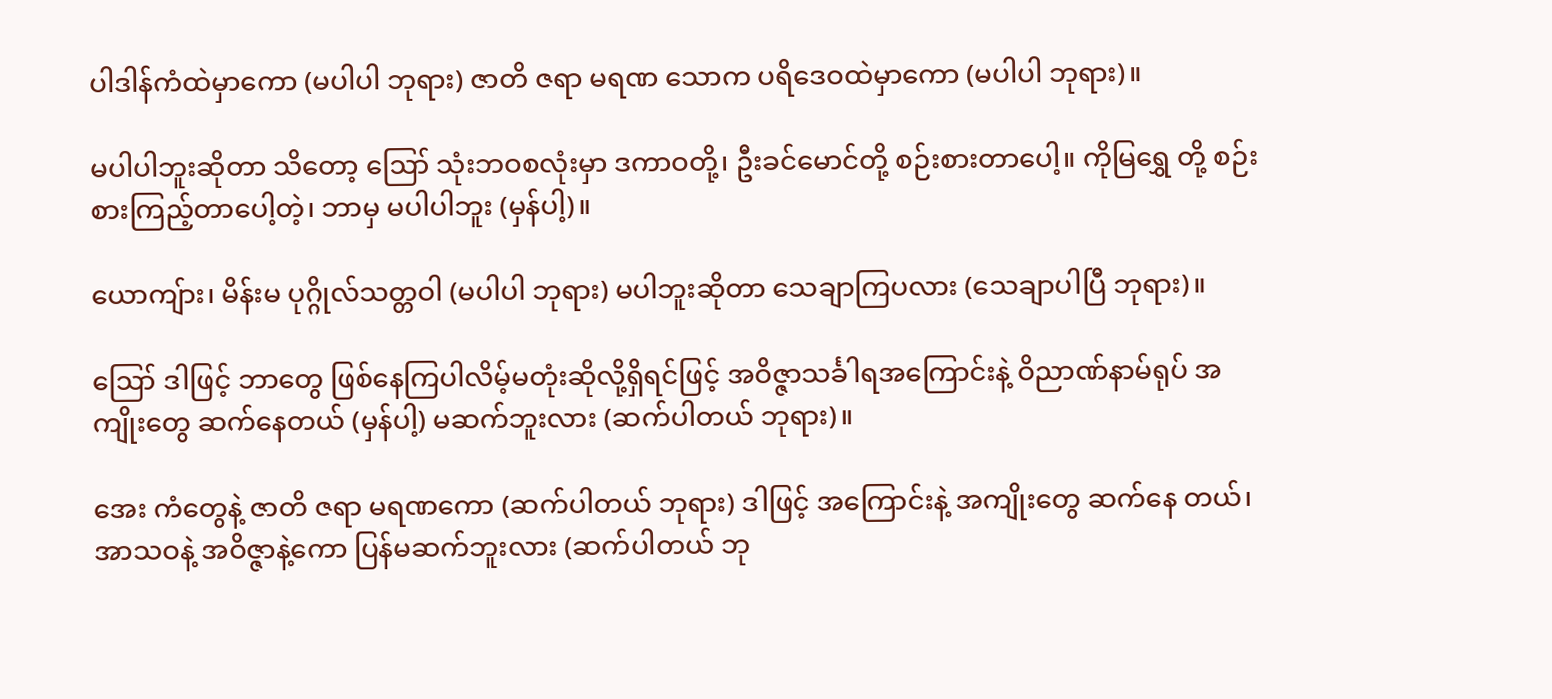ပါဒါန်ကံထဲမှာကော (မပါပါ ဘုရား) ဇာတိ ဇရာ မရဏ သောက ပရိဒေဝထဲမှာကော (မပါပါ ဘုရား)။

မပါပါဘူးဆိုတာ သိတော့ ဪ သုံးဘဝစလုံးမှာ ဒကာဝတို့၊ ဦးခင်မောင်တို့ စဉ်းစားတာပေါ့။ ကိုမြရွှေ တို့ စဉ်းစားကြည့်တာပေါ့တဲ့၊ ဘာမှ မပါပါဘူး (မှန်ပါ့)။

ယောကျ်ား၊ မိန်းမ ပုဂ္ဂိုလ်သတ္တဝါ (မပါပါ ဘုရား) မပါဘူးဆိုတာ သေချာကြပလား (သေချာပါပြီ ဘုရား)။

ဪ ဒါဖြင့် ဘာတွေ ဖြစ်နေကြပါလိမ့်မတုံးဆိုလို့ရှိရင်ဖြင့် အဝိဇ္ဇာသင်္ခါရအကြောင်းနဲ့ ဝိညာဏ်နာမ်ရုပ် အကျိုးတွေ ဆက်နေတယ် (မှန်ပါ့) မဆက်ဘူးလား (ဆက်ပါတယ် ဘုရား)။

အေး ကံတွေနဲ့ ဇာတိ ဇရာ မရဏကော (ဆက်ပါတယ် ဘုရား) ဒါဖြင့် အကြောင်းနဲ့ အကျိုးတွေ ဆက်နေ တယ်၊ အာသဝနဲ့ အဝိဇ္ဇာနဲ့ကော ပြန်မဆက်ဘူးလား (ဆက်ပါတယ် ဘု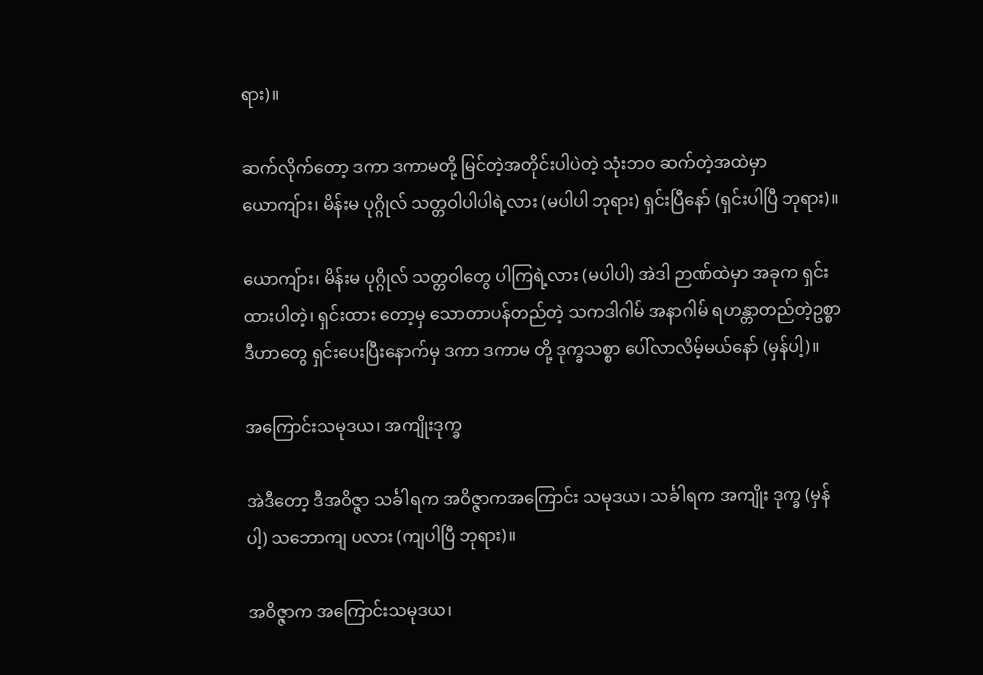ရား)။

ဆက်လိုက်တော့ ဒကာ ဒကာမတို့ မြင်တဲ့အတိုင်းပါပဲတဲ့ သုံးဘဝ ဆက်တဲ့အထဲမှာ ယောကျ်ား၊ မိန်းမ ပုဂ္ဂိုလ် သတ္တဝါပါပါရဲ့လား (မပါပါ ဘုရား) ရှင်းပြီနော် (ရှင်းပါပြီ ဘုရား)။

ယောကျ်ား၊ မိန်းမ ပုဂ္ဂိုလ် သတ္တဝါတွေ ပါကြရဲ့လား (မပါပါ) အဲဒါ ဉာဏ်ထဲမှာ အခုက ရှင်းထားပါတဲ့၊ ရှင်းထား တော့မှ သောတာပန်တည်တဲ့ သကဒါဂါမ် အနာဂါမ် ရဟန္တာတည်တဲ့ဥစ္စာ ဒီဟာတွေ ရှင်းပေးပြီးနောက်မှ ဒကာ ဒကာမ တို့ ဒုက္ခသစ္စာ ပေါ်လာလိမ့်မယ်နော် (မှန်ပါ့)။

အကြောင်းသမုဒယ၊ အကျိုးဒုက္ခ

အဲဒီတော့ ဒီအဝိဇ္ဇာ သင်္ခါရက အဝိဇ္ဇာကအကြောင်း သမုဒယ၊ သင်္ခါရက အကျိုး ဒုက္ခ (မှန်ပါ့) သဘောကျ ပလား (ကျပါပြီ ဘုရား)။

အဝိဇ္ဇာက အကြောင်းသမုဒယ၊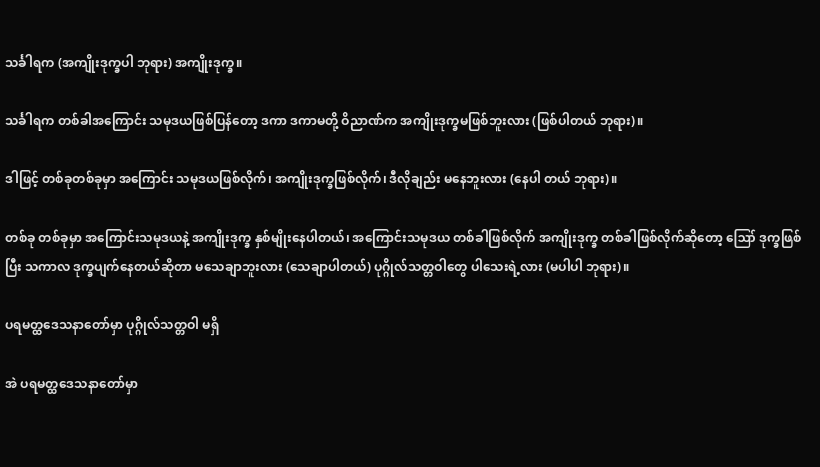သင်္ခါရက (အကျိုးဒုက္ခပါ ဘုရား) အကျိုးဒုက္ခ။

သင်္ခါရက တစ်ခါအကြောင်း သမုဒယဖြစ်ပြန်တော့ ဒကာ ဒကာမတို့ ဝိညာဏ်က အကျိုးဒုက္ခမဖြစ်ဘူးလား (ဖြစ်ပါတယ် ဘုရား)။

ဒါဖြင့် တစ်ခုတစ်ခုမှာ အကြောင်း သမုဒယဖြစ်လိုက်၊ အကျိုးဒုက္ခဖြစ်လိုက်၊ ဒီလိုချည်း မနေဘူးလား (နေပါ တယ် ဘုရား)။

တစ်ခု တစ်ခုမှာ အကြောင်းသမုဒယနဲ့ အကျိုးဒုက္ခ နှစ်မျိုးနေပါတယ်၊ အကြောင်းသမုဒယ တစ်ခါဖြစ်လိုက် အကျိုးဒုက္ခ တစ်ခါဖြစ်လိုက်ဆိုတော့ ဪ ဒုက္ခဖြစ်ပြီး သကာလ ဒုက္ခပျက်နေတယ်ဆိုတာ မသေချာဘူးလား (သေချာပါတယ်) ပုဂ္ဂိုလ်သတ္တဝါတွေ ပါသေးရဲ့လား (မပါပါ ဘုရား)။

ပရမတ္ထဒေသနာတော်မှာ ပုဂ္ဂိုလ်သတ္တဝါ မရှိ

အဲ ပရမတ္ထဒေသနာတော်မှာ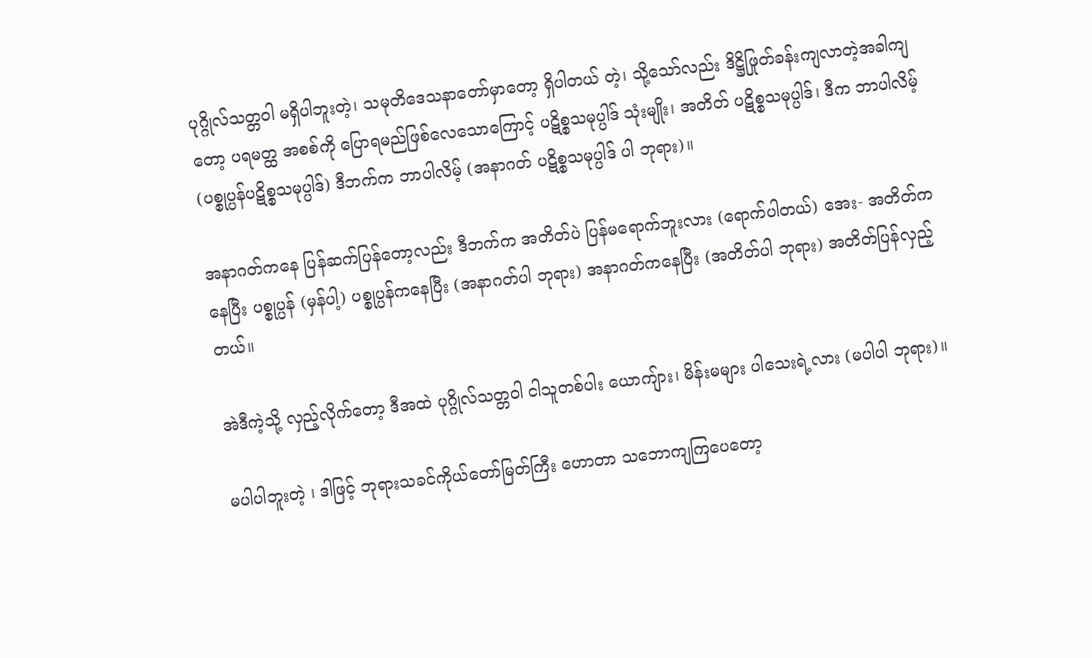ပုဂ္ဂိုလ်သတ္တဝါ မရှိပါဘူးတဲ့၊ သမုတိဒေသနာတော်မှာတော့ ရှိပါတယ် တဲ့၊ သို့သော်လည်း ဒိဋ္ဌိဖြုတ်ခန်းကျလာတဲ့အခါကျတော့ ပရမတ္ထ အစစ်ကို ပြောရမည်ဖြစ်လေသောကြောင့် ပဋိစ္စသမုပ္ပါဒ် သုံးမျိုး၊ အတိတ် ပဋိစ္စသမုပ္ပါဒ်၊ ဒီက ဘာပါလိမ့် (ပစ္စုပ္ပန်ပဋိစ္စသမုပ္ပါဒ်) ဒီဘက်က ဘာပါလိမ့် (အနာဂတ် ပဋိစ္စသမုပ္ပါဒ် ပါ ဘုရား)။

အနာဂတ်ကနေ ပြန်ဆက်ပြန်တော့လည်း ဒီဘက်က အတိတ်ပဲ ပြန်မရောက်ဘူးလား (ရောက်ပါတယ်) အေး- အတိတ်ကနေပြီး ပစ္စုပ္ပန် (မှန်ပါ့) ပစ္စုပ္ပန်ကနေပြီး (အနာဂတ်ပါ ဘုရား) အနာဂတ်ကနေပြီး (အတိတ်ပါ ဘုရား) အတိတ်ပြန်လှည့်တယ်။

အဲဒီကဲ့သို့ လှည့်လိုက်တော့ ဒီအထဲ ပုဂ္ဂိုလ်သတ္တဝါ ငါသူတစ်ပါး ယောကျ်ား၊ မိန်းမများ ပါသေးရဲ့လား (မပါပါ ဘုရား)။

မပါပါဘူးတဲ့ ၊ ဒါဖြင့် ဘုရားသခင်ကိုယ်တော်မြတ်ကြီး ဟောတာ သဘောကျကြပေတော့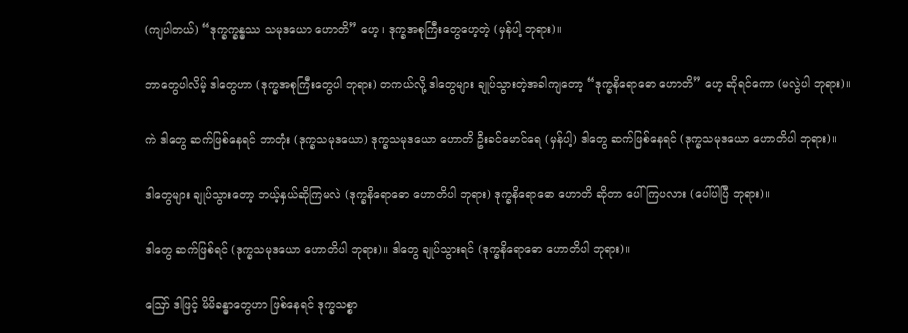(ကျပါတယ်) “ဒုက္ခက္ခန္ဓဿ သမုဒယော ဟောတိ” ဟေ့ ၊ ဒုက္ခအစုကြီးတွေဟေ့တဲ့ (မှန်ပါ့ ဘုရား)။

ဘာတွေပါလိမ့် ဒါတွေဟာ (ဒုက္ခအစုကြီးတွေပါ ဘုရား) တကယ်လို့ ဒါတွေများ ချုပ်သွားတဲ့အခါကျတော့ “ဒုက္ခနိရောဓော ဟောတိ” ဟေ့ ဆိုရင်ကော (မလွဲပါ ဘုရား)။

ကဲ ဒါတွေ ဆက်ဖြစ်နေရင် ဘာတုံး (ဒုက္ခသမုဒယော) ဒုက္ခသမုဒယော ဟောတိ ဦးခင်မောင်ရေ (မှန်ပါ့) ဒါတွေ ဆက်ဖြစ်နေရင် (ဒုက္ခသမုဒယော ဟောတိပါ ဘုရား)။

ဒါတွေများ ချုပ်သွားတော့ ဘယ့်နှယ်ဆိုကြမလဲ (ဒုက္ခနိရောဓော ဟောတိပါ ဘုရား) ဒုက္ခနိရောဓော ဟောတိ ဆိုတာ ပေါ်ကြပလား (ပေါ်ပါပြီ ဘုရား)။

ဒါတွေ ဆက်ဖြစ်ရင် (ဒုက္ခသမုဒယော ဟောတိပါ ဘုရား)။ ဒါတွေ ချုပ်သွားရင် (ဒုက္ခနိရောဓော ဟောတိပါ ဘုရား)။

ဪ ဒါဖြင့် မိမိခန္ဓာတွေဟာ ဖြစ်နေရင် ဒုက္ခသစ္စာ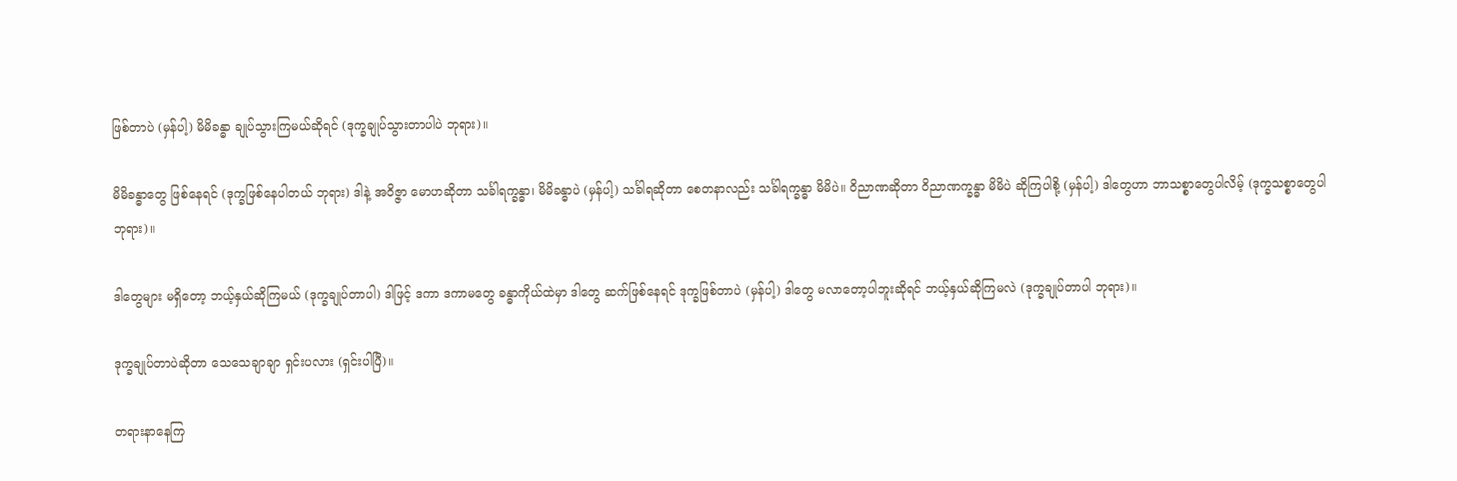ဖြစ်တာပဲ (မှန်ပါ့) မိမိခန္ဓာ ချုပ်သွားကြမယ်ဆိုရင် (ဒုက္ခချုပ်သွားတာပါပဲ ဘုရား)။

မိမိခန္ဓာတွေ ဖြစ်နေရင် (ဒုက္ခဖြစ်နေပါတယ် ဘုရား) ဒါနဲ့ အဝိဇ္ဇာ မောဟဆိုတာ သင်္ခါရက္ခန္ဓာ၊ မိမိခန္ဓာပဲ (မှန်ပါ့) သင်္ခါရဆိုတာ စေတနာလည်း သင်္ခါရက္ခန္ဓာ မိမိပဲ။ ဝိညာဏဆိုတာ ဝိညာဏက္ခန္ဓာ မိမိပဲ ဆိုကြပါစို့ (မှန်ပါ့) ဒါတွေဟာ ဘာသစ္စာတွေပါလိမ့် (ဒုက္ခသစ္စာတွေပါ ဘုရား)။

ဒါတွေများ မရှိတော့ ဘယ့်နှယ်ဆိုကြမယ် (ဒုက္ခချုပ်တာပါ) ဒါဖြင့် ဒကာ ဒကာမတွေ ခန္ဓာကိုယ်ထဲမှာ ဒါတွေ ဆက်ဖြစ်နေရင် ဒုက္ခဖြစ်တာပဲ (မှန်ပါ့) ဒါတွေ မလာတော့ပါဘူးဆိုရင် ဘယ့်နှယ်ဆိုကြမလဲ (ဒုက္ခချုပ်တာပါ ဘုရား)။

ဒုက္ခချုပ်တာပဲဆိုတာ သေသေချာချာ ရှင်းပလား (ရှင်းပါပြီ)။

တရားနာနေကြ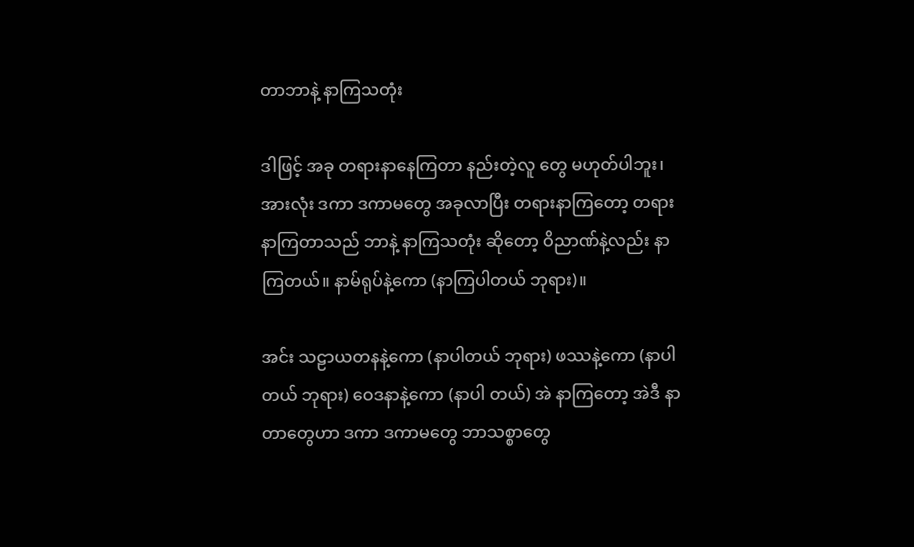တာဘာနဲ့ နာကြသတုံး

ဒါဖြင့် အခု တရားနာနေကြတာ နည်းတဲ့လူ တွေ မဟုတ်ပါဘူး၊ အားလုံး ဒကာ ဒကာမတွေ အခုလာပြီး တရားနာကြတော့ တရားနာကြတာသည် ဘာနဲ့ နာကြသတုံး ဆိုတော့ ဝိညာဏ်နဲ့လည်း နာကြတယ်။ နာမ်ရုပ်နဲ့ကော (နာကြပါတယ် ဘုရား)။

အင်း သဠာယတနနဲ့ကော (နာပါတယ် ဘုရား) ဖဿနဲ့ကော (နာပါတယ် ဘုရား) ဝေဒနာနဲ့ကော (နာပါ တယ်) အဲ နာကြတော့ အဲဒီ နာတာတွေဟာ ဒကာ ဒကာမတွေ ဘာသစ္စာတွေ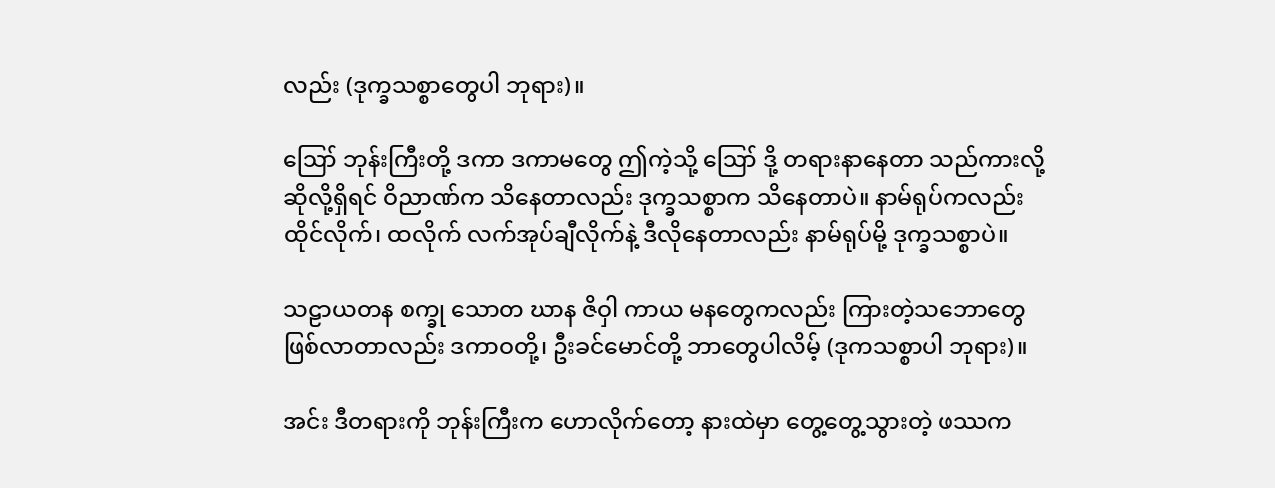လည်း (ဒုက္ခသစ္စာတွေပါ ဘုရား)။

ဪ ဘုန်းကြီးတို့ ဒကာ ဒကာမတွေ ဤကဲ့သို့ ဪ ဒို့ တရားနာနေတာ သည်ကားလို့ ဆိုလို့ရှိရင် ဝိညာဏ်က သိနေတာလည်း ဒုက္ခသစ္စာက သိနေတာပဲ။ နာမ်ရုပ်ကလည်း ထိုင်လိုက်၊ ထလိုက် လက်အုပ်ချီလိုက်နဲ့ ဒီလိုနေတာလည်း နာမ်ရုပ်မို့ ဒုက္ခသစ္စာပဲ။

သဠာယတန စက္ခု သောတ ဃာန ဇိဝှါ ကာယ မနတွေကလည်း ကြားတဲ့သဘောတွေ ဖြစ်လာတာလည်း ဒကာဝတို့၊ ဦးခင်မောင်တို့ ဘာတွေပါလိမ့် (ဒုကသစ္စာပါ ဘုရား)။

အင်း ဒီတရားကို ဘုန်းကြီးက ဟောလိုက်တော့ နားထဲမှာ တွေ့တွေ့သွားတဲ့ ဖဿက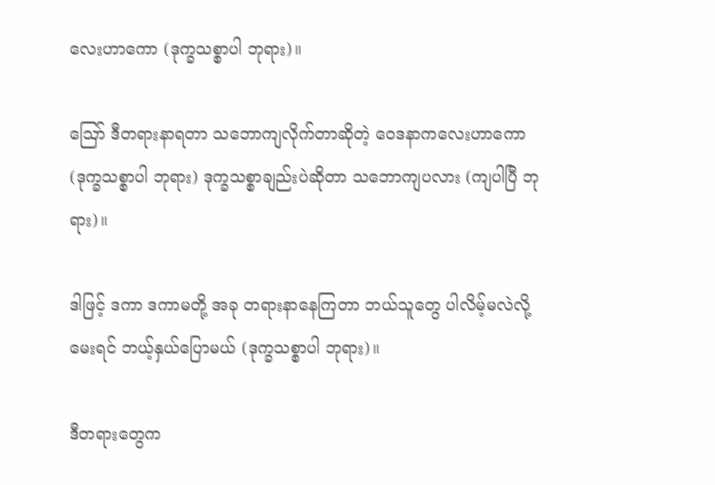လေးဟာကော (ဒုက္ခသစ္စာပါ ဘုရား)။

ဪ ဒီတရားနာရတာ သဘောကျလိုက်တာဆိုတဲ့ ဝေဒနာကလေးဟာကော (ဒုက္ခသစ္စာပါ ဘုရား) ဒုက္ခသစ္စာချည်းပဲဆိုတာ သဘောကျပလား (ကျပါပြီ ဘုရား)။

ဒါဖြင့် ဒကာ ဒကာမတို့ အခု တရားနာနေကြတာ ဘယ်သူတွေ ပါလိမ့်မလဲလို့ မေးရင် ဘယ့်နှယ်ပြောမယ် (ဒုက္ခသစ္စာပါ ဘုရား)။

ဒီတရားတွေက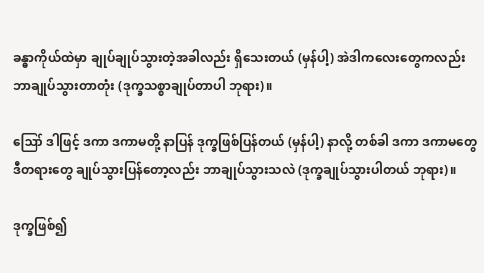ခန္ဓာကိုယ်ထဲမှာ ချုပ်ချုပ်သွားတဲ့အခါလည်း ရှိသေးတယ် (မှန်ပါ့) အဲဒါကလေးတွေကလည်း ဘာချုပ်သွားတာတုံး (ဒုက္ခသစ္စာချုပ်တာပါ ဘုရား)။

ဪ ဒါဖြင့် ဒကာ ဒကာမတို့ နာပြန် ဒုက္ခဖြစ်ပြန်တယ် (မှန်ပါ့) နာလို့ တစ်ခါ ဒကာ ဒကာမတွေ ဒီတရားတွေ ချုပ်သွားပြန်တော့လည်း ဘာချုပ်သွားသလဲ (ဒုက္ခချုပ်သွားပါတယ် ဘုရား)။

ဒုက္ခဖြစ်၍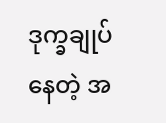ဒုက္ခချုပ်နေတဲ့ အ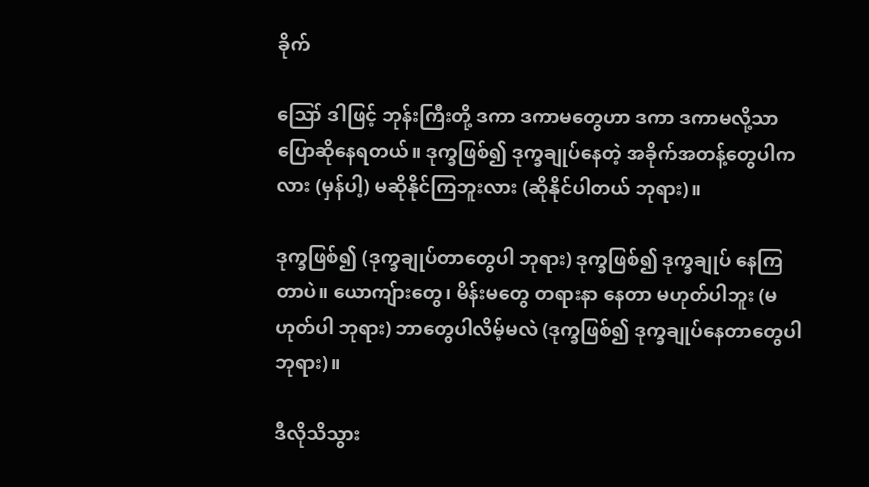ခိုက်

ဪ ဒါဖြင့် ဘုန်းကြီးတို့ ဒကာ ဒကာမတွေဟာ ဒကာ ဒကာမလို့သာ ပြောဆိုနေရတယ်။ ဒုက္ခဖြစ်၍ ဒုက္ခချုပ်နေတဲ့ အခိုက်အတန့်တွေပါကလား (မှန်ပါ့) မဆိုနိုင်ကြဘူးလား (ဆိုနိုင်ပါတယ် ဘုရား)။

ဒုက္ခဖြစ်၍ (ဒုက္ခချုပ်တာတွေပါ ဘုရား) ဒုက္ခဖြစ်၍ ဒုက္ခချုပ် နေကြတာပဲ။ ယောကျ်ားတွေ၊ မိန်းမတွေ တရားနာ နေတာ မဟုတ်ပါဘူး (မဟုတ်ပါ ဘုရား) ဘာတွေပါလိမ့်မလဲ (ဒုက္ခဖြစ်၍ ဒုက္ခချုပ်နေတာတွေပါ ဘုရား)။

ဒီလိုသိသွား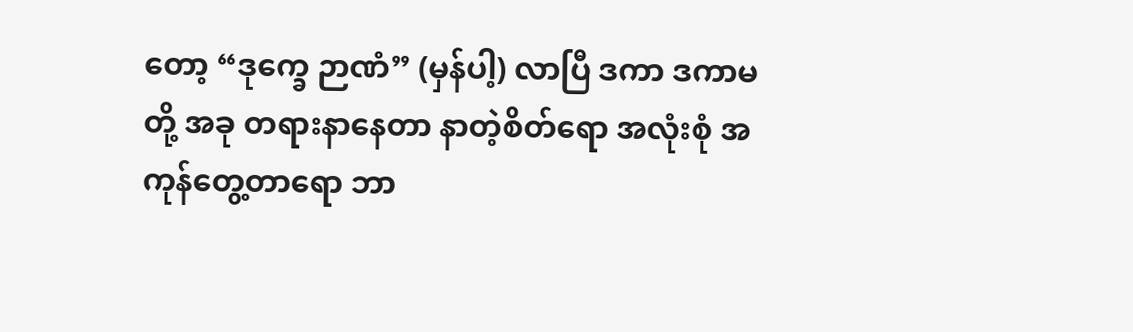တော့ “ဒုက္ခေ ဉာဏံ” (မှန်ပါ့) လာပြီ ဒကာ ဒကာမတို့ အခု တရားနာနေတာ နာတဲ့စိတ်ရော အလုံးစုံ အကုန်တွေ့တာရော ဘာ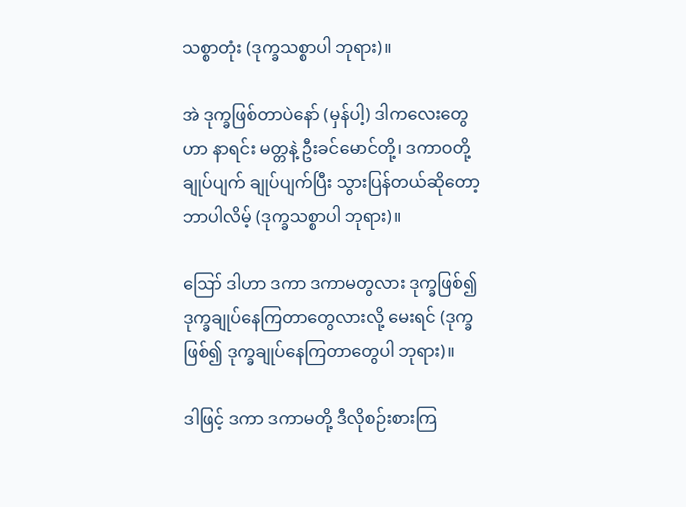သစ္စာတုံး (ဒုက္ခသစ္စာပါ ဘုရား)။

အဲ ဒုက္ခဖြစ်တာပဲနော် (မှန်ပါ့) ဒါကလေးတွေဟာ နာရင်း မတ္တနဲ့ ဦးခင်မောင်တို့၊ ဒကာဝတို့ ချုပ်ပျက် ချုပ်ပျက်ပြီး သွားပြန်တယ်ဆိုတော့ ဘာပါလိမ့် (ဒုက္ခသစ္စာပါ ဘုရား)။

ဪ ဒါဟာ ဒကာ ဒကာမတွလား ဒုက္ခဖြစ်၍ ဒုက္ခချုပ်နေကြတာတွေလားလို့ မေးရင် (ဒုက္ခဖြစ်၍ ဒုက္ခချုပ်နေကြတာတွေပါ ဘုရား)။

ဒါဖြင့် ဒကာ ဒကာမတို့ ဒီလိုစဉ်းစားကြ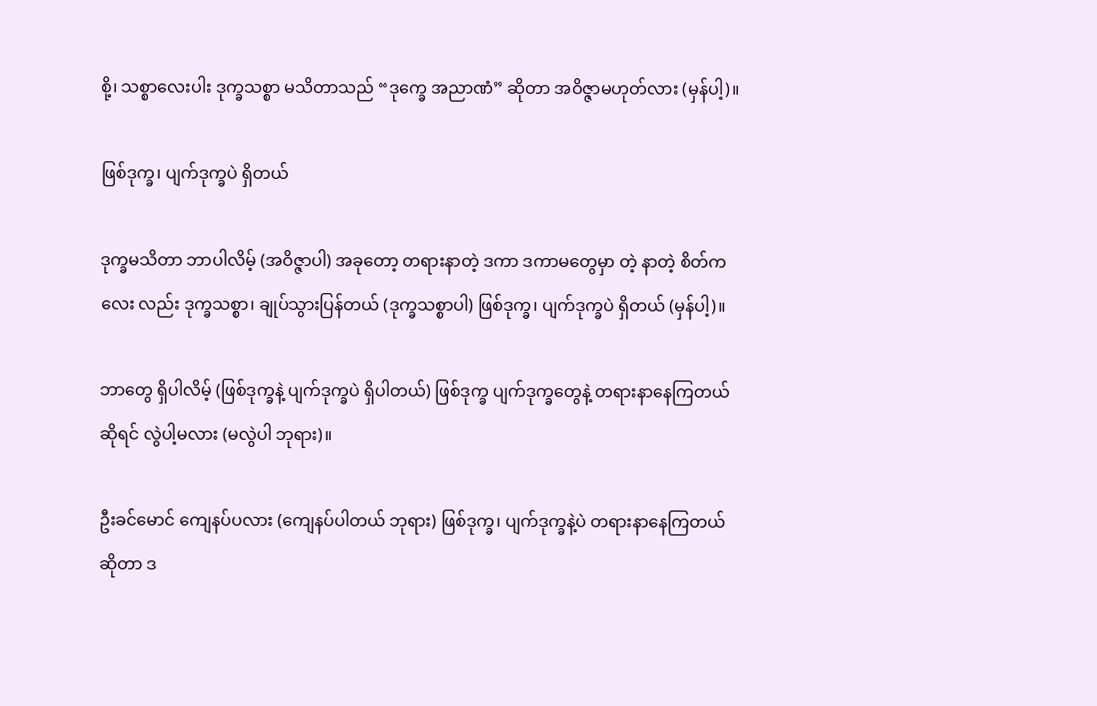စို့၊ သစ္စာလေးပါး ဒုက္ခသစ္စာ မသိတာသည် “ဒုက္ခေ အညာဏံ” ဆိုတာ အဝိဇ္ဇာမဟုတ်လား (မှန်ပါ့)။

ဖြစ်ဒုက္ခ၊ ပျက်ဒုက္ခပဲ ရှိတယ်

ဒုက္ခမသိတာ ဘာပါလိမ့် (အဝိဇ္ဇာပါ) အခုတော့ တရားနာတဲ့ ဒကာ ဒကာမတွေမှာ တဲ့ နာတဲ့ စိတ်ကလေး လည်း ဒုက္ခသစ္စာ၊ ချုပ်သွားပြန်တယ် (ဒုက္ခသစ္စာပါ) ဖြစ်ဒုက္ခ၊ ပျက်ဒုက္ခပဲ ရှိတယ် (မှန်ပါ့)။

ဘာတွေ ရှိပါလိမ့် (ဖြစ်ဒုက္ခနဲ့ ပျက်ဒုက္ခပဲ ရှိပါတယ်) ဖြစ်ဒုက္ခ ပျက်ဒုက္ခတွေနဲ့ တရားနာနေကြတယ်ဆိုရင် လွဲပါ့မလား (မလွဲပါ ဘုရား)။

ဦးခင်မောင် ကျေနပ်ပလား (ကျေနပ်ပါတယ် ဘုရား) ဖြစ်ဒုက္ခ၊ ပျက်ဒုက္ခနဲ့ပဲ တရားနာနေကြတယ်ဆိုတာ ဒ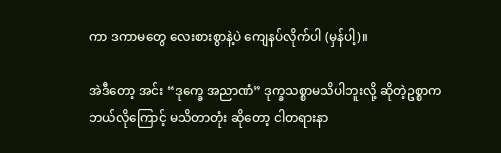ကာ ဒကာမတွေ လေးစားစွာနဲ့ပဲ ကျေနပ်လိုက်ပါ (မှန်ပါ့)။

အဲဒီတော့ အင်း “ဒုက္ခေ အညာဏံ” ဒုက္ခသစ္စာမသိပါဘူးလို့ ဆိုတဲ့ဥစ္စာက ဘယ်လိုကြောင့် မသိတာတုံး ဆိုတော့ ငါတရားနာ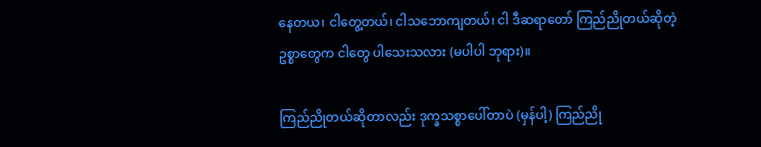နေတယ၊ ငါတွေ့တယ်၊ ငါသဘောကျတယ်၊ ငါ ဒီဆရာတော် ကြည်ညိုတယ်ဆိုတဲ့ ဥစ္စာတွေက ငါတွေ ပါသေးသလား (မပါပါ ဘုရား)။

ကြည်ညိုတယ်ဆိုတာလည်း ဒုက္ခသစ္စာပေါ်တာပဲ (မှန်ပါ့) ကြည်ညို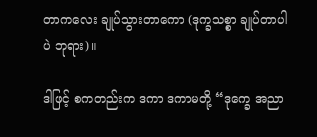တာကလေး ချုပ်သွားတာကော (ဒုက္ခသစ္စာ ချုပ်တာပါပဲ ဘုရား)။

ဒါဖြင့် စကတည်းက ဒကာ ဒကာမတို့ “ဒုက္ခေ အညာ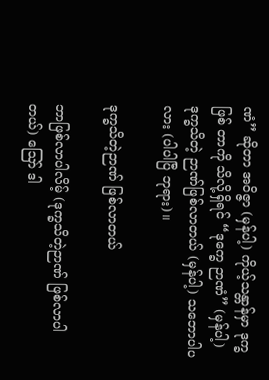ဏံ” ဆိုတာ အဝိဇ္ဇာ (မှန်ပါ့) ကိုယ့်သန္တာန်မှာ ဒုက္ခဖြစ် တာကို သိလို့ရှိရင် “ဒုက္ခေ ဉာဏံ” (မှန်ပါ့) ဒုက္ခသိတဲ့ ဉာဏ်ဖြစ်လာတယ် (မှန်ပါ့) သဘောပါပလား (ပါပါပြီ ဘုရား)။

ဒုက္ခသိတဲ့ဉာဏ် ဖြစ်လာတယ်

ဘာဖြစ်လာပါလိမ့် (ဒုက္ခသိတဲ့ဉာဏ် ဖြစ်လာပါတယ်) ဪ ဒါ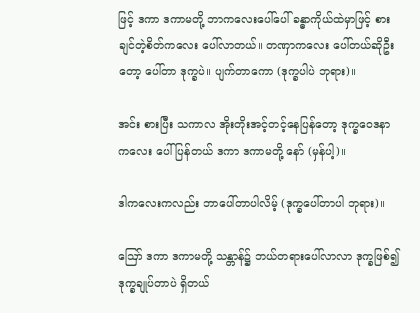ဖြင့် ဒကာ ဒကာမတို့ ဘာကလေးပေါ်ပေါ် ခန္ဓာကိုယ်ထဲမှာဖြင့် စားချင်တဲ့စိတ်ကလေး ပေါ်လာတယ်။ တဏှာကလေး ပေါ်တယ်ဆိုဦးတော့ ပေါ်တာ ဒုက္ခပဲ။ ပျက်တာကော (ဒုက္ခပါပဲ ဘုရား)။

အင်း စားပြီး သကာလ အိုးတိုးအင့်တင့်နေပြန်တော့ ဒုက္ခဝေဒနာကလေး ပေါ်ပြန်တယ် ဒကာ ဒကာမတို့ နော် (မှန်ပါ့)။

ဒါကလေးကလည်း ဘာပေါ်တာပါလိမ့် (ဒုက္ခပေါ်တာပါ ဘုရား)။

ဪ ဒကာ ဒကာမတို့ သန္တာန်၌ ဘယ်တရားပေါ်လာလာ ဒုက္ခဖြစ်၍ ဒုက္ခချုပ်တာပဲ ရှိတယ်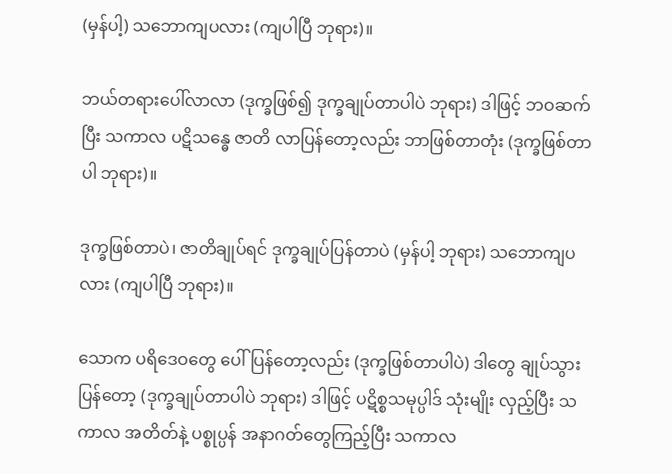(မှန်ပါ့) သဘောကျပလား (ကျပါပြီ ဘုရား)။

ဘယ်တရားပေါ်လာလာ (ဒုက္ခဖြစ်၍ ဒုက္ခချုပ်တာပါပဲ ဘုရား) ဒါဖြင့် ဘဝဆက်ပြီး သကာလ ပဋိသန္ဓေ ဇာတိ လာပြန်တော့လည်း ဘာဖြစ်တာတုံး (ဒုက္ခဖြစ်တာပါ ဘုရား)။

ဒုက္ခဖြစ်တာပဲ၊ ဇာတိချုပ်ရင် ဒုက္ခချုပ်ပြန်တာပဲ (မှန်ပါ့ ဘုရား) သဘောကျပလား (ကျပါပြီ ဘုရား)။

သောက ပရိဒေဝတွေ ပေါ်ပြန်တော့လည်း (ဒုက္ခဖြစ်တာပါပဲ) ဒါတွေ ချုပ်သွားပြန်တော့ (ဒုက္ခချုပ်တာပါပဲ ဘုရား) ဒါဖြင့် ပဋိစ္စသမုပ္ပါဒ် သုံးမျိုး လှည့်ပြီး သကာလ အတိတ်နဲ့ ပစ္စုပ္ပန် အနာဂတ်တွေကြည့်ပြီး သကာလ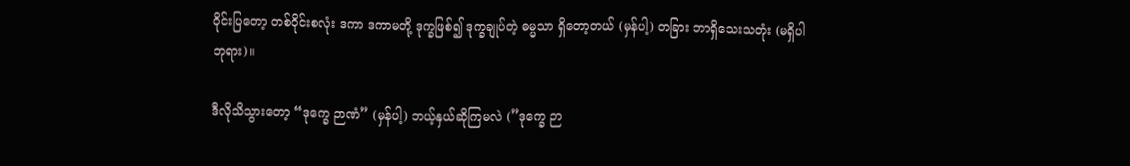ဝိုင်းပြတော့ တစ်ဝိုင်းစလုံး ဒကာ ဒကာမတို့ ဒုက္ခဖြစ်၍ ဒုက္ခချုပ်တဲ့ ဓမ္မသာ ရှိတော့တယ် (မှန်ပါ့) တခြား ဘာရှိသေးသတုံး (မရှိပါ ဘုရား)။

ဒီလိုသိသွားတော့ “ဒုက္ခေ ဉာဏံ” (မှန်ပါ့) ဘယ့်နှယ်ဆိုကြမလဲ (”ဒုက္ခေ ဉာ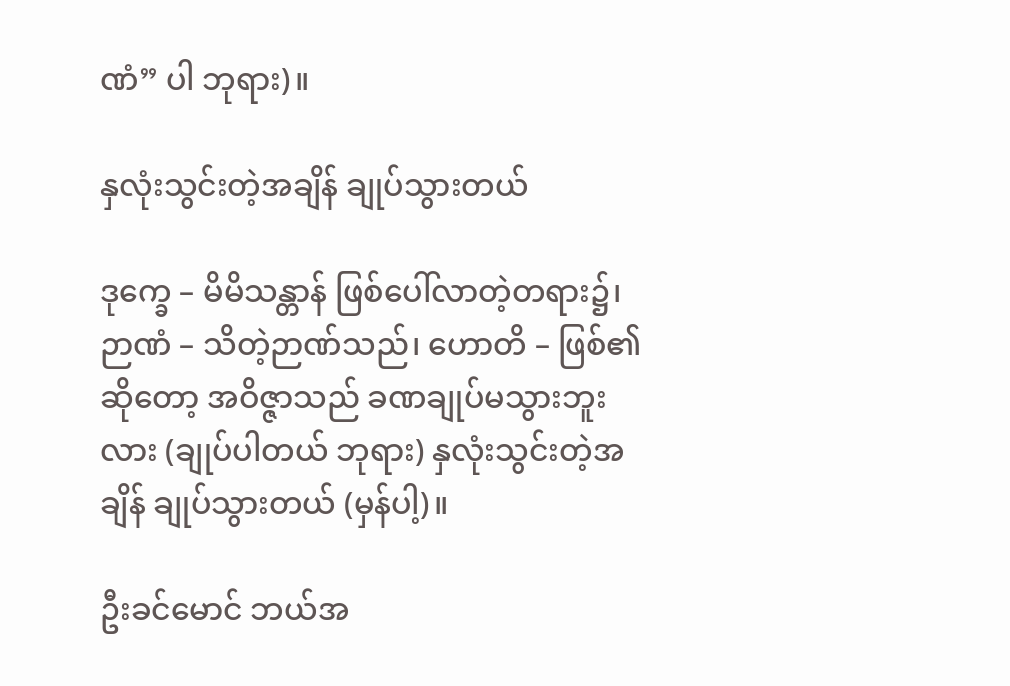ဏံ” ပါ ဘုရား)။

နှလုံးသွင်းတဲ့အချိန် ချုပ်သွားတယ်

ဒုက္ခေ – မိမိသန္တာန် ဖြစ်ပေါ်လာတဲ့တရား၌၊ ဉာဏံ – သိတဲ့ဉာဏ်သည်၊ ဟောတိ – ဖြစ်၏ဆိုတော့ အဝိဇ္ဇာသည် ခဏချုပ်မသွားဘူးလား (ချုပ်ပါတယ် ဘုရား) နှလုံးသွင်းတဲ့အချိန် ချုပ်သွားတယ် (မှန်ပါ့)။

ဦးခင်မောင် ဘယ်အ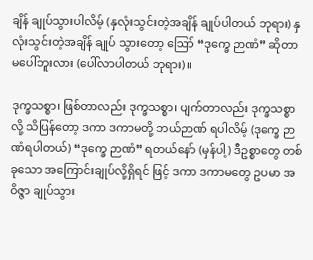ချိန် ချုပ်သွားပါလိမ့် (နှလုံးသွင်းတဲ့အချိန် ချုပ်ပါတယ် ဘုရား) နှလုံးသွင်းတဲ့အချိန် ချုပ် သွားတော့ ဪ “ဒုက္ခေ ဉာဏံ” ဆိုတာ မပေါ်ဘူးလား (ပေါ်လာပါတယ် ဘုရား)။

ဒုက္ခသစ္စာ၊ ဖြစ်တာလည်း ဒုက္ခသစ္စာ၊ ပျက်တာလည်း ဒုက္ခသစ္စာလို့ သိပြန်တော့ ဒကာ ဒကာမတို့ ဘယ်ဉာဏ် ရပါလိမ့် (ဒုက္ခေ ဉာဏံရပါတယ်) “ဒုက္ခေ ဉာဏံ” ရတယ်နော် (မှန်ပါ့) ဒီဥစ္စာတွေ တစ်ခုသော အကြောင်းချုပ်လို့ရှိရင် ဖြင့် ဒကာ ဒကာမတွေ ဥပမာ အဝိဇ္ဇာ ချုပ်သွား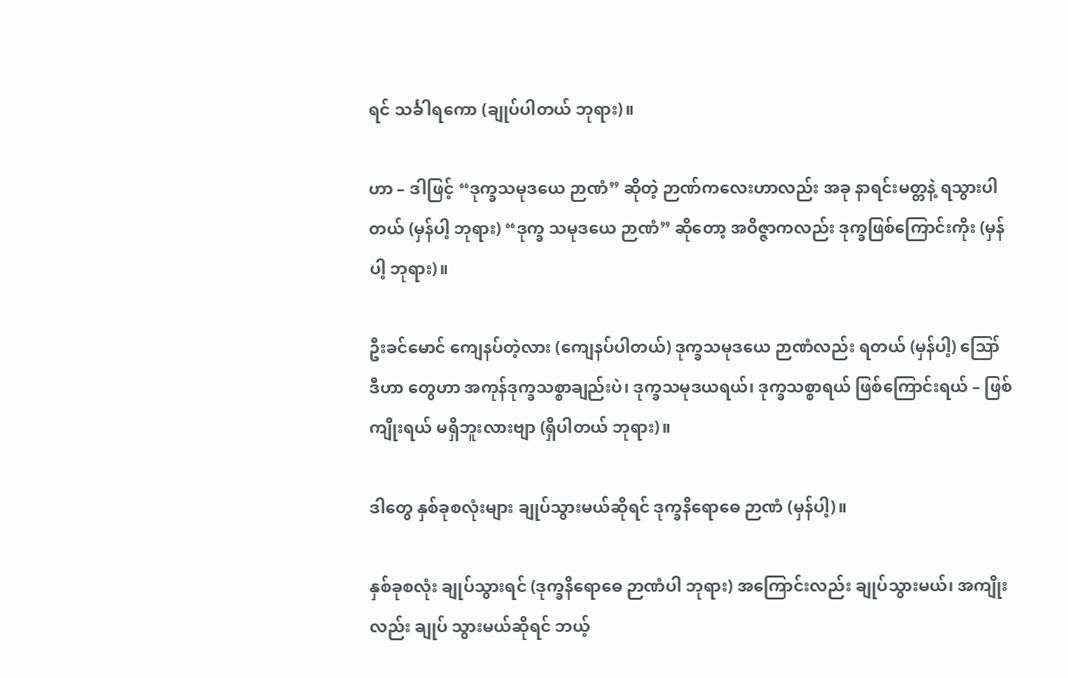ရင် သင်္ခါရကော (ချုပ်ပါတယ် ဘုရား)။

ဟာ – ဒါဖြင့် “ဒုက္ခသမုဒယေ ဉာဏံ” ဆိုတဲ့ ဉာဏ်ကလေးဟာလည်း အခု နာရင်းမတ္တနဲ့ ရသွားပါတယ် (မှန်ပါ့ ဘုရား) “ဒုက္ခ သမုဒယေ ဉာဏံ” ဆိုတော့ အဝိဇ္ဇာကလည်း ဒုက္ခဖြစ်ကြောင်းကိုး (မှန်ပါ့ ဘုရား)။

ဦးခင်မောင် ကျေနပ်တဲ့လား (ကျေနပ်ပါတယ်) ဒုက္ခသမုဒယေ ဉာဏံလည်း ရတယ် (မှန်ပါ့) ဪ ဒီဟာ တွေဟာ အကုန်ဒုက္ခသစ္စာချည်းပဲ၊ ဒုက္ခသမုဒယရယ်၊ ဒုက္ခသစ္စာရယ် ဖြစ်ကြောင်းရယ် – ဖြစ်ကျိုးရယ် မရှိဘူးလားဗျာ (ရှိပါတယ် ဘုရား)။

ဒါတွေ နှစ်ခုစလုံးများ ချုပ်သွားမယ်ဆိုရင် ဒုက္ခနိရောဓေ ဉာဏံ (မှန်ပါ့)။

နှစ်ခုစလုံး ချုပ်သွားရင် (ဒုက္ခနိရောဓေ ဉာဏံပါ ဘုရား) အကြောင်းလည်း ချုပ်သွားမယ်၊ အကျိုးလည်း ချုပ် သွားမယ်ဆိုရင် ဘယ့်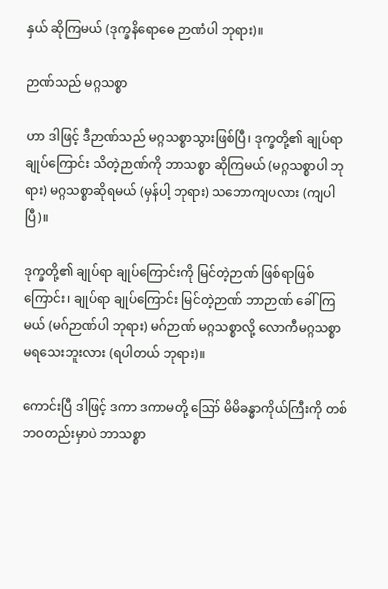နှယ် ဆိုကြမယ် (ဒုက္ခနိရောဓေ ဉာဏံပါ ဘုရား)။

ဉာဏ်သည် မဂ္ဂသစ္စာ

ဟာ ဒါဖြင့် ဒီဉာဏ်သည် မဂ္ဂသစ္စာသွားဖြစ်ပြီ၊ ဒုက္ခတို့၏ ချုပ်ရာ ချုပ်ကြောင်း သိတဲ့ဉာဏ်ကို ဘာသစ္စာ ဆိုကြမယ် (မဂ္ဂသစ္စာပါ ဘုရား) မဂ္ဂသစ္စာဆိုရမယ် (မှန်ပါ့ ဘုရား) သဘောကျပလား (ကျပါပြီ)။

ဒုက္ခတို့၏ ချုပ်ရာ ချုပ်ကြောင်းကို မြင်တဲ့ဉာဏ် ဖြစ်ရာဖြစ်ကြောင်း၊ ချုပ်ရာ ချုပ်ကြောင်း မြင်တဲ့ဉာဏ် ဘာဉာဏ် ခေါ်ကြမယ် (မဂ်ဉာဏ်ပါ ဘုရား) မဂ်ဉာဏ် မဂ္ဂသစ္စာလို့ လောကီမဂ္ဂသစ္စာ မရသေးဘူးလား (ရပါတယ် ဘုရား)။

ကောင်းပြီ ဒါဖြင့် ဒကာ ဒကာမတို့ ဪ မိမိခန္ဓာကိုယ်ကြီးကို တစ်ဘဝတည်းမှာပဲ ဘာသစ္စာ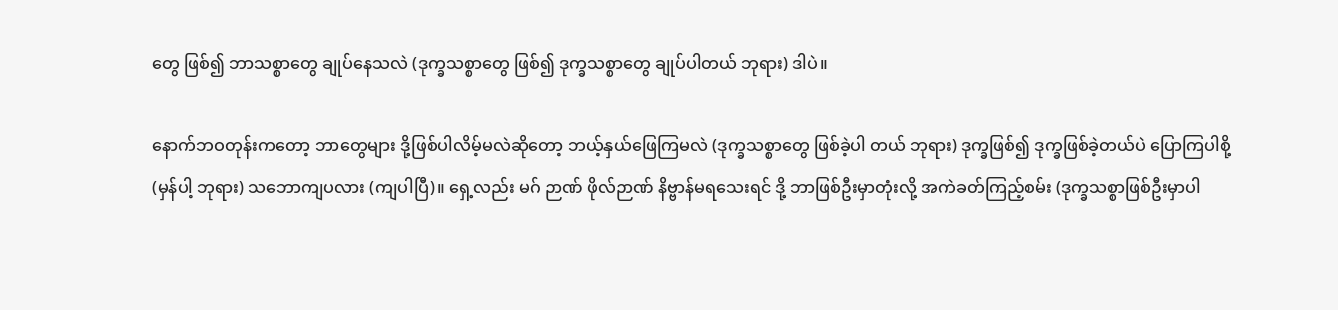တွေ ဖြစ်၍ ဘာသစ္စာတွေ ချုပ်နေသလဲ (ဒုက္ခသစ္စာတွေ ဖြစ်၍ ဒုက္ခသစ္စာတွေ ချုပ်ပါတယ် ဘုရား) ဒါပဲ။

နောက်ဘဝတုန်းကတော့ ဘာတွေများ ဒို့ဖြစ်ပါလိမ့်မလဲဆိုတော့ ဘယ့်နှယ်ဖြေကြမလဲ (ဒုက္ခသစ္စာတွေ ဖြစ်ခဲ့ပါ တယ် ဘုရား) ဒုက္ခဖြစ်၍ ဒုက္ခဖြစ်ခဲ့တယ်ပဲ ပြောကြပါစို့ (မှန်ပါ့ ဘုရား) သဘောကျပလား (ကျပါပြီ)။ ရှေ့လည်း မဂ် ဉာဏ် ဖိုလ်ဉာဏ် နိဗ္ဗာန်မရသေးရင် ဒို့ ဘာဖြစ်ဦးမှာတုံးလို့ အကဲခတ်ကြည့်စမ်း (ဒုက္ခသစ္စာဖြစ်ဦးမှာပါ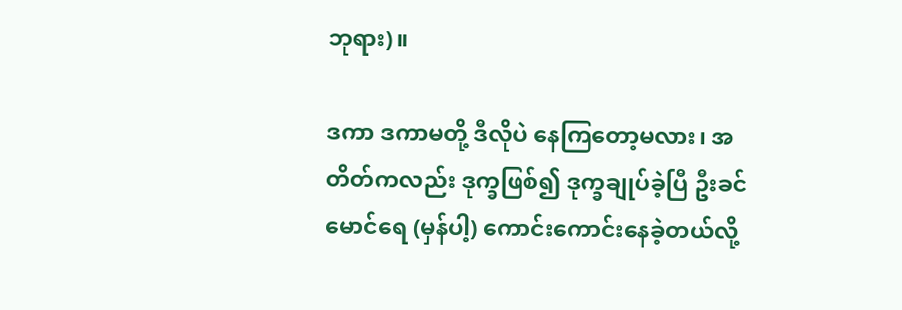ဘုရား)။

ဒကာ ဒကာမတို့ ဒီလိုပဲ နေကြတော့မလား၊ အတိတ်ကလည်း ဒုက္ခဖြစ်၍ ဒုက္ခချုပ်ခဲ့ပြီ ဦးခင်မောင်ရေ (မှန်ပါ့) ကောင်းကောင်းနေခဲ့တယ်လို့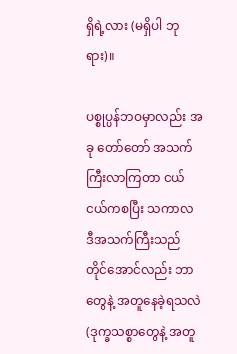ရှိရဲ့လား (မရှိပါ ဘုရား)။

ပစ္စုပ္ပန်ဘဝမှာလည်း အခု တော်တော် အသက်ကြီးလာကြတာ ငယ်ငယ်ကစပြီး သကာလ ဒီအသက်ကြီးသည် တိုင်အောင်လည်း ဘာတွေနဲ့ အတူနေခဲ့ရသလဲ (ဒုက္ခသစ္စာတွေနဲ့ အတူ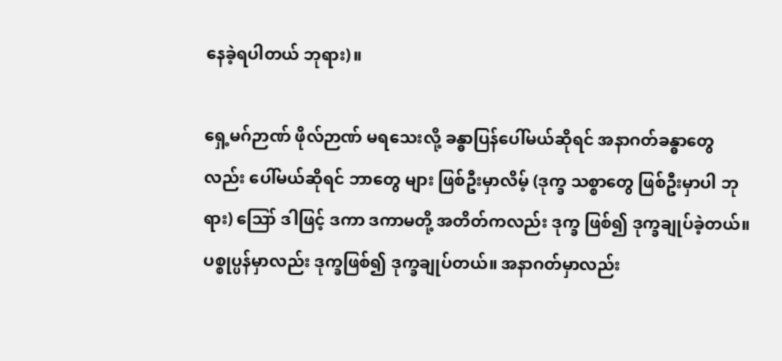နေခဲ့ရပါတယ် ဘုရား)။

ရှေ့မဂ်ဉာဏ် ဖိုလ်ဉာဏ် မရသေးလို့ ခန္ဓာပြန်ပေါ်မယ်ဆိုရင် အနာဂတ်ခန္ဓာတွေလည်း ပေါ်မယ်ဆိုရင် ဘာတွေ များ ဖြစ်ဦးမှာလိမ့် (ဒုက္ခ သစ္စာတွေ ဖြစ်ဦးမှာပါ ဘုရား) ဪ ဒါဖြင့် ဒကာ ဒကာမတို့ အတိတ်ကလည်း ဒုက္ခ ဖြစ်၍ ဒုက္ခချုပ်ခဲ့တယ်။ ပစ္စုပ္ပန်မှာလည်း ဒုက္ခဖြစ်၍ ဒုက္ခချုပ်တယ်။ အနာဂတ်မှာလည်း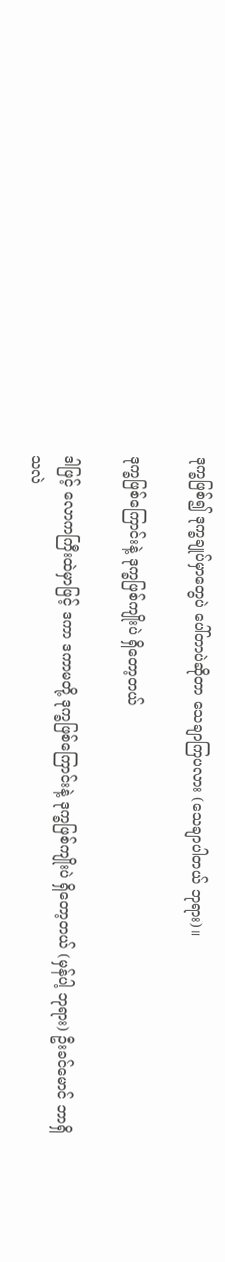ဒုက္ခဖြစ်၍ ဒုက္ခချုပ်မှာတွေပဲ ပေါ်တာပဲဆိုတာ သေချာကြပလား (သေချာပါတယ် ဘုရား)။

ဒုက္ခဖြစ်ကြောင်းနဲ့ ဒုက္ခဖြစ်ကျိုးပဲ ရှိတော့တယ်

ဒါဖြင့် လောကကြီးထဲမှာဖြင့် ဒကာ ဒကာမတို့ ဒုက္ခဖြစ်ကြောင်းနဲ့ ဒုက္ခဖြစ်ကျိုးပဲ ရှိတော့တယ် (မှန်ပါ့ ဘုရား) ဦးခင်မောင် ဘာရှိသလဲ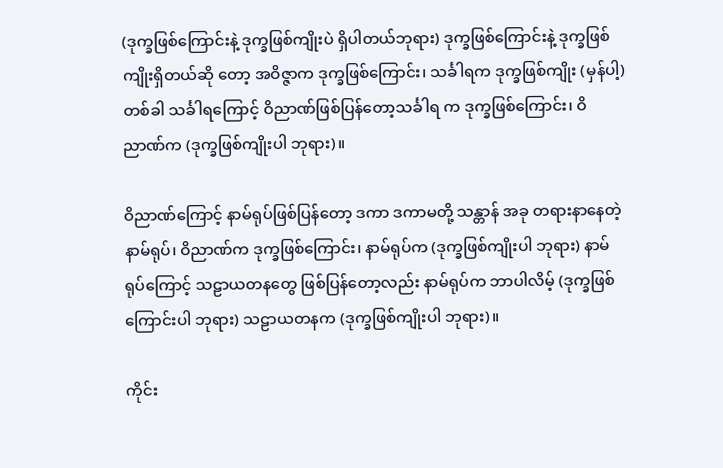(ဒုက္ခဖြစ်ကြောင်းနဲ့ ဒုက္ခဖြစ်ကျိုးပဲ ရှိပါတယ်ဘုရား) ဒုက္ခဖြစ်ကြောင်းနဲ့ ဒုက္ခဖြစ်ကျိုးရှိတယ်ဆို တော့ အဝိဇ္ဇာက ဒုက္ခဖြစ်ကြောင်း၊ သင်္ခါရက ဒုက္ခဖြစ်ကျိုး (မှန်ပါ့) တစ်ခါ သင်္ခါရကြောင့် ဝိညာဏ်ဖြစ်ပြန်တော့သင်္ခါရ က ဒုက္ခဖြစ်ကြောင်း၊ ဝိညာဏ်က (ဒုက္ခဖြစ်ကျိုးပါ ဘုရား)။

ဝိညာဏ်ကြောင့် နာမ်ရုပ်ဖြစ်ပြန်တော့ ဒကာ ဒကာမတို့ သန္တာန် အခု တရားနာနေတဲ့ နာမ်ရုပ်၊ ဝိညာဏ်က ဒုက္ခဖြစ်ကြောင်း၊ နာမ်ရုပ်က (ဒုက္ခဖြစ်ကျိုးပါ ဘုရား) နာမ်ရုပ်ကြောင့် သဠာယတနတွေ ဖြစ်ပြန်တော့လည်း နာမ်ရုပ်က ဘာပါလိမ့် (ဒုက္ခဖြစ်ကြောင်းပါ ဘုရား) သဠာယတနက (ဒုက္ခဖြစ်ကျိုးပါ ဘုရား)။

ကိုင်း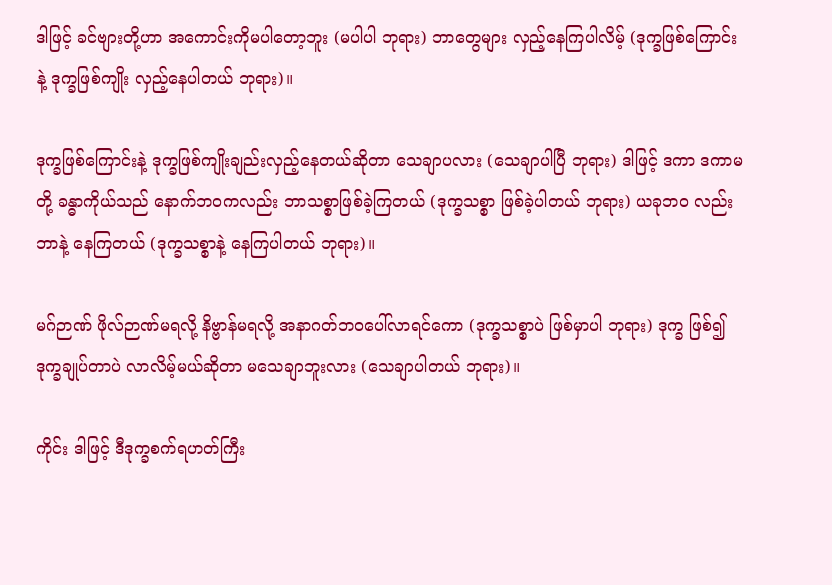ဒါဖြင့် ခင်ဗျားတို့ဟာ အကောင်းကိုမပါတော့ဘူး (မပါပါ ဘုရား) ဘာတွေများ လှည့်နေကြပါလိမ့် (ဒုက္ခဖြစ်ကြောင်းနဲ့ ဒုက္ခဖြစ်ကျိုး လှည့်နေပါတယ် ဘုရား)။

ဒုက္ခဖြစ်ကြောင်းနဲ့ ဒုက္ခဖြစ်ကျိုးချည်းလှည့်နေတယ်ဆိုတာ သေချာပလား (သေချာပါပြီ ဘုရား) ဒါဖြင့် ဒကာ ဒကာမတို့ ခန္ဓာကိုယ်သည် နောက်ဘဝကလည်း ဘာသစ္စာဖြစ်ခဲ့ကြတယ် (ဒုက္ခသစ္စာ ဖြစ်ခဲ့ပါတယ် ဘုရား) ယခုဘဝ လည်း ဘာနဲ့ နေကြတယ် (ဒုက္ခသစ္စာနဲ့ နေကြပါတယ် ဘုရား)။

မဂ်ဉာဏ် ဖိုလ်ဉာဏ်မရလို့ နိဗ္ဗာန်မရလို့ အနာဂတ်ဘဝပေါ်လာရင်ကော (ဒုက္ခသစ္စာပဲ ဖြစ်မှာပါ ဘုရား) ဒုက္ခ ဖြစ်၍ ဒုက္ခချုပ်တာပဲ လာလိမ့်မယ်ဆိုတာ မသေချာဘူးလား (သေချာပါတယ် ဘုရား)။

ကိုင်း ဒါဖြင့် ဒီဒုက္ခစက်ရဟတ်ကြီး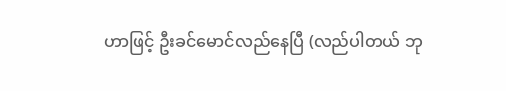ဟာဖြင့် ဦးခင်မောင်လည်နေပြီ (လည်ပါတယ် ဘု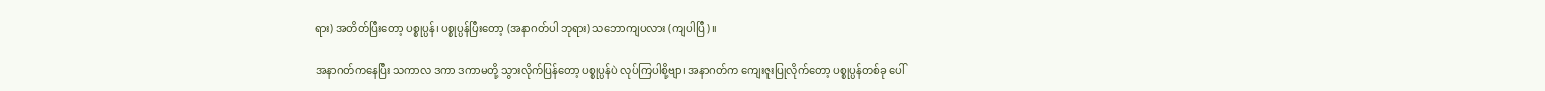ရား) အတိတ်ပြီးတော့ ပစ္စုပ္ပန်၊ ပစ္စုပ္ပန်ပြီးတော့ (အနာဂတ်ပါ ဘုရား) သဘောကျပလား (ကျပါပြီ)။

အနာဂတ်ကနေပြီး သကာလ ဒကာ ဒကာမတို့ သွားလိုက်ပြန်တော့ ပစ္စုပ္ပန်ပဲ လုပ်ကြပါစို့ဗျာ၊ အနာဂတ်က ကျေးဇူးပြုလိုက်တော့ ပစ္စုပ္ပန်တစ်ခု ပေါ်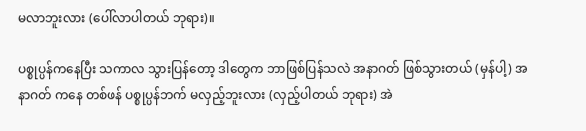မလာဘူးလား (ပေါ်လာပါတယ် ဘုရား)။

ပစ္စုပ္ပန်ကနေပြီး သကာလ သွားပြန်တော့ ဒါတွေက ဘာဖြစ်ပြန်သလဲ အနာဂတ် ဖြစ်သွားတယ် (မှန်ပါ့) အနာဂတ် ကနေ တစ်ဖန် ပစ္စုပ္ပန်ဘက် မလှည့်ဘူးလား (လှည့်ပါတယ် ဘုရား) အဲ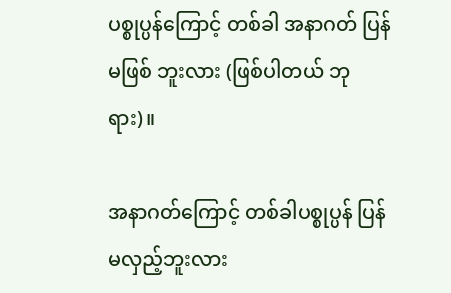ပစ္စုပ္ပန်ကြောင့် တစ်ခါ အနာဂတ် ပြန်မဖြစ် ဘူးလား (ဖြစ်ပါတယ် ဘုရား)။

အနာဂတ်ကြောင့် တစ်ခါပစ္စုပ္ပန် ပြန်မလှည့်ဘူးလား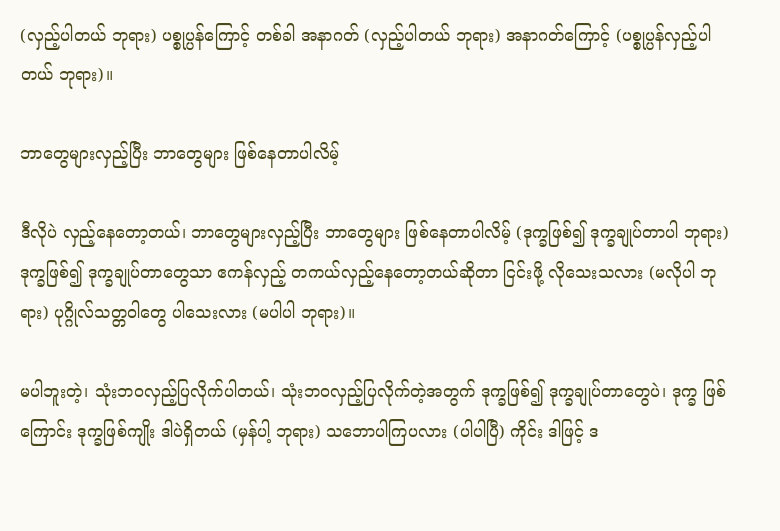(လှည့်ပါတယ် ဘုရား) ပစ္စုပ္ပန်ကြောင့် တစ်ခါ အနာဂတ် (လှည့်ပါတယ် ဘုရား) အနာဂတ်ကြောင့် (ပစ္စုပ္ပန်လှည့်ပါတယ် ဘုရား)။

ဘာတွေများလှည့်ပြီး ဘာတွေများ ဖြစ်နေတာပါလိမ့်

ဒီလိုပဲ လှည့်နေတော့တယ်၊ ဘာတွေများလှည့်ပြီး ဘာတွေများ ဖြစ်နေတာပါလိမ့် (ဒုက္ခဖြစ်၍ ဒုက္ခချုပ်တာပါ ဘုရား) ဒုက္ခဖြစ်၍ ဒုက္ခချုပ်တာတွေသာ ဧကန်လှည့် တကယ်လှည့်နေတော့တယ်ဆိုတာ ငြင်းဖို့ လိုသေးသလား (မလိုပါ ဘုရား) ပုဂ္ဂိုလ်သတ္တဝါတွေ ပါသေးလား (မပါပါ ဘုရား)။

မပါဘူးတဲ့၊ သုံးဘဝလှည့်ပြလိုက်ပါတယ်၊ သုံးဘဝလှည့်ပြလိုက်တဲ့အတွက် ဒုက္ခဖြစ်၍ ဒုက္ခချုပ်တာတွေပဲ၊ ဒုက္ခ ဖြစ်ကြောင်း ဒုက္ခဖြစ်ကျိုး ဒါပဲရှိတယ် (မှန်ပါ့ ဘုရား) သဘောပါကြပလား (ပါပါပြီ) ကိုင်း ဒါဖြင့် ဒ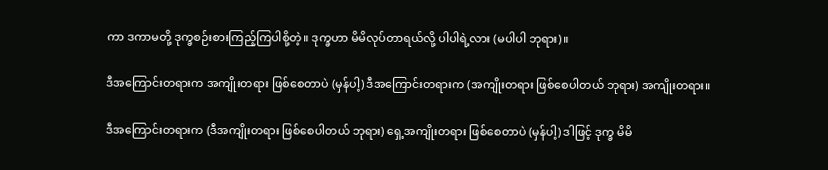ကာ ဒကာမတို့ ဒုက္ခစဉ်းစားကြည့်ကြပါစို့တဲ့။ ဒုက္ခဟာ မိမိလုပ်တာရယ်လို့ ပါပါရဲ့လား (မပါပါ ဘုရား)။

ဒီအကြောင်းတရားက အကျိုးတရား ဖြစ်စေတာပဲ (မှန်ပါ့) ဒီအကြောင်းတရားက (အကျိုးတရား ဖြစ်စေပါတယ် ဘုရား) အကျိုးတရား။

ဒီအကြောင်းတရားက (ဒီအကျိုးတရား ဖြစ်စေပါတယ် ဘုရား) ရှေ့အကျိုးတရား ဖြစ်စေတာပဲ (မှန်ပါ့) ဒါဖြင့် ဒုက္ခ မိမိ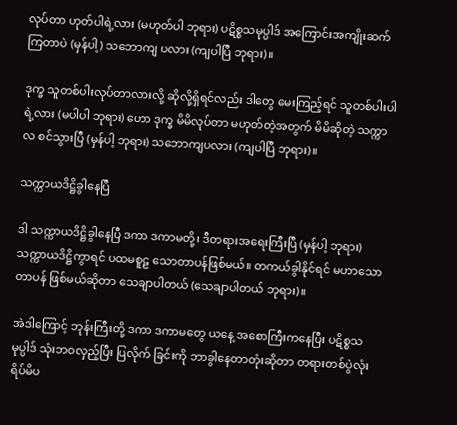လုပ်တာ ဟုတ်ပါရဲ့လား (မဟုတ်ပါ ဘုရား) ပဋိစ္စသမုပ္ပါဒ် အကြောင်းအကျိုးဆက်ကြတာပဲ (မှန်ပါ့) သဘောကျ ပလား (ကျပါပြီ ဘုရား)။

ဒုက္ခ သူတစ်ပါးလုပ်တာလားလို့ ဆိုလို့ရှိရင်လည်း ဒါတွေ မေးကြည့်ရင် သူတစ်ပါးပါရဲ့လား (မပါပါ ဘုရား) ဟော ဒုက္ခ မိမိလုပ်တာ မဟုတ်တဲ့အတွက် မိမိဆိုတဲ့ သက္ကာလ စင်သွားပြီ (မှန်ပါ့ ဘုရား) သဘောကျပလား (ကျပါပြီ ဘုရား)။

သက္ကာယဒိဋ္ဌိခွါနေပြီ

ဒါ သက္ကာယဒိဋ္ဌိခွါနေပြီ ဒကာ ဒကာမတို့၊ ဒီတရားအရေးကြီးပြီ (မှန်ပါ့ ဘုရား) သက္ကာယဒိဋ္ဌိကွာရင် ပထမစူဠ သောတာပန်ဖြစ်မယ်။ တကယ်ခွါနိုင်ရင် မဟာသောတာပန် ဖြစ်မယ်ဆိုတာ သေချာပါတယ် (သေချာပါတယ် ဘုရား)။

အဲဒါကြောင့် ဘုန်းကြီးတို့ ဒကာ ဒကာမတွေ ယနေ့ အစောကြီးကနေပြီး ပဋိစ္စသမုပ္ပါဒ် သုံးဘဝလှည့်ပြီး ပြလိုက် ခြင်းကို ဘာခွါနေတာတုံးဆိုတာ တရားတစ်ပွဲလုံး ရိပ်မိပ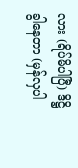လား (ရိပ်မိပါပြီ) ဒိဋ္ဌိခွါနေတာ (မှန်လှပါ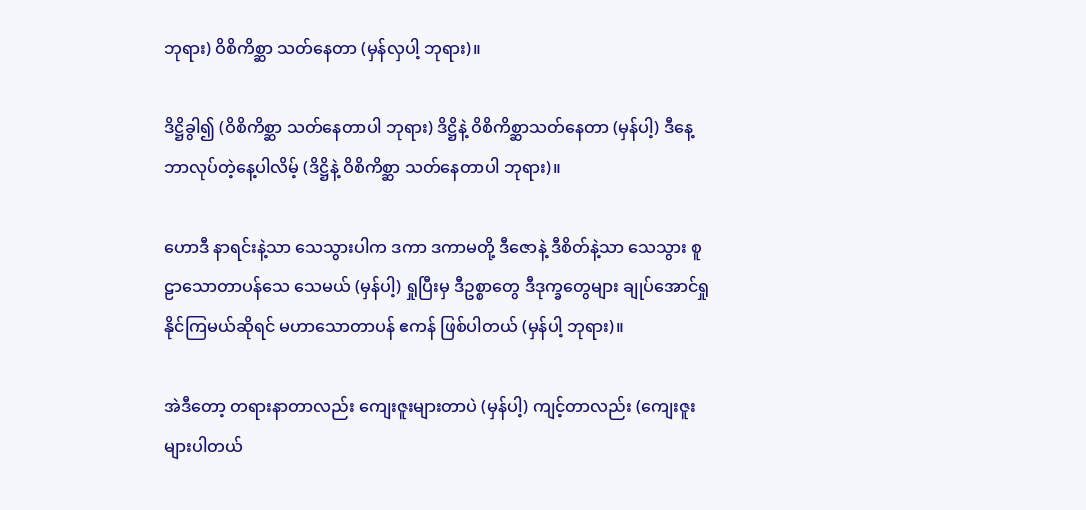ဘုရား) ဝိစိကိစ္ဆာ သတ်နေတာ (မှန်လှပါ့ ဘုရား)။

ဒိဋ္ဌိခွါ၍ (ဝိစိကိစ္ဆာ သတ်နေတာပါ ဘုရား) ဒိဋ္ဌိနဲ့ ဝိစိကိစ္ဆာသတ်နေတာ (မှန်ပါ့) ဒီနေ့ ဘာလုပ်တဲ့နေ့ပါလိမ့် (ဒိဋ္ဌိနဲ့ ဝိစိကိစ္ဆာ သတ်နေတာပါ ဘုရား)။

ဟောဒီ နာရင်းနဲ့သာ သေသွားပါက ဒကာ ဒကာမတို့ ဒီဇောနဲ့ ဒီစိတ်နဲ့သာ သေသွား စူဠာသောတာပန်သေ သေမယ် (မှန်ပါ့) ရှုပြီးမှ ဒီဥစ္စာတွေ ဒီဒုက္ခတွေများ ချုပ်အောင်ရှုနိုင်ကြမယ်ဆိုရင် မဟာသောတာပန် ဧကန် ဖြစ်ပါတယ် (မှန်ပါ့ ဘုရား)။

အဲဒီတော့ တရားနာတာလည်း ကျေးဇူးများတာပဲ (မှန်ပါ့) ကျင့်တာလည်း (ကျေးဇူးများပါတယ်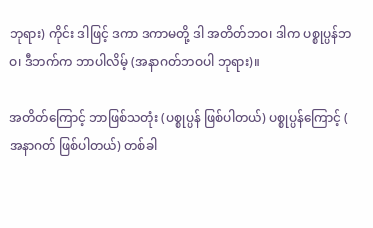ဘုရား) ကိုင်း ဒါဖြင့် ဒကာ ဒကာမတို့ ဒါ အတိတ်ဘဝ၊ ဒါက ပစ္စုပ္ပန်ဘဝ၊ ဒီဘက်က ဘာပါလိမ့် (အနာဂတ်ဘဝပါ ဘုရား)။

အတိတ်ကြောင့် ဘာဖြစ်သတုံး (ပစ္စုပ္ပန် ဖြစ်ပါတယ်) ပစ္စုပ္ပန်ကြောင့် ( အနာဂတ် ဖြစ်ပါတယ်) တစ်ခါ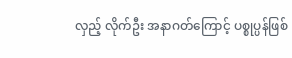လှည့် လိုက်ဦး အနာဂတ်ကြောင့် ပစ္စုပ္ပန်ဖြစ်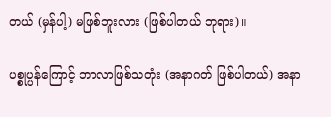တယ် (မှန်ပါ့) မဖြစ်ဘူးလား (ဖြစ်ပါတယ် ဘုရား)။

ပစ္စုပ္ပန်ကြောင့် ဘာလာဖြစ်သတုံး (အနာဂတ် ဖြစ်ပါတယ်) အနာ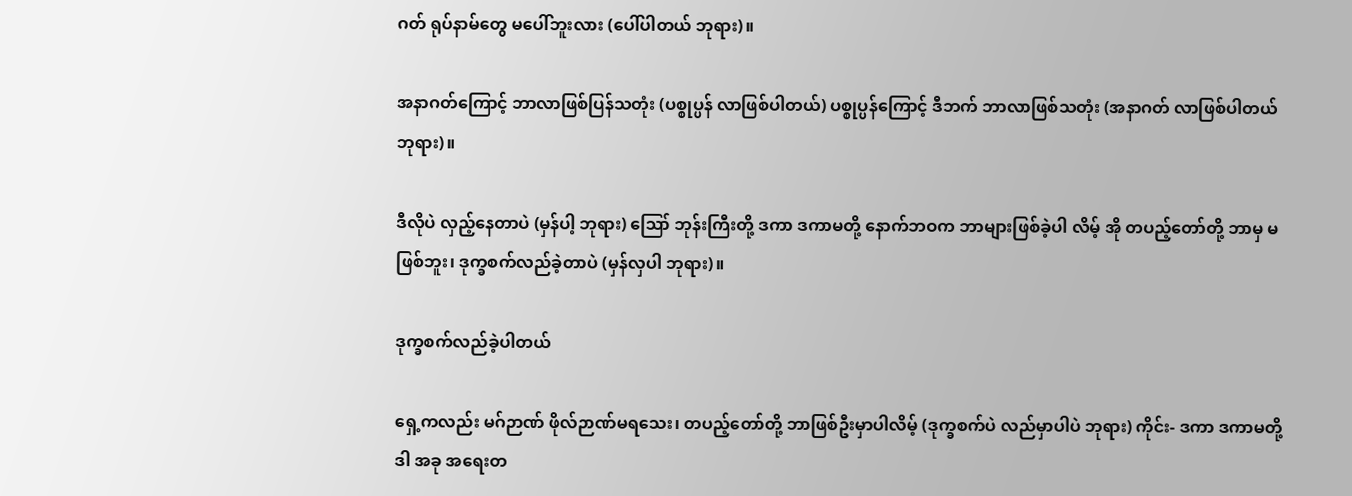ဂတ် ရုပ်နာမ်တွေ မပေါ်ဘူးလား (ပေါ်ပါတယ် ဘုရား)။

အနာဂတ်ကြောင့် ဘာလာဖြစ်ပြန်သတုံး (ပစ္စုပ္ပန် လာဖြစ်ပါတယ်) ပစ္စုပ္ပန်ကြောင့် ဒီဘက် ဘာလာဖြစ်သတုံး (အနာဂတ် လာဖြစ်ပါတယ် ဘုရား)။

ဒီလိုပဲ လှည့်နေတာပဲ (မှန်ပါ့ ဘုရား) ဪ ဘုန်းကြီးတို့ ဒကာ ဒကာမတို့ နောက်ဘဝက ဘာများဖြစ်ခဲ့ပါ လိမ့် အို တပည့်တော်တို့ ဘာမှ မဖြစ်ဘူး၊ ဒုက္ခစက်လည်ခဲ့တာပဲ (မှန်လှပါ ဘုရား)။

ဒုက္ခစက်လည်ခဲ့ပါတယ်

ရှေ့ကလည်း မဂ်ဉာဏ် ဖိုလ်ဉာဏ်မရသေး၊ တပည့်တော်တို့ ဘာဖြစ်ဦးမှာပါလိမ့် (ဒုက္ခစက်ပဲ လည်မှာပါပဲ ဘုရား) ကိုင်း- ဒကာ ဒကာမတို့ ဒါ အခု အရေးတ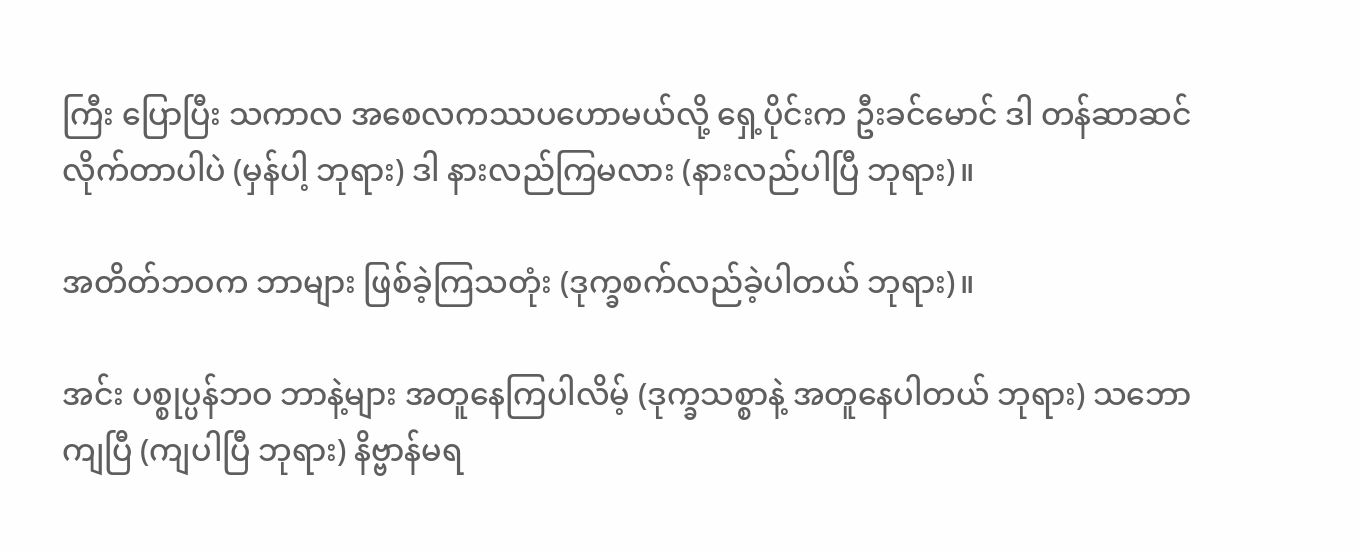ကြီး ပြောပြီး သကာလ အစေလကဿပဟောမယ်လို့ ရှေ့ပိုင်းက ဦးခင်မောင် ဒါ တန်ဆာဆင်လိုက်တာပါပဲ (မှန်ပါ့ ဘုရား) ဒါ နားလည်ကြမလား (နားလည်ပါပြီ ဘုရား)။

အတိတ်ဘဝက ဘာများ ဖြစ်ခဲ့ကြသတုံး (ဒုက္ခစက်လည်ခဲ့ပါတယ် ဘုရား)။

အင်း ပစ္စုပ္ပန်ဘဝ ဘာနဲ့များ အတူနေကြပါလိမ့် (ဒုက္ခသစ္စာနဲ့ အတူနေပါတယ် ဘုရား) သဘောကျပြီ (ကျပါပြီ ဘုရား) နိဗ္ဗာန်မရ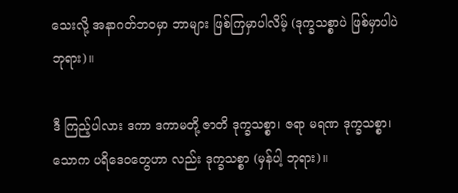သေးလို့ အနာဂတ်ဘဝမှာ ဘာများ ဖြစ်ကြမှာပါလိမ့် (ဒုက္ခသစ္စာပဲ ဖြစ်မှာပါပဲ ဘုရား)။

ဒီ ကြည့်ပါလား ဒကာ ဒကာမတို့ ဇာတိ ဒုက္ခသစ္စာ၊ ဇရာ မရဏ ဒုက္ခသစ္စာ၊ သောက ပရိဒေဝတွေဟာ လည်း ဒုက္ခသစ္စာ (မှန်ပါ့ ဘုရား)။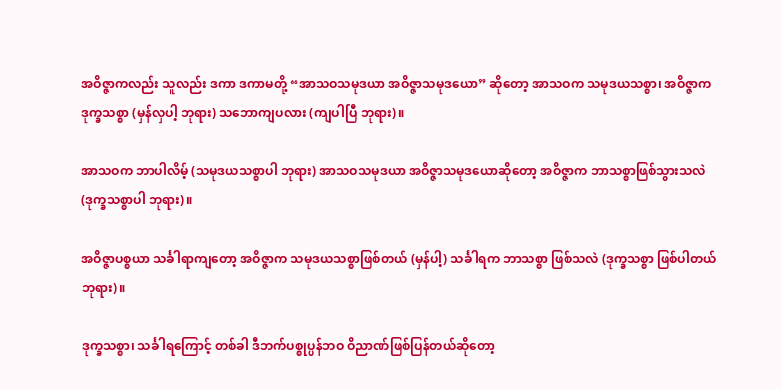အဝိဇ္ဇာကလည်း သူလည်း ဒကာ ဒကာမတို့ “အာသဝသမုဒယာ အဝိဇ္ဇာသမုဒယော” ဆိုတော့ အာသဝက သမုဒယသစ္စာ၊ အဝိဇ္ဇာက ဒုက္ခသစ္စာ (မှန်လှပါ့ ဘုရား) သဘောကျပလား (ကျပါပြီ ဘုရား)။

အာသဝက ဘာပါလိမ့် (သမုဒယသစ္စာပါ ဘုရား) အာသဝသမုဒယာ အဝိဇ္ဇာသမုဒယောဆိုတော့ အဝိဇ္ဇာက ဘာသစ္စာဖြစ်သွားသလဲ (ဒုက္ခသစ္စာပါ ဘုရား)။

အဝိဇ္ဇာပစ္စယာ သင်္ခါရာကျတော့ အဝိဇ္ဇာက သမုဒယသစ္စာဖြစ်တယ် (မှန်ပါ့) သင်္ခါရက ဘာသစ္စာ ဖြစ်သလဲ (ဒုက္ခသစ္စာ ဖြစ်ပါတယ် ဘုရား)။

ဒုက္ခသစ္စာ၊ သင်္ခါရကြောင့် တစ်ခါ ဒီဘက်ပစ္စုပ္ပန်ဘဝ ဝိညာဏ်ဖြစ်ပြန်တယ်ဆိုတော့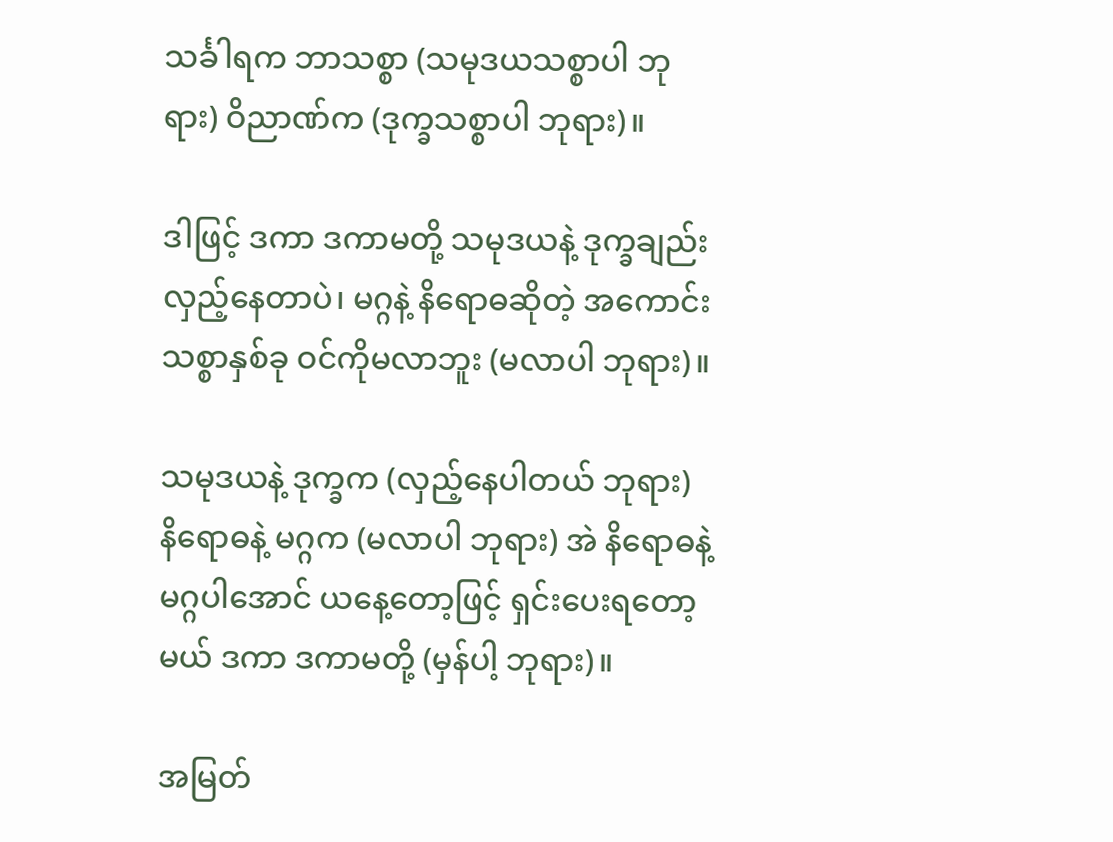သင်္ခါရက ဘာသစ္စာ (သမုဒယသစ္စာပါ ဘုရား) ဝိညာဏ်က (ဒုက္ခသစ္စာပါ ဘုရား)။

ဒါဖြင့် ဒကာ ဒကာမတို့ သမုဒယနဲ့ ဒုက္ခချည်း လှည့်နေတာပဲ၊ မဂ္ဂနဲ့ နိရောဓဆိုတဲ့ အကောင်းသစ္စာနှစ်ခု ဝင်ကိုမလာဘူး (မလာပါ ဘုရား)။

သမုဒယနဲ့ ဒုက္ခက (လှည့်နေပါတယ် ဘုရား) နိရောဓနဲ့ မဂ္ဂက (မလာပါ ဘုရား) အဲ နိရောဓနဲ့ မဂ္ဂပါအောင် ယနေ့တော့ဖြင့် ရှင်းပေးရတော့မယ် ဒကာ ဒကာမတို့ (မှန်ပါ့ ဘုရား)။

အမြတ်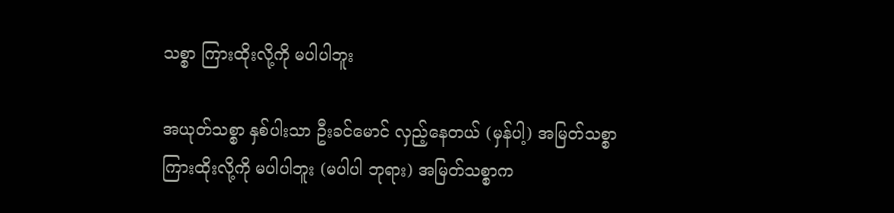သစ္စာ ကြားထိုးလို့ကို မပါပါဘူး

အယုတ်သစ္စာ နှစ်ပါးသာ ဦးခင်မောင် လှည့်နေတယ် (မှန်ပါ့) အမြတ်သစ္စာ ကြားထိုးလို့ကို မပါပါဘူး (မပါပါ ဘုရား) အမြတ်သစ္စာက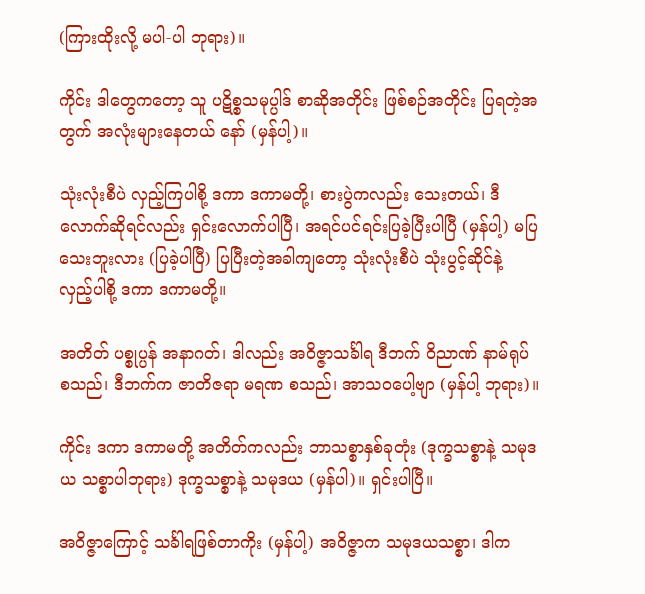(ကြားထိုးလို့ မပါ-ပါ ဘုရား)။

ကိုင်း ဒါတွေကတော့ သူ ပဋိစ္စသမုပ္ပါဒ် စာဆိုအတိုင်း ဖြစ်စဉ်အတိုင်း ပြရတဲ့အတွက် အလုံးများနေတယ် နော် (မှန်ပါ့)။

သုံးလုံးစီပဲ လှည့်ကြပါစို့ ဒကာ ဒကာမတို့၊ စားပွဲကလည်း သေးတယ်၊ ဒီလောက်ဆိုရင်လည်း ရှင်းလောက်ပါပြီ၊ အရင်ပင်ရင်းပြခဲ့ပြီးပါပြီ (မှန်ပါ့) မပြသေးဘူးလား (ပြခဲ့ပါပြီ) ပြပြီးတဲ့အခါကျတော့ သုံးလုံးစီပဲ သုံးပွင့်ဆိုင်နဲ့ လှည့်ပါစို့ ဒကာ ဒကာမတို့။

အတိတ် ပစ္စုပ္ပန် အနာဂတ်၊ ဒါလည်း အဝိဇ္ဇာသင်္ခါရ ဒီဘက် ဝိညာဏ် နာမ်ရုပ် စသည်၊ ဒီဘက်က ဇာတိဇရာ မရဏ စသည်၊ အာသဝပေါ့ဗျာ (မှန်ပါ့ ဘုရား)။

ကိုင်း ဒကာ ဒကာမတို့ အတိတ်ကလည်း ဘာသစ္စာနှစ်ခုတုံး (ဒုက္ခသစ္စာနဲ့ သမုဒယ သစ္စာပါဘုရား) ဒုက္ခသစ္စာနဲ့ သမုဒယ (မှန်ပါ)။ ရှင်းပါပြီ။

အဝိဇ္ဇာကြောင့် သင်္ခါရဖြစ်တာကိုး (မှန်ပါ့) အဝိဇ္ဇာက သမုဒယသစ္စာ၊ ဒါက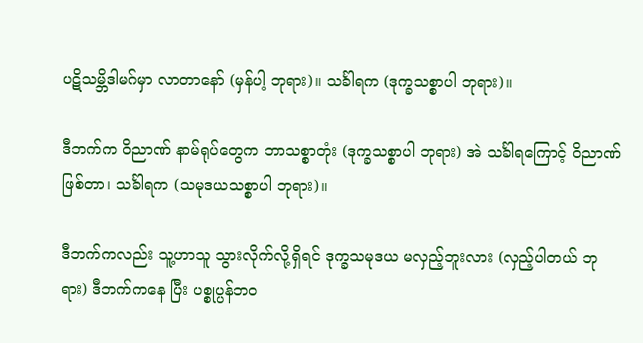ပဋိသမ္ဘိဒါမဂ်မှာ လာတာနော် (မှန်ပါ့ ဘုရား)။ သင်္ခါရက (ဒုက္ခသစ္စာပါ ဘုရား)။

ဒီဘက်က ဝိညာဏ် နာမ်ရုပ်တွေက ဘာသစ္စာတုံး (ဒုက္ခသစ္စာပါ ဘုရား) အဲ သင်္ခါရကြောင့် ဝိညာဏ် ဖြစ်တာ၊ သင်္ခါရက (သမုဒယသစ္စာပါ ဘုရား)။

ဒီဘက်ကလည်း သူ့ဟာသူ သွားလိုက်လို့ရှိရင် ဒုက္ခသမုဒယ မလှည့်ဘူးလား (လှည့်ပါတယ် ဘုရား) ဒီဘက်ကနေ ပြီး ပစ္စုပ္ပန်ဘဝ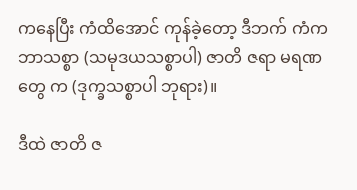ကနေပြီး ကံထိအောင် ကုန်ခဲ့တော့ ဒီဘက် ကံက ဘာသစ္စာ (သမုဒယသစ္စာပါ) ဇာတိ ဇရာ မရဏတွေ က (ဒုက္ခသစ္စာပါ ဘုရား)။

ဒီထဲ ဇာတိ ဇ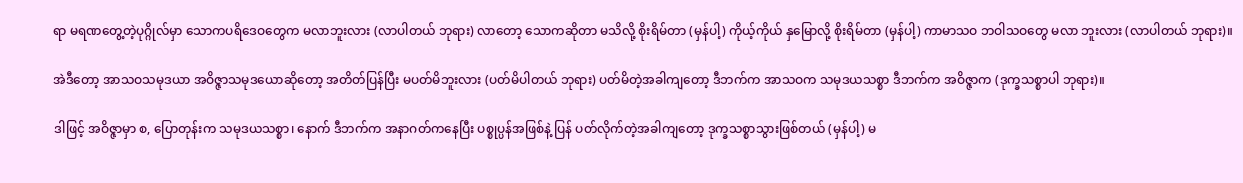ရာ မရဏတွေ့တဲ့ပုဂ္ဂိုလ်မှာ သောကပရိဒေဝတွေက မလာဘူးလား (လာပါတယ် ဘုရား) လာတော့ သောကဆိုတာ မသိလို့ စိုးရိမ်တာ (မှန်ပါ့) ကိုယ့်ကိုယ် နှမြောလို့ စိုးရိမ်တာ (မှန်ပါ့) ကာမာသဝ ဘဝါသဝတွေ မလာ ဘူးလား (လာပါတယ် ဘုရား)။

အဲဒီတော့ အာသဝသမုဒယာ အဝိဇ္ဇာသမုဒယောဆိုတော့ အတိတ်ပြန်ပြီး မပတ်မိဘူးလား (ပတ်မိပါတယ် ဘုရား) ပတ်မိတဲ့အခါကျတော့ ဒီဘက်က အာသဝက သမုဒယသစ္စာ ဒီဘက်က အဝိဇ္ဇာက (ဒုက္ခသစ္စာပါ ဘုရား)။

ဒါဖြင့် အဝိဇ္ဇာမှာ စ, ပြောတုန်းက သမုဒယသစ္စာ၊ နောက် ဒီဘက်က အနာဂတ်ကနေပြီး ပစ္စုပ္ပန်အဖြစ်နဲ့ ပြန် ပတ်လိုက်တဲ့အခါကျတော့ ဒုက္ခသစ္စာသွားဖြစ်တယ် (မှန်ပါ့) မ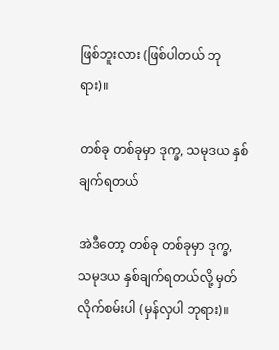ဖြစ်ဘူးလား (ဖြစ်ပါတယ် ဘုရား)။

တစ်ခု တစ်ခုမှာ ဒုက္ခ, သမုဒယ နှစ်ချက်ရတယ်

အဲဒီတော့ တစ်ခု တစ်ခုမှာ ဒုက္ခ, သမုဒယ နှစ်ချက်ရတယ်လို့ မှတ်လိုက်စမ်းပါ (မှန်လှပါ ဘုရား)။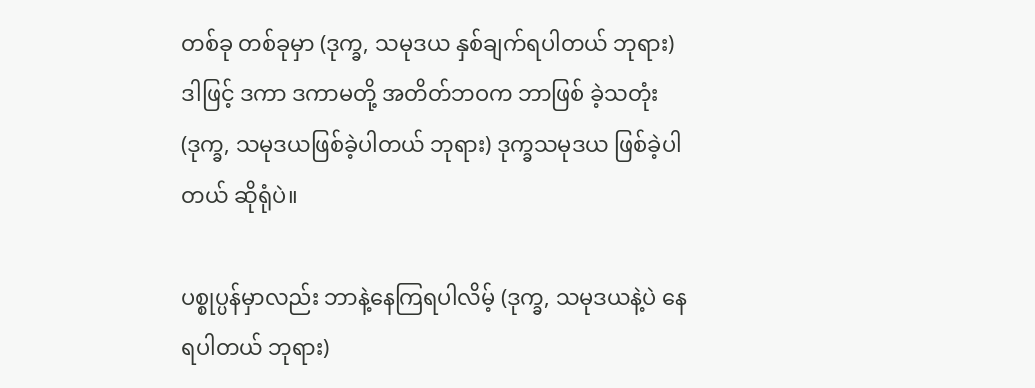တစ်ခု တစ်ခုမှာ (ဒုက္ခ, သမုဒယ နှစ်ချက်ရပါတယ် ဘုရား) ဒါဖြင့် ဒကာ ဒကာမတို့ အတိတ်ဘဝက ဘာဖြစ် ခဲ့သတုံး (ဒုက္ခ, သမုဒယဖြစ်ခဲ့ပါတယ် ဘုရား) ဒုက္ခသမုဒယ ဖြစ်ခဲ့ပါတယ် ဆိုရုံပဲ။

ပစ္စုပ္ပန်မှာလည်း ဘာနဲ့နေကြရပါလိမ့် (ဒုက္ခ, သမုဒယနဲ့ပဲ နေရပါတယ် ဘုရား)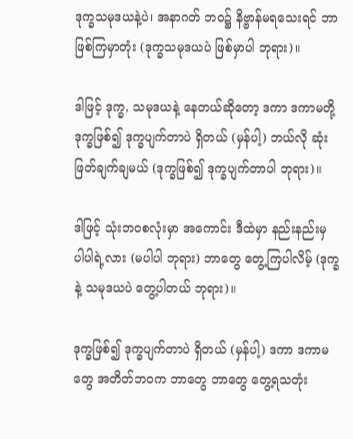ဒုက္ခသမုဒယနဲ့ပဲ၊ အနာဂတ် ဘဝ၌ နိဗ္ဗာန်မရသေးရင် ဘာဖြစ်ကြမှာတုံး (ဒုက္ခသမုဒယပဲ ဖြစ်မှာပါ ဘုရား)။

ဒါဖြင့် ဒုက္ခ, သမုဒယနဲ့ နေတယ်ဆိုတော့ ဒကာ ဒကာမတို့ ဒုက္ခဖြစ်၍ ဒုက္ခပျက်တာပဲ ရှိတယ် (မှန်ပါ့) ဘယ်လို ဆုံးဖြတ်ချက်ချမယ် (ဒုက္ခဖြစ်၍ ဒုက္ခပျက်တာပါ ဘုရား)။

ဒါဖြင့် သုံးဘဝစလုံးမှာ အကောင်း ဒီထဲမှာ နည်းနည်းမှ ပါပါရဲ့လား (မပါပါ ဘုရား) ဘာတွေ တွေ့ကြပါလိမ့် (ဒုက္ခနဲ့ သမုဒယပဲ တွေ့ပါတယ် ဘုရား)။

ဒုက္ခဖြစ်၍ ဒုက္ခပျက်တာပဲ ရှိတယ် (မှန်ပါ့) ဒကာ ဒကာမတွေ အတိတ်ဘဝက ဘာတွေ ဘာတွေ တွေ့ရသတုံး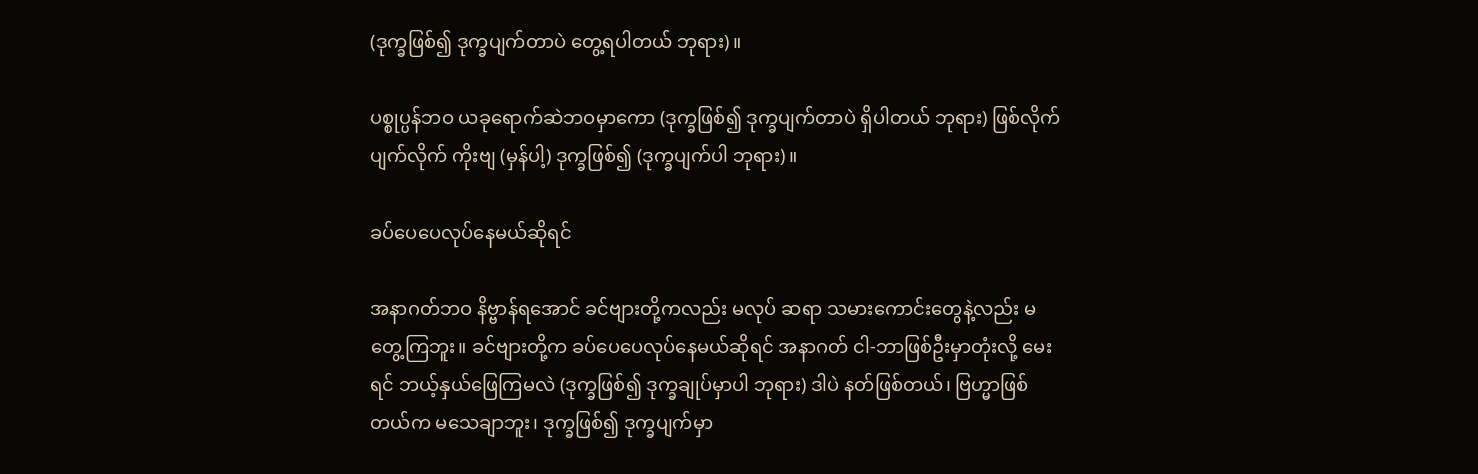(ဒုက္ခဖြစ်၍ ဒုက္ခပျက်တာပဲ တွေ့ရပါတယ် ဘုရား)။

ပစ္စုပ္ပန်ဘဝ ယခုရောက်ဆဲဘဝမှာကော (ဒုက္ခဖြစ်၍ ဒုက္ခပျက်တာပဲ ရှိပါတယ် ဘုရား) ဖြစ်လိုက် ပျက်လိုက် ကိုးဗျ (မှန်ပါ့) ဒုက္ခဖြစ်၍ (ဒုက္ခပျက်ပါ ဘုရား)။

ခပ်ပေပေလုပ်နေမယ်ဆိုရင်

အနာဂတ်ဘဝ နိဗ္ဗာန်ရအောင် ခင်ဗျားတို့ကလည်း မလုပ် ဆရာ သမားကောင်းတွေနဲ့လည်း မတွေ့ကြဘူး။ ခင်ဗျားတို့က ခပ်ပေပေလုပ်နေမယ်ဆိုရင် အနာဂတ် ငါ-ဘာဖြစ်ဦးမှာတုံးလို့ မေးရင် ဘယ့်နှယ်ဖြေကြမလဲ (ဒုက္ခဖြစ်၍ ဒုက္ခချုပ်မှာပါ ဘုရား) ဒါပဲ နတ်ဖြစ်တယ်၊ ဗြဟ္မာဖြစ်တယ်က မသေချာဘူး၊ ဒုက္ခဖြစ်၍ ဒုက္ခပျက်မှာ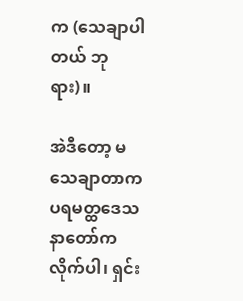က (သေချာပါတယ် ဘုရား)။

အဲဒီတော့ မသေချာတာက ပရမတ္ထဒေသနာတော်က လိုက်ပါ၊ ရှင်း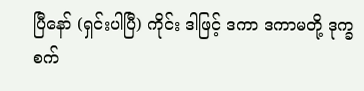ပြီနော် (ရှင်းပါပြီ) ကိုင်း ဒါဖြင့် ဒကာ ဒကာမတို့ ဒုက္ခစက်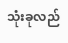သုံးခုလည်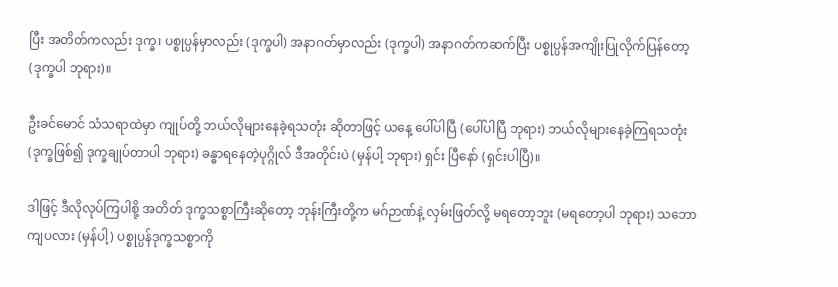ပြီး အတိတ်ကလည်း ဒုက္ခ၊ ပစ္စုပ္ပန်မှာလည်း (ဒုက္ခပါ) အနာဂတ်မှာလည်း (ဒုက္ခပါ) အနာဂတ်ကဆက်ပြီး ပစ္စုပ္ပန်အကျိုးပြုလိုက်ပြန်တော့ (ဒုက္ခပါ ဘုရား)။

ဦးခင်မောင် သံသရာထဲမှာ ကျုပ်တို့ ဘယ်လိုများနေခဲ့ရသတုံး ဆိုတာဖြင့် ယနေ့ ပေါ်ပါပြီ (ပေါ်ပါပြီ ဘုရား) ဘယ်လိုများနေခဲ့ကြရသတုံး (ဒုက္ခဖြစ်၍ ဒုက္ခချုပ်တာပါ ဘုရား) ခန္ဓာရနေတဲ့ပုဂ္ဂိုလ် ဒီအတိုင်းပဲ (မှန်ပါ့ ဘုရား) ရှင်း ပြီနော် (ရှင်းပါပြီ)။

ဒါဖြင့် ဒီလိုလုပ်ကြပါစို့ အတိတ် ဒုက္ခသစ္စာကြီးဆိုတော့ ဘုန်းကြီးတို့က မဂ်ဉာဏ်နဲ့ လှမ်းဖြတ်လို့ မရတော့ဘူး (မရတော့ပါ ဘုရား) သဘောကျပလား (မှန်ပါ့) ပစ္စုပ္ပန်ဒုက္ခသစ္စာကို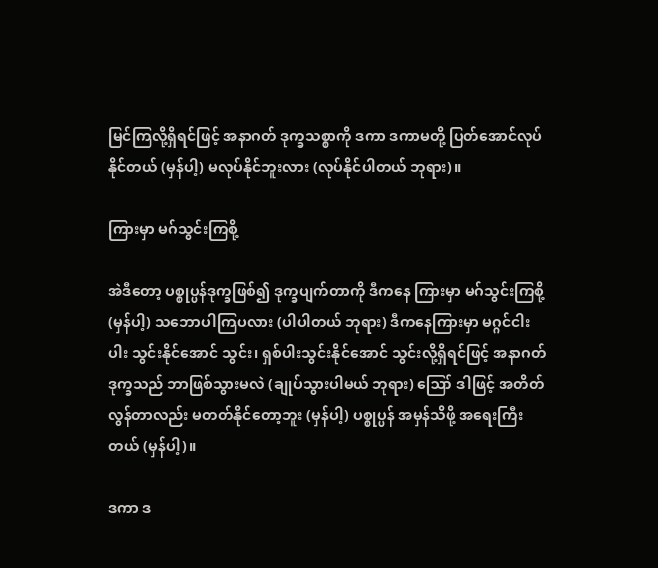မြင်ကြလို့ရှိရင်ဖြင့် အနာဂတ် ဒုက္ခသစ္စာကို ဒကာ ဒကာမတို့ ပြတ်အောင်လုပ်နိုင်တယ် (မှန်ပါ့) မလုပ်နိုင်ဘူးလား (လုပ်နိုင်ပါတယ် ဘုရား)။

ကြားမှာ မဂ်သွင်းကြစို့

အဲဒီတော့ ပစ္စုပ္ပန်ဒုက္ခဖြစ်၍ ဒုက္ခပျက်တာကို ဒီကနေ ကြားမှာ မဂ်သွင်းကြစို့ (မှန်ပါ့) သဘောပါကြပလား (ပါပါတယ် ဘုရား) ဒီကနေကြားမှာ မဂ္ဂင်ငါးပါး သွင်းနိုင်အောင် သွင်း၊ ရှစ်ပါးသွင်းနိုင်အောင် သွင်းလို့ရှိရင်ဖြင့် အနာဂတ် ဒုက္ခသည် ဘာဖြစ်သွားမလဲ (ချုပ်သွားပါမယ် ဘုရား) ဪ ဒါဖြင့် အတိတ်လွန်တာလည်း မတတ်နိုင်တော့ဘူး (မှန်ပါ့) ပစ္စုပ္ပန် အမှန်သိဖို့ အရေးကြီးတယ် (မှန်ပါ့)။

ဒကာ ဒ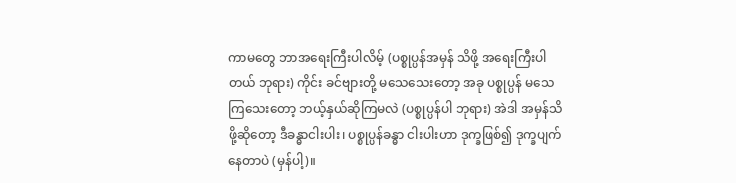ကာမတွေ ဘာအရေးကြီးပါလိမ့် (ပစ္စုပ္ပန်အမှန် သိဖို့ အရေးကြီးပါတယ် ဘုရား) ကိုင်း ခင်ဗျားတို့ မသေသေးတော့ အခု ပစ္စုပ္ပန် မသေကြသေးတော့ ဘယ့်နှယ်ဆိုကြမလဲ (ပစ္စုပ္ပန်ပါ ဘုရား) အဲဒါ အမှန်သိဖို့ဆိုတော့ ဒီခန္ဓာငါးပါး၊ ပစ္စုပ္ပန်ခန္ဓာ ငါးပါးဟာ ဒုက္ခဖြစ်၍ ဒုက္ခပျက်နေတာပဲ (မှန်ပါ့)။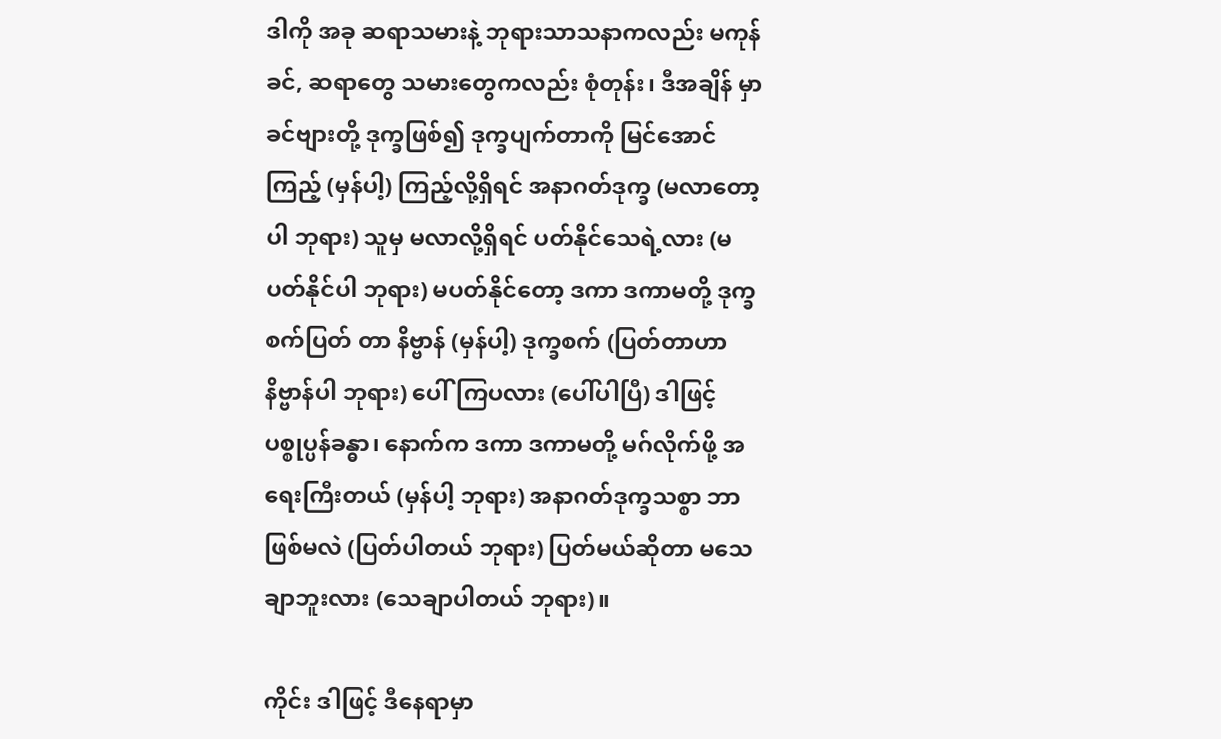ဒါကို အခု ဆရာသမားနဲ့ ဘုရားသာသနာကလည်း မကုန်ခင်, ဆရာတွေ သမားတွေကလည်း စုံတုန်း၊ ဒီအချိန် မှာ ခင်ဗျားတို့ ဒုက္ခဖြစ်၍ ဒုက္ခပျက်တာကို မြင်အောင်ကြည့် (မှန်ပါ့) ကြည့်လို့ရှိရင် အနာဂတ်ဒုက္ခ (မလာတော့ပါ ဘုရား) သူမှ မလာလို့ရှိရင် ပတ်နိုင်သေရဲ့လား (မပတ်နိုင်ပါ ဘုရား) မပတ်နိုင်တော့ ဒကာ ဒကာမတို့ ဒုက္ခစက်ပြတ် တာ နိဗ္ဗာန် (မှန်ပါ့) ဒုက္ခစက် (ပြတ်တာဟာ နိဗ္ဗာန်ပါ ဘုရား) ပေါ်ကြပလား (ပေါ်ပါပြီ) ဒါဖြင့် ပစ္စုပ္ပန်ခန္ဓာ၊ နောက်က ဒကာ ဒကာမတို့ မဂ်လိုက်ဖို့ အရေးကြီးတယ် (မှန်ပါ့ ဘုရား) အနာဂတ်ဒုက္ခသစ္စာ ဘာဖြစ်မလဲ (ပြတ်ပါတယ် ဘုရား) ပြတ်မယ်ဆိုတာ မသေချာဘူးလား (သေချာပါတယ် ဘုရား)။

ကိုင်း ဒါဖြင့် ဒီနေရာမှာ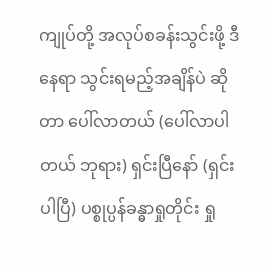ကျုပ်တို့ အလုပ်စခန်းသွင်းဖို့ ဒီနေရာ သွင်းရမည့်အချိန်ပဲ ဆိုတာ ပေါ်လာတယ် (ပေါ်လာပါတယ် ဘုရား) ရှင်းပြီနော် (ရှင်းပါပြီ) ပစ္စုပ္ပန်ခန္ဓာရှုတိုင်း ရှု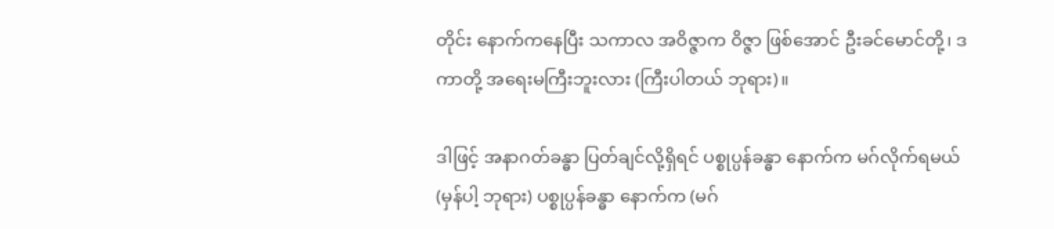တိုင်း နောက်ကနေပြီး သကာလ အဝိဇ္ဇာက ဝိဇ္ဇာ ဖြစ်အောင် ဦးခင်မောင်တို့၊ ဒကာတို့ အရေးမကြီးဘူးလား (ကြီးပါတယ် ဘုရား)။

ဒါဖြင့် အနာဂတ်ခန္ဓာ ပြတ်ချင်လို့ရှိရင် ပစ္စုပ္ပန်ခန္ဓာ နောက်က မဂ်လိုက်ရမယ် (မှန်ပါ့ ဘုရား) ပစ္စုပ္ပန်ခန္ဓာ နောက်က (မဂ်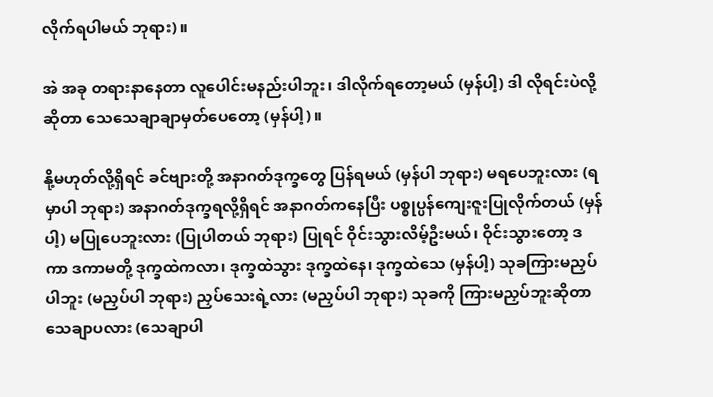လိုက်ရပါမယ် ဘုရား)။

အဲ အခု တရားနာနေတာ လူပေါင်းမနည်းပါဘူး၊ ဒါလိုက်ရတော့မယ် (မှန်ပါ့) ဒါ လိုရင်းပဲလို့ဆိုတာ သေသေချာချာမှတ်ပေတော့ (မှန်ပါ့)။

နို့မဟုတ်လို့ရှိရင် ခင်ဗျားတို့ အနာဂတ်ဒုက္ခတွေ ပြန်ရမယ် (မှန်ပါ ဘုရား) မရပေဘူးလား (ရမှာပါ ဘုရား) အနာဂတ်ဒုက္ခရလို့ရှိရင် အနာဂတ်ကနေပြီး ပစ္စုပ္ပန်ကျေးဇူးပြုလိုက်တယ် (မှန်ပါ့) မပြုပေဘူးလား (ပြုပါတယ် ဘုရား) ပြုရင် ဝိုင်းသွားလိမ့်ဦးမယ်၊ ဝိုင်းသွားတော့ ဒကာ ဒကာမတို့ ဒုက္ခထဲကလာ၊ ဒုက္ခထဲသွား ဒုက္ခထဲနေ၊ ဒုက္ခထဲသေ (မှန်ပါ့) သုခကြားမညှပ်ပါဘူး (မညှပ်ပါ ဘုရား) ညှပ်သေးရဲ့လား (မညှပ်ပါ ဘုရား) သုခကို ကြားမညှပ်ဘူးဆိုတာ သေချာပလား (သေချာပါ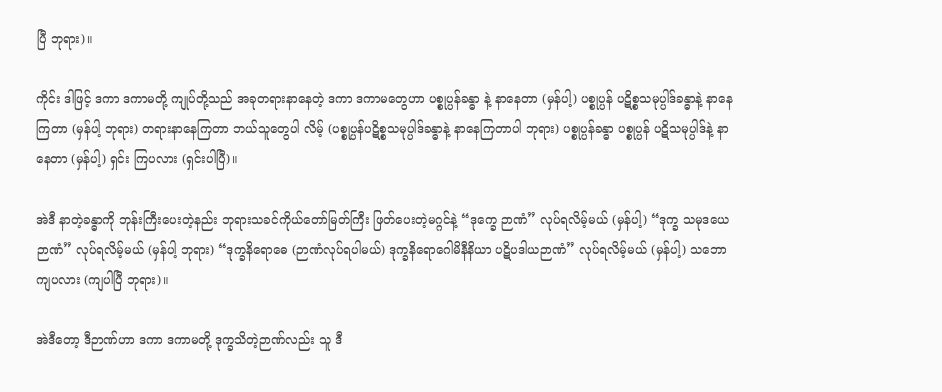ပြီ ဘုရား)။

ကိုင်း ဒါဖြင့် ဒကာ ဒကာမတို့ ကျုပ်တို့သည် အခုတရားနာနေတဲ့ ဒကာ ဒကာမတွေဟာ ပစ္စုပ္ပန်ခန္ဓာ နဲ့ နာနေတာ (မှန်ပါ့) ပစ္စုပ္ပန် ပဋိစ္စသမုပ္ပါဒ်ခန္ဓာနဲ့ နာနေကြတာ (မှန်ပါ့ ဘုရား) တရားနာနေကြတာ ဘယ်သူတွေပါ လိမ့် (ပစ္စုပ္ပန်ပဋိစ္စသမုပ္ပါဒ်ခန္ဓာနဲ့ နာနေကြတာပါ ဘုရား) ပစ္စုပ္ပန်ခန္ဓာ ပစ္စုပ္ပန် ပဋိသမုပ္ပါဒ်နဲ့ နာနေတာ (မှန်ပါ့) ရှင်း ကြပလား (ရှင်းပါပြီ)။

အဲဒီ နာတဲ့ခန္ဓာကို ဘုန်းကြီးပေးတဲ့နည်း ဘုရားသခင်ကိုယ်တော်မြတ်ကြီး ဖြတ်ပေးတဲ့မဂ္ဂင်နဲ့ “ဒုက္ခေ ဉာဏံ” လုပ်ရလိမ့်မယ် (မှန်ပါ့) “ဒုက္ခ သမုဒယေ ဉာဏံ” လုပ်ရလိမ့်မယ် (မှန်ပါ့ ဘုရား) “ဒုက္ခနိရောဓေ (ဉာဏံလုပ်ရပါမယ်) ဒုက္ခနိရောဂေါမိနီနိယာ ပဋိပဒါယဉာဏံ” လုပ်ရလိမ့်မယ် (မှန်ပါ့) သဘောကျပလား (ကျပါပြီ ဘုရား)။

အဲဒီတော့ ဒီဉာဏ်ဟာ ဒကာ ဒကာမတို့ ဒုက္ခသိတဲ့ဉာဏ်လည်း သူ ဒီ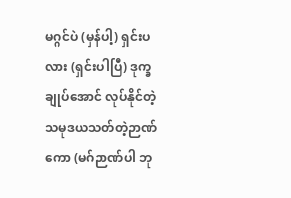မဂ္ဂင်ပဲ (မှန်ပါ့) ရှင်းပလား (ရှင်းပါပြီ) ဒုက္ခချုပ်အောင် လုပ်နိုင်တဲ့ သမုဒယသတ်တဲ့ဉာဏ်ကော (မဂ်ဉာဏ်ပါ ဘု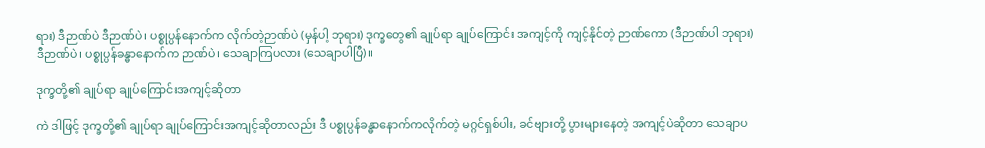ရား) ဒီဉာဏ်ပဲ ဒီဉာဏ်ပဲ၊ ပစ္စုပ္ပန်နောက်က လိုက်တဲ့ဉာဏ်ပဲ (မှန်ပါ့ ဘုရား) ဒုက္ခတွေ၏ ချုပ်ရာ ချုပ်ကြောင်း အကျင့်ကို ကျင့်နိုင်တဲ့ ဉာဏ်ကော (ဒီဉာဏ်ပါ ဘုရား) ဒီဉာဏ်ပဲ၊ ပစ္စုပ္ပန်ခန္ဓာနောက်က ဉာဏ်ပဲ၊ သေချာကြပလား (သေချာပါပြီ)။

ဒုက္ခတို့၏ ချုပ်ရာ ချုပ်ကြောင်းအကျင့်ဆိုတာ

ကဲ ဒါဖြင့် ဒုက္ခတို့၏ ချုပ်ရာ ချုပ်ကြောင်းအကျင့်ဆိုတာလည်း ဒီ ပစ္စုပ္ပန်ခန္ဓာနောက်ကလိုက်တဲ့ မဂ္ဂင်ရှစ်ပါး, ခင်ဗျားတို့ ပွားများနေတဲ့ အကျင့်ပဲဆိုတာ သေချာပ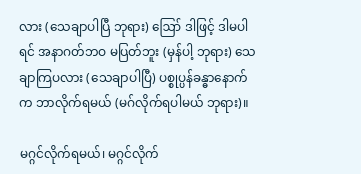လား (သေချာပါပြီ ဘုရား) ဪ ဒါဖြင့် ဒါမပါရင် အနာဂတ်ဘဝ မပြတ်ဘူး (မှန်ပါ့ ဘုရား) သေချာကြပလား (သေချာပါပြီ) ပစ္စုပ္ပန်ခန္ဓာနောက်က ဘာလိုက်ရမယ် (မဂ်လိုက်ရပါမယ် ဘုရား)။

မဂ္ဂင်လိုက်ရမယ်၊ မဂ္ဂင်လိုက်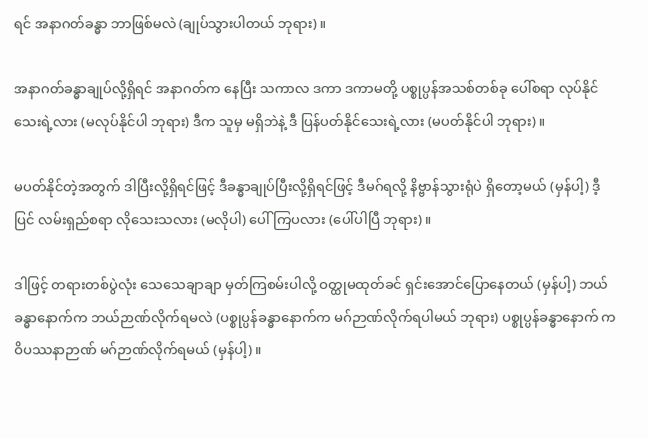ရင် အနာဂတ်ခန္ဓာ ဘာဖြစ်မလဲ (ချုပ်သွားပါတယ် ဘုရား)။

အနာဂတ်ခန္ဓာချုပ်လို့ရှိရင် အနာဂတ်က နေပြီး သကာလ ဒကာ ဒကာမတို့ ပစ္စုပ္ပန်အသစ်တစ်ခု ပေါ်စရာ လုပ်နိုင်သေးရဲ့လား (မလုပ်နိုင်ပါ ဘုရား) ဒီက သူမှ မရှိဘဲနဲ့ ဒီ ပြန်ပတ်နိုင်သေးရဲ့လား (မပတ်နိုင်ပါ ဘုရား)။

မပတ်နိုင်တဲ့အတွက် ဒါပြီးလို့ရှိရင်ဖြင့် ဒီခန္ဓာချုပ်ပြီးလို့ရှိရင်ဖြင့် ဒီမဂ်ရလို့ နိဗ္ဗာန်သွားရုံပဲ ရှိတော့မယ် (မှန်ပါ့) ဒီ့ပြင် လမ်းရှည်စရာ လိုသေးသလား (မလိုပါ) ပေါ်ကြပလား (ပေါ်ပါပြီ ဘုရား)။

ဒါဖြင့် တရားတစ်ပွဲလုံး သေသေချာချာ မှတ်ကြစမ်းပါလို့ ဝတ္ထုမထုတ်ခင် ရှင်းအောင်ပြောနေတယ် (မှန်ပါ့) ဘယ်ခန္ဓာနောက်က ဘယ်ဉာဏ်လိုက်ရမလဲ (ပစ္စုပ္ပန်ခန္ဓာနောက်က မဂ်ဉာဏ်လိုက်ရပါမယ် ဘုရား) ပစ္စုပ္ပန်ခန္ဓာနောက် က ဝိပဿနာဉာဏ် မဂ်ဉာဏ်လိုက်ရမယ် (မှန်ပါ့)။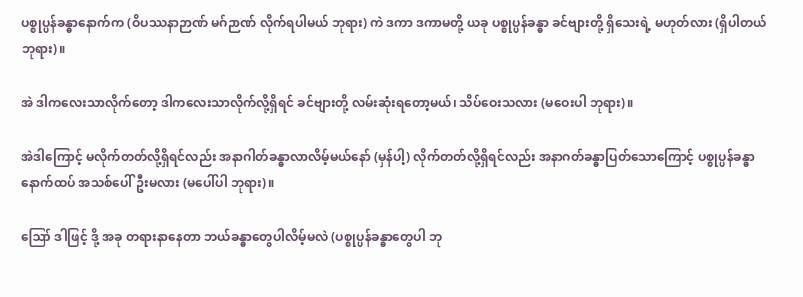ပစ္စုပ္ပန်ခန္ဓာနောက်က (ဝိပဿနာဉာဏ် မဂ်ဉာဏ် လိုက်ရပါမယ် ဘုရား) ကဲ ဒကာ ဒကာမတို့ ယခု ပစ္စုပ္ပန်ခန္ဓာ ခင်ဗျားတို့ ရှိသေးရဲ့ မဟုတ်လား (ရှိပါတယ် ဘုရား)။

အဲ ဒါကလေးသာလိုက်တော့ ဒါကလေးသာလိုက်လို့ရှိရင် ခင်ဗျားတို့ လမ်းဆုံးရတော့မယ်၊ သိပ်ဝေးသလား (မဝေးပါ ဘုရား)။

အဲဒါကြောင့် မလိုက်တတ်လို့ရှိရင်လည်း အနာဂါတ်ခန္ဓာလာလိမ့်မယ်နော် (မှန်ပါ့) လိုက်တတ်လို့ရှိရင်လည်း အနာဂတ်ခန္ဓာပြတ်သောကြောင့် ပစ္စုပ္ပန်ခန္ဓာ နောက်ထပ် အသစ်ပေါ်ဦးမလား (မပေါ်ပါ ဘုရား)။

ဪ ဒါဖြင့် ဒို့ အခု တရားနာနေတာ ဘယ်ခန္ဓာတွေပါလိမ့်မလဲ (ပစ္စုပ္ပန်ခန္ဓာတွေပါ ဘု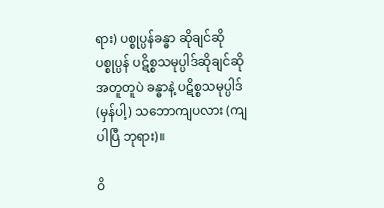ရား) ပစ္စုပ္ပန်ခန္ဓာ ဆိုချင်ဆို ပစ္စုပ္ပန် ပဋိစ္စသမုပ္ပါဒ်ဆိုချင်ဆို အတူတူပဲ ခန္ဓာနဲ့ ပဋိစ္စသမုပ္ပါဒ် (မှန်ပါ့) သဘောကျပလား (ကျပါပြီ ဘုရား)။

ဝိ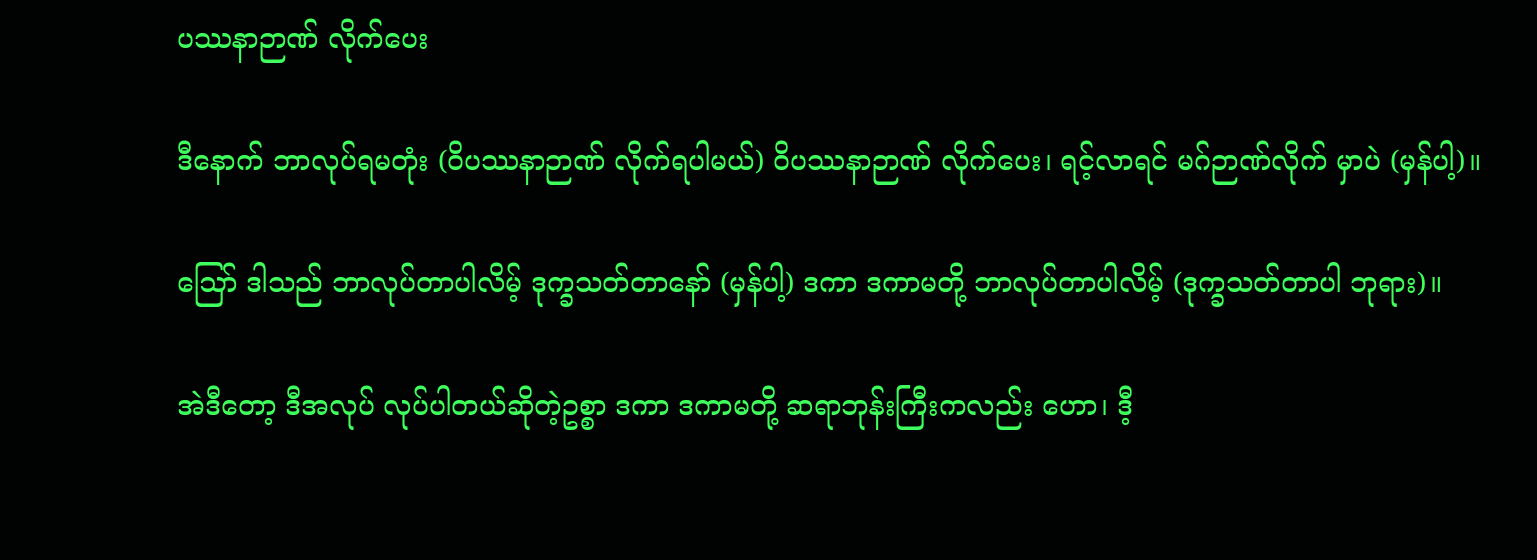ပဿနာဉာဏ် လိုက်ပေး

ဒီနောက် ဘာလုပ်ရမတုံး (ဝိပဿနာဉာဏ် လိုက်ရပါမယ်) ဝိပဿနာဉာဏ် လိုက်ပေး၊ ရင့်လာရင် မဂ်ဉာဏ်လိုက် မှာပဲ (မှန်ပါ့)။

ဪ ဒါသည် ဘာလုပ်တာပါလိမ့် ဒုက္ခသတ်တာနော် (မှန်ပါ့) ဒကာ ဒကာမတို့ ဘာလုပ်တာပါလိမ့် (ဒုက္ခသတ်တာပါ ဘုရား)။

အဲဒီတော့ ဒီအလုပ် လုပ်ပါတယ်ဆိုတဲ့ဥစ္စာ ဒကာ ဒကာမတို့ ဆရာဘုန်းကြီးကလည်း ဟော၊ ဒီ့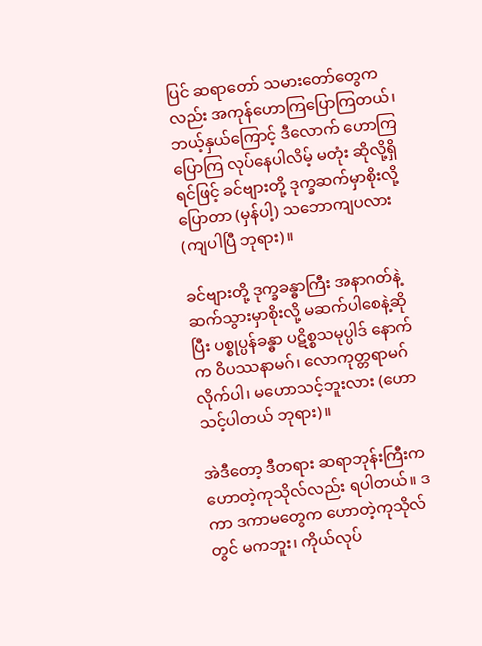ပြင် ဆရာတော် သမားတော်တွေကလည်း အကုန်ဟောကြပြောကြတယ်၊ ဘယ့်နှယ်ကြောင့် ဒီလောက် ဟောကြ ပြောကြ လုပ်နေပါလိမ့် မတုံး ဆိုလို့ရှိရင်ဖြင့် ခင်ဗျားတို့ ဒုက္ခဆက်မှာစိုးလို့ ပြောတာ (မှန်ပါ့) သဘောကျပလား (ကျပါပြီ ဘုရား)။

ခင်ဗျားတို့ ဒုက္ခခန္ဓာကြီး အနာဂတ်နဲ့ ဆက်သွားမှာစိုးလို့ မဆက်ပါစေနဲ့ဆိုပြီး ပစ္စုပ္ပန်ခန္ဓာ ပဋိစ္စသမုပ္ပါဒ် နောက်က ဝိပဿနာမဂ်၊ လောကုတ္တရာမဂ် လိုက်ပါ၊ မဟောသင့်ဘူးလား (ဟောသင့်ပါတယ် ဘုရား)။

အဲဒီတော့ ဒီတရား ဆရာဘုန်းကြီးက ဟောတဲ့ကုသိုလ်လည်း ရပါတယ်။ ဒကာ ဒကာမတွေက ဟောတဲ့ကုသိုလ် တွင် မကဘူး၊ ကိုယ်လုပ်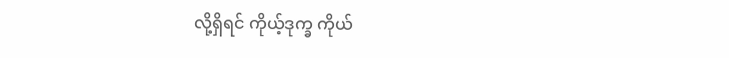လို့ရှိရင် ကိုယ့်ဒုက္ခ ကိုယ်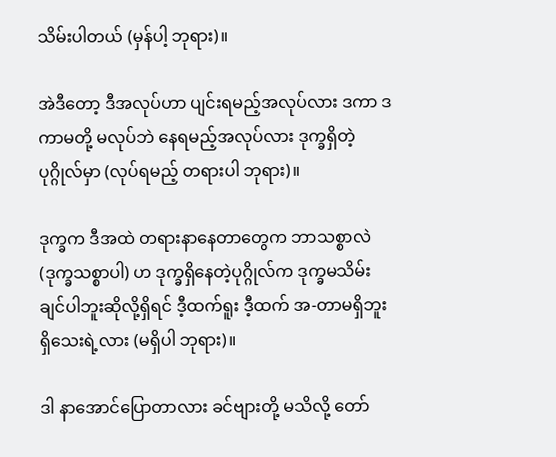သိမ်းပါတယ် (မှန်ပါ့ ဘုရား)။

အဲဒီတော့ ဒီအလုပ်ဟာ ပျင်းရမည့်အလုပ်လား ဒကာ ဒကာမတို့ မလုပ်ဘဲ နေရမည့်အလုပ်လား ဒုက္ခရှိတဲ့ပုဂ္ဂိုလ်မှာ (လုပ်ရမည့် တရားပါ ဘုရား)။

ဒုက္ခက ဒီအထဲ တရားနာနေတာတွေက ဘာသစ္စာလဲ (ဒုက္ခသစ္စာပါ) ဟ ဒုက္ခရှိနေတဲ့ပုဂ္ဂိုလ်က ဒုက္ခမသိမ်း ချင်ပါဘူးဆိုလို့ရှိရင် ဒီ့ထက်ရူး ဒီ့ထက် အ-တာမရှိဘူး ရှိသေးရဲ့လား (မရှိပါ ဘုရား)။

ဒါ နာအောင်ပြောတာလား ခင်ဗျားတို့ မသိလို့ တော်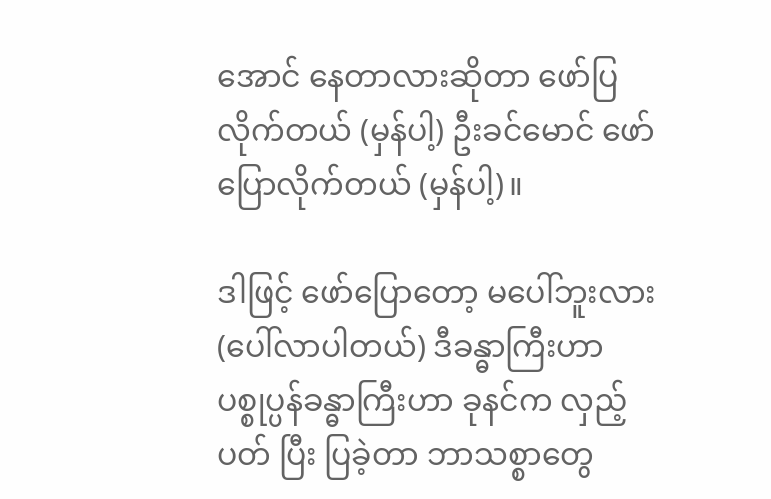အောင် နေတာလားဆိုတာ ဖော်ပြလိုက်တယ် (မှန်ပါ့) ဦးခင်မောင် ဖော်ပြောလိုက်တယ် (မှန်ပါ့)။

ဒါဖြင့် ဖော်ပြောတော့ မပေါ်ဘူးလား (ပေါ်လာပါတယ်) ဒီခန္ဓာကြီးဟာ ပစ္စုပ္ပန်ခန္ဓာကြီးဟာ ခုနင်က လှည့်ပတ် ပြီး ပြခဲ့တာ ဘာသစ္စာတွေ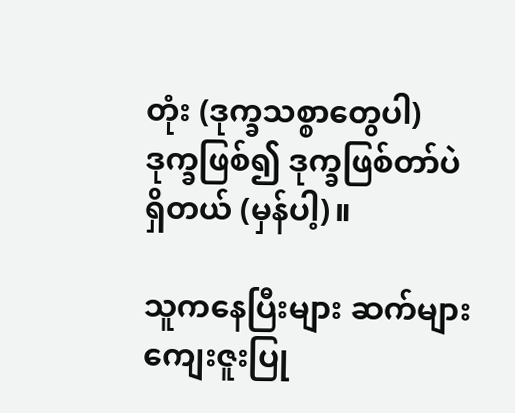တုံး (ဒုက္ခသစ္စာတွေပါ) ဒုက္ခဖြစ်၍ ဒုက္ခဖြစ်တာ်ပဲ ရှိတယ် (မှန်ပါ့)။

သူကနေပြီးများ ဆက်များ ကျေးဇူးပြု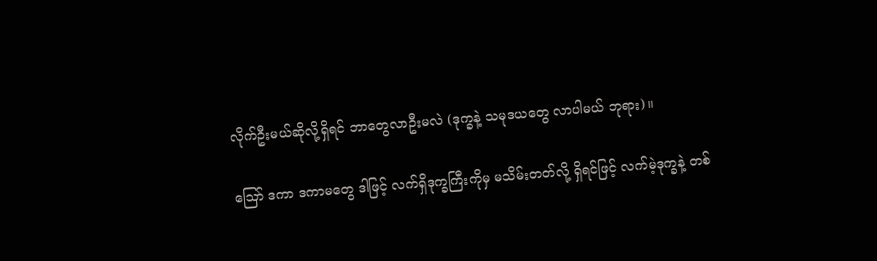လိုက်ဦးမယ်ဆိုလို့ရှိရင် ဘာတွေလာဦးမလဲ (ဒုက္ခနဲ့ သမုဒယတွေ လာပါမယ် ဘုရား)။

ဪ ဒကာ ဒကာမတွေ ဒါဖြင့် လက်ရှိဒုက္ခကြီးကိုမှ မသိမ်းတတ်လို့ ရှိရင်ဖြင့် လက်မဲ့ဒုက္ခနဲ့ တစ်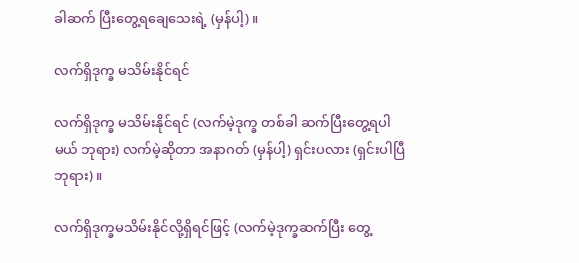ခါဆက် ပြီးတွေ့ရချေသေးရဲ့ (မှန်ပါ့)။

လက်ရှိဒုက္ခ မသိမ်းနိုင်ရင်

လက်ရှိဒုက္ခ မသိမ်းနိုင်ရင် (လက်မဲ့ဒုက္ခ တစ်ခါ ဆက်ပြီးတွေ့ရပါမယ် ဘုရား) လက်မဲ့ဆိုတာ အနာဂတ် (မှန်ပါ့) ရှင်းပလား (ရှင်းပါပြီ ဘုရား)။

လက်ရှိဒုက္ခမသိမ်းနိုင်လို့ရှိရင်ဖြင့် (လက်မဲ့ဒုက္ခဆက်ပြီး တွေ့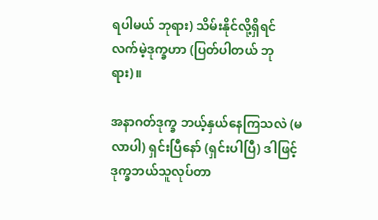ရပါမယ် ဘုရား) သိမ်းနိုင်လို့ရှိရင် လက်မဲ့ဒုက္ခဟာ (ပြတ်ပါတယ် ဘုရား)။

အနာဂတ်ဒုက္ခ ဘယ့်နှယ်နေကြသလဲ (မလာပါ) ရှင်းပြီနော် (ရှင်းပါပြီ) ဒါဖြင့် ဒုက္ခဘယ်သူလုပ်တာ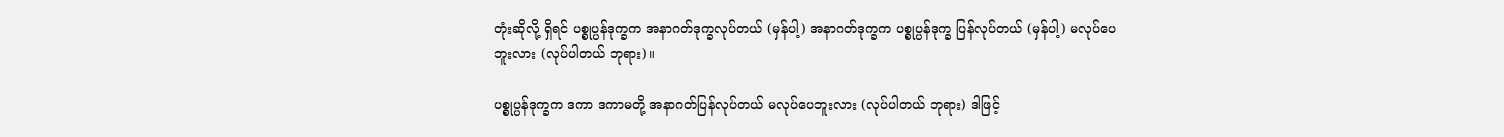တုံးဆိုလို့ ရှိရင် ပစ္စုပ္ပန်ဒုက္ခက အနာဂတ်ဒုက္ခလုပ်တယ် (မှန်ပါ့) အနာဂတ်ဒုက္ခက ပစ္စုပ္ပန်ဒုက္ခ ပြန်လုပ်တယ် (မှန်ပါ့) မလုပ်ပေ ဘူးလား (လုပ်ပါတယ် ဘုရား)။

ပစ္စုပ္ပန်ဒုက္ခက ဒကာ ဒကာမတို့ အနာဂတ်ပြန်လုပ်တယ် မလုပ်ပေဘူးလား (လုပ်ပါတယ် ဘုရား) ဒါဖြင့်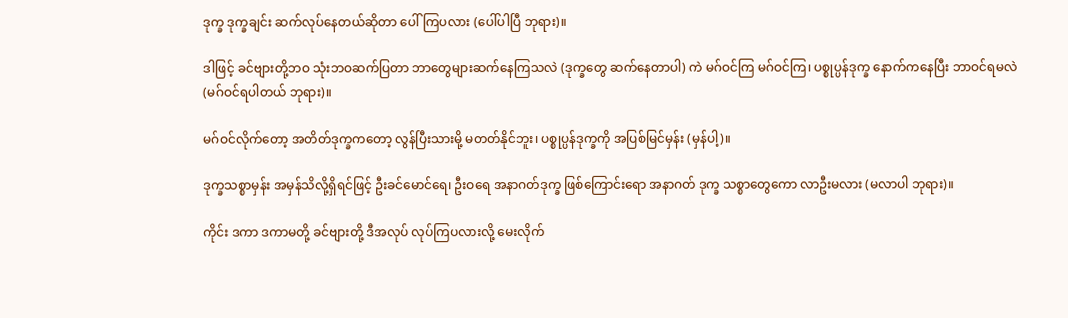ဒုက္ခ ဒုက္ခချင်း ဆက်လုပ်နေတယ်ဆိုတာ ပေါ်ကြပလား (ပေါ်ပါပြီ ဘုရား)။

ဒါဖြင့် ခင်ဗျားတို့ဘဝ သုံးဘဝဆက်ပြတာ ဘာတွေများဆက်နေကြသလဲ (ဒုက္ခတွေ ဆက်နေတာပါ) ကဲ မဂ်ဝင်ကြ မဂ်ဝင်ကြ၊ ပစ္စုပ္ပန်ဒုက္ခ နောက်ကနေပြီး ဘာဝင်ရမလဲ (မဂ်ဝင်ရပါတယ် ဘုရား)။

မဂ်ဝင်လိုက်တော့ အတိတ်ဒုက္ခကတော့ လွန်ပြီးသားမို့ မတတ်နိုင်ဘူး၊ ပစ္စုပ္ပန်ဒုက္ခကို အပြစ်မြင်မှန်း (မှန်ပါ့)။

ဒုက္ခသစ္စာမှန်း အမှန်သိလို့ရှိရင်ဖြင့် ဦးခင်မောင်ရေ၊ ဦးဝရေ အနာဂတ်ဒုက္ခ ဖြစ်ကြောင်းရော အနာဂတ် ဒုက္ခ သစ္စာတွေကော လာဦးမလား (မလာပါ ဘုရား)။

ကိုင်း ဒကာ ဒကာမတို့ ခင်ဗျားတို့ ဒီအလုပ် လုပ်ကြပလားလို့ မေးလိုက်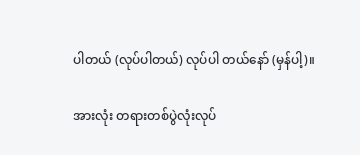ပါတယ် (လုပ်ပါတယ်) လုပ်ပါ တယ်နော် (မှန်ပါ့)။

အားလုံး တရားတစ်ပွဲလုံးလုပ်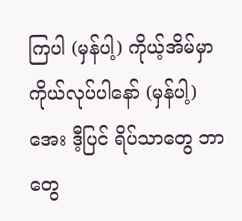ကြပါ (မှန်ပါ့) ကိုယ့်အိမ်မှာ ကိုယ်လုပ်ပါနော် (မှန်ပါ့) အေး ဒီ့ပြင် ရိပ်သာတွေ ဘာတွေ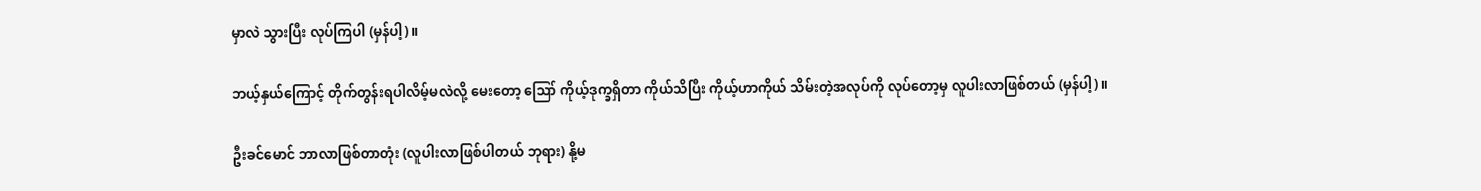မှာလဲ သွားပြီး လုပ်ကြပါ (မှန်ပါ့)။

ဘယ့်နှယ်ကြောင့် တိုက်တွန်းရပါလိမ့်မလဲလို့ မေးတော့ ဪ ကိုယ့်ဒုက္ခရှိတာ ကိုယ်သိပြီး ကိုယ့်ဟာကိုယ် သိမ်းတဲ့အလုပ်ကို လုပ်တော့မှ လူပါးလာဖြစ်တယ် (မှန်ပါ့)။

ဦးခင်မောင် ဘာလာဖြစ်တာတုံး (လူပါးလာဖြစ်ပါတယ် ဘုရား) နို့မ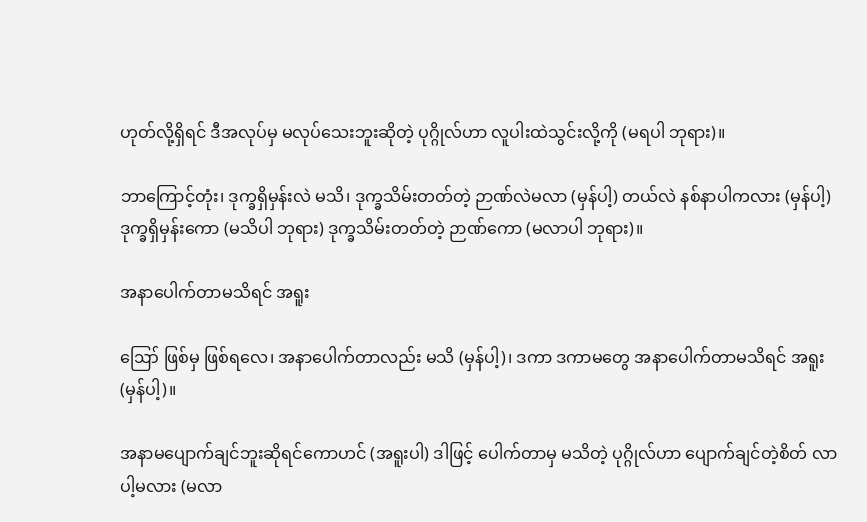ဟုတ်လို့ရှိရင် ဒီအလုပ်မှ မလုပ်သေးဘူးဆိုတဲ့ ပုဂ္ဂိုလ်ဟာ လူပါးထဲသွင်းလို့ကို (မရပါ ဘုရား)။

ဘာကြောင့်တုံး၊ ဒုက္ခရှိမှန်းလဲ မသိ၊ ဒုက္ခသိမ်းတတ်တဲ့ ဉာဏ်လဲမလာ (မှန်ပါ့) တယ်လဲ နစ်နာပါကလား (မှန်ပါ့) ဒုက္ခရှိမှန်းကော (မသိပါ ဘုရား) ဒုက္ခသိမ်းတတ်တဲ့ ဉာဏ်ကော (မလာပါ ဘုရား)။

အနာပေါက်တာမသိရင် အရူး

ဪ ဖြစ်မှ ဖြစ်ရလေ၊ အနာပေါက်တာလည်း မသိ (မှန်ပါ့)၊ ဒကာ ဒကာမတွေ အနာပေါက်တာမသိရင် အရူး (မှန်ပါ့)။

အနာမပျောက်ချင်ဘူးဆိုရင်ကောဟင် (အရူးပါ) ဒါဖြင့် ပေါက်တာမှ မသိတဲ့ ပုဂ္ဂိုလ်ဟာ ပျောက်ချင်တဲ့စိတ် လာပါ့မလား (မလာ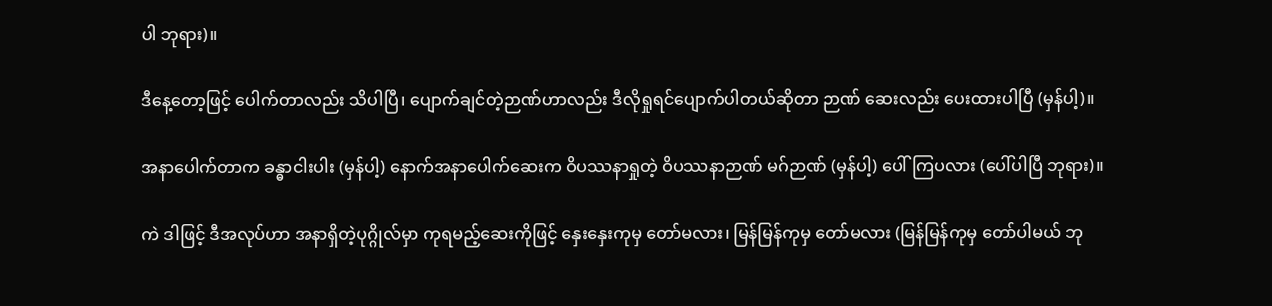ပါ ဘုရား)။

ဒီနေ့တော့ဖြင့် ပေါက်တာလည်း သိပါပြီ၊ ပျောက်ချင်တဲ့ဉာဏ်ဟာလည်း ဒီလိုရှုရင်ပျောက်ပါတယ်ဆိုတာ ဉာဏ် ဆေးလည်း ပေးထားပါပြီ (မှန်ပါ့)။

အနာပေါက်တာက ခန္ဓာငါးပါး (မှန်ပါ့) နောက်အနာပေါက်ဆေးက ဝိပဿနာရှုတဲ့ ဝိပဿနာဉာဏ် မဂ်ဉာဏ် (မှန်ပါ့) ပေါ်ကြပလား (ပေါ်ပါပြီ ဘုရား)။

ကဲ ဒါဖြင့် ဒီအလုပ်ဟာ အနာရှိတဲ့ပုဂ္ဂိုလ်မှာ ကုရမည့်ဆေးကိုဖြင့် နှေးနှေးကုမှ တော်မလား၊ မြန်မြန်ကုမှ တော်မလား (မြန်မြန်ကုမှ တော်ပါမယ် ဘု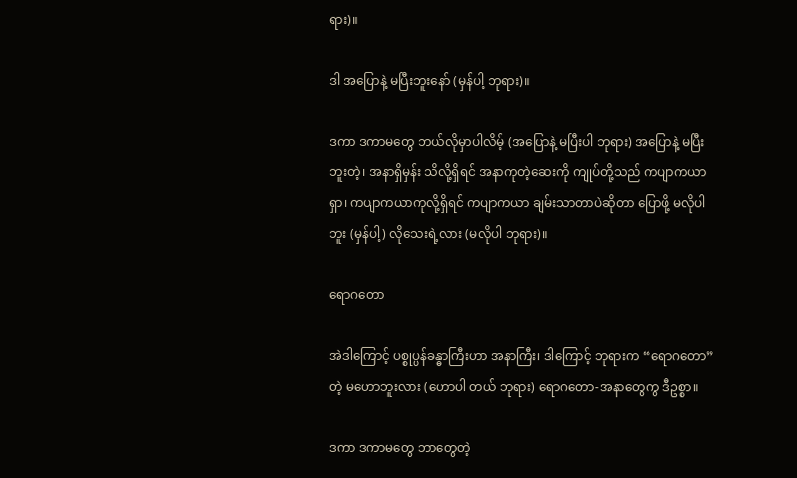ရား)။

ဒါ အပြောနဲ့ မပြီးဘူးနော် (မှန်ပါ့ ဘုရား)။

ဒကာ ဒကာမတွေ ဘယ်လိုမှာပါလိမ့် (အပြောနဲ့ မပြီးပါ ဘုရား) အပြောနဲ့ မပြီးဘူးတဲ့၊ အနာရှိမှန်း သိလို့ရှိရင် အနာကုတဲ့ဆေးကို ကျုပ်တို့သည် ကပျာကယာရှာ၊ ကပျာကယာကုလို့ရှိရင် ကပျာကယာ ချမ်းသာတာပဲဆိုတာ ပြောဖို့ မလိုပါဘူး (မှန်ပါ့) လိုသေးရဲ့လား (မလိုပါ ဘုရား)။

ရောဂတော

အဲဒါကြောင့် ပစ္စုပ္ပန်ခန္ဓာကြီးဟာ အနာကြီး၊ ဒါကြောင့် ဘုရားက “ရောဂတော” တဲ့ မဟောဘူးလား (ဟောပါ တယ် ဘုရား) ရောဂတော-အနာတွေကွ ဒီဥစ္စာ။

ဒကာ ဒကာမတွေ ဘာတွေတဲ့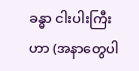ခန္ဓာ ငါးပါးကြီးဟာ (အနာတွေပါ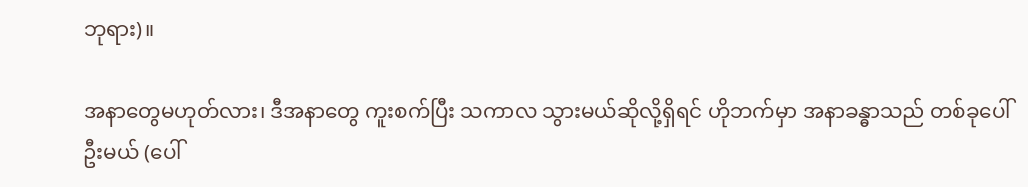ဘုရား)။

အနာတွေမဟုတ်လား၊ ဒီအနာတွေ ကူးစက်ပြီး သကာလ သွားမယ်ဆိုလို့ရှိရင် ဟိုဘက်မှာ အနာခန္ဓာသည် တစ်ခုပေါ်ဦးမယ် (ပေါ်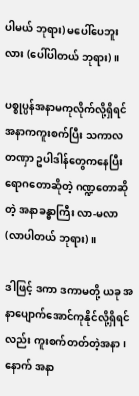ပါမယ် ဘုရား) မပေါ်ပေဘူးလား (ပေါ်ပါတယ် ဘုရား)။

ပစ္စုပ္ပန်အနာမကုလိုက်လို့ရှိရင် အနာကကူးစက်ပြီး သကာလ တဏှာ ဥပါဒါန်တွေကနေပြီး ရောဂတောဆိုတဲ့ ဂဏ္ဍတောဆိုတဲ့ အနာခန္ဓာကြီး လာ-မလာ (လာပါတယ် ဘုရား)။

ဒါဖြင့် ဒကာ ဒကာမတို့ ယခု အနာပျောက်အောင်ကုနိုင်လို့ရှိရင်လည်း ကူးစက်တတ်တဲ့အနာ၊ နောက် အနာ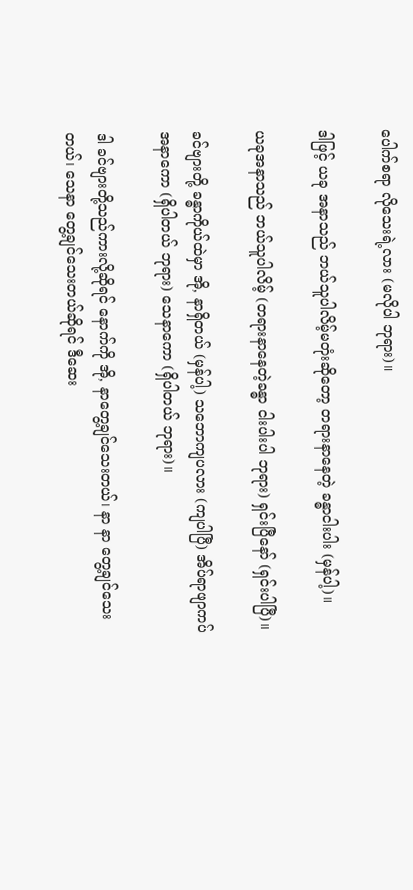ပေါက်စရာ လိုသေးရဲ့လား (မလိုပါ ဘုရား)။

ဒါဖြင့် ယခု အနာသည် ဘယ်သူပါလိမ့်မတုံးဆိုတော့ တရားနာနေတဲ့ ခန္ဓာငါးပါး (မှန်ပါ့)။

ယခုအနာသည် ဘယ်သူပါလိမ့် (တရားနာနေတဲ့ခန္ဓာ ငါးပါးပါ ဘုရား) ရှင်းပြီနော် (ရှင်းပါပြီ)။

ခင်ဗျားတို့ ခန္ဓာကိုယ်ထဲမှာ အို, နာရှိတယ် (မှန်ပါ့) သဘောကျပလား (ကျပါပြီ) အိပ်ရာဖျာကပ် အနာကော (ရှိပါတယ် ဘုရား) သေနာကော (ရှိပါတယ် ဘုရား)။

ဒါ ခင်ဗျားတို့သည်ကားလို့ဆိုရင် နောက်ကို အို, နာတွေ့ချင်သေးတယ်၊ နာ နာ တွေ့ချင်သေးတယ်၊ သေနာ တွေ့ချင်သေးတယ်ဆိုရင် ဒီဆေး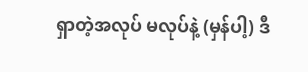ရှာတဲ့အလုပ် မလုပ်နဲ့ (မှန်ပါ့) ဒီ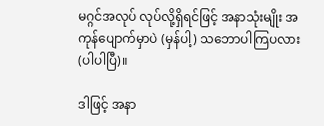မဂ္ဂင်အလုပ် လုပ်လို့ရှိရင်ဖြင့် အနာသုံးမျိုး အကုန်ပျောက်မှာပဲ (မှန်ပါ့) သဘောပါကြပလား (ပါပါပြီ)။

ဒါဖြင့် အနာ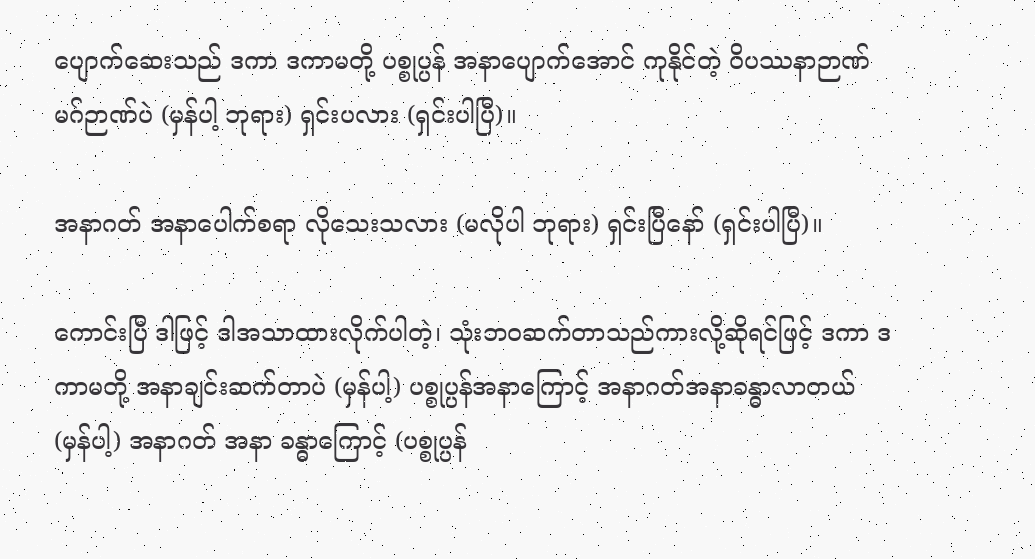ပျောက်ဆေးသည် ဒကာ ဒကာမတို့ ပစ္စုပ္ပန် အနာပျောက်အောင် ကုနိုင်တဲ့ ဝိပဿနာဉာဏ် မဂ်ဉာဏ်ပဲ (မှန်ပါ့ ဘုရား) ရှင်းပလား (ရှင်းပါပြီ)။

အနာဂတ် အနာပေါက်စရာ လိုသေးသလား (မလိုပါ ဘုရား) ရှင်းပြီနော် (ရှင်းပါပြီ)။

ကောင်းပြီ ဒါဖြင့် ဒါအသာထားလိုက်ပါတဲ့၊ သုံးဘဝဆက်တာသည်ကားလို့ဆိုရင်ဖြင့် ဒကာ ဒကာမတို့ အနာချင်းဆက်တာပဲ (မှန်ပါ့) ပစ္စုပ္ပန်အနာကြောင့် အနာဂတ်အနာခန္ဓာလာတယ် (မှန်ပါ့) အနာဂတ် အနာ ခန္ဓာကြောင့် (ပစ္စုပ္ပန်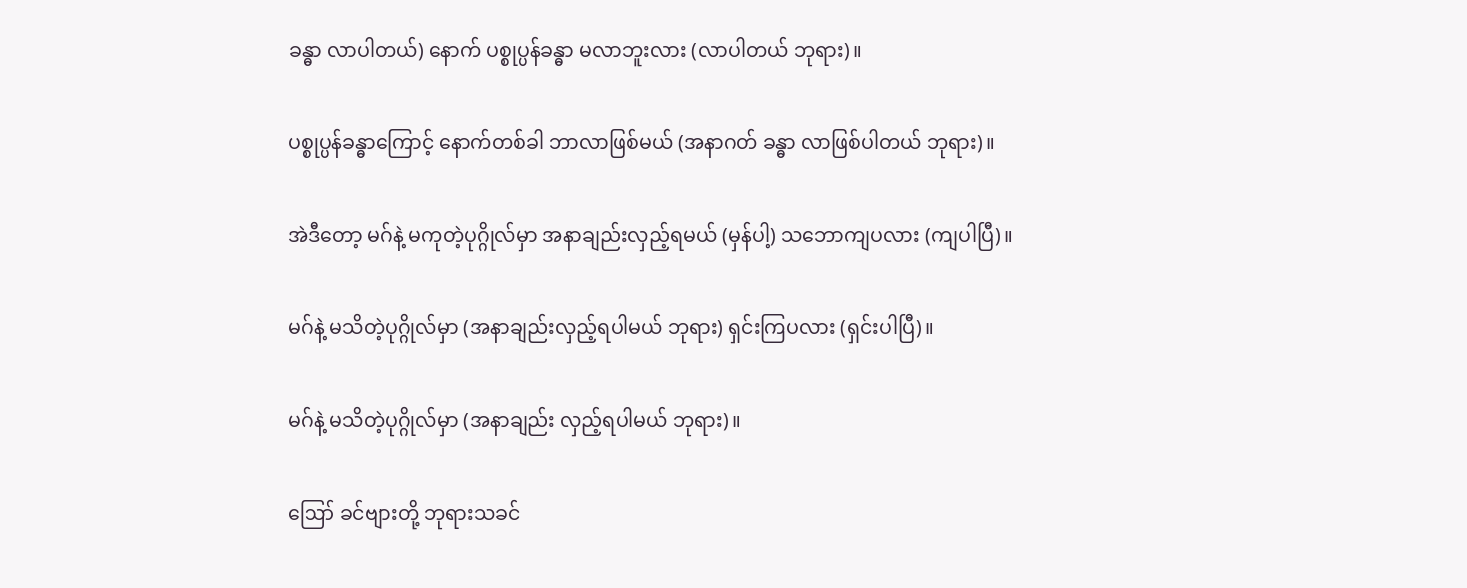ခန္ဓာ လာပါတယ်) နောက် ပစ္စုပ္ပန်ခန္ဓာ မလာဘူးလား (လာပါတယ် ဘုရား)။

ပစ္စုပ္ပန်ခန္ဓာကြောင့် နောက်တစ်ခါ ဘာလာဖြစ်မယ် (အနာဂတ် ခန္ဓာ လာဖြစ်ပါတယ် ဘုရား)။

အဲဒီတော့ မဂ်နဲ့ မကုတဲ့ပုဂ္ဂိုလ်မှာ အနာချည်းလှည့်ရမယ် (မှန်ပါ့) သဘောကျပလား (ကျပါပြီ)။

မဂ်နဲ့ မသိတဲ့ပုဂ္ဂိုလ်မှာ (အနာချည်းလှည့်ရပါမယ် ဘုရား) ရှင်းကြပလား (ရှင်းပါပြီ)။

မဂ်နဲ့ မသိတဲ့ပုဂ္ဂိုလ်မှာ (အနာချည်း လှည့်ရပါမယ် ဘုရား)။

ဪ ခင်ဗျားတို့ ဘုရားသခင်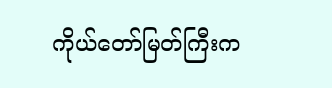ကိုယ်တော်မြတ်ကြီးက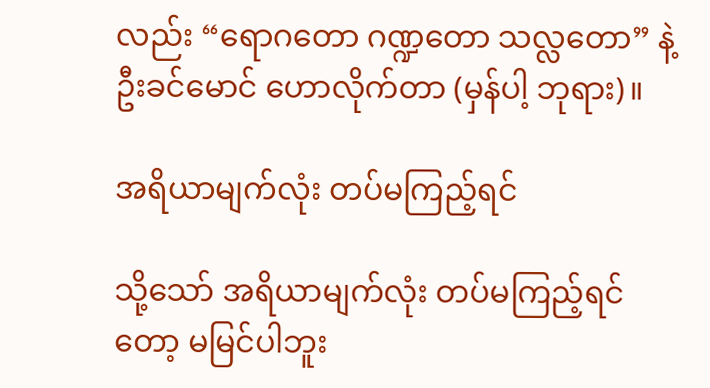လည်း “ရောဂတော ဂဏ္ဍတော သလ္လတော” နဲ့ ဦးခင်မောင် ဟောလိုက်တာ (မှန်ပါ့ ဘုရား)။

အရိယာမျက်လုံး တပ်မကြည့်ရင်

သို့သော် အရိယာမျက်လုံး တပ်မကြည့်ရင်တော့ မမြင်ပါဘူး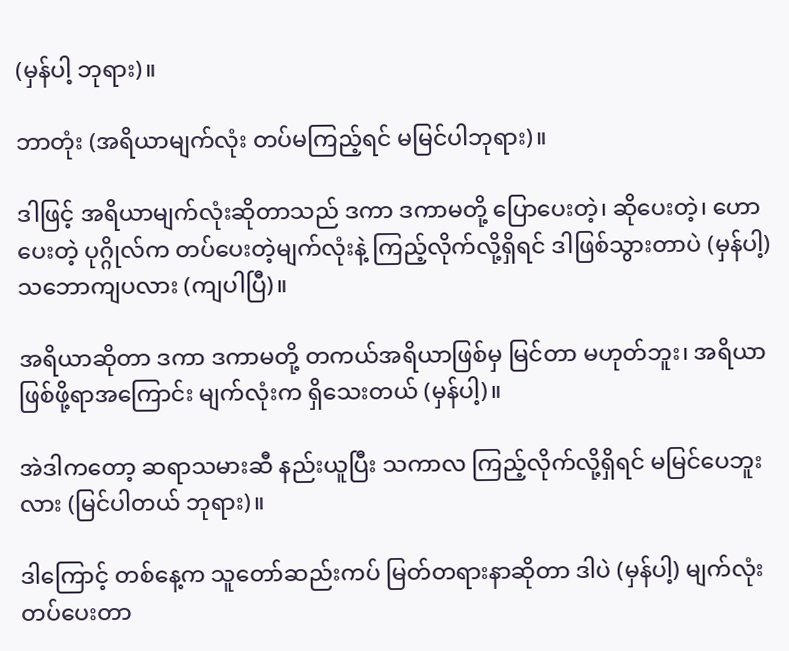(မှန်ပါ့ ဘုရား)။

ဘာတုံး (အရိယာမျက်လုံး တပ်မကြည့်ရင် မမြင်ပါဘုရား)။

ဒါဖြင့် အရိယာမျက်လုံးဆိုတာသည် ဒကာ ဒကာမတို့ ပြောပေးတဲ့၊ ဆိုပေးတဲ့၊ ဟောပေးတဲ့ ပုဂ္ဂိုလ်က တပ်ပေးတဲ့မျက်လုံးနဲ့ ကြည့်လိုက်လို့ရှိရင် ဒါဖြစ်သွားတာပဲ (မှန်ပါ့) သဘောကျပလား (ကျပါပြီ)။

အရိယာဆိုတာ ဒကာ ဒကာမတို့ တကယ်အရိယာဖြစ်မှ မြင်တာ မဟုတ်ဘူး၊ အရိယာဖြစ်ဖို့ရာအကြောင်း မျက်လုံးက ရှိသေးတယ် (မှန်ပါ့)။

အဲဒါကတော့ ဆရာသမားဆီ နည်းယူပြီး သကာလ ကြည့်လိုက်လို့ရှိရင် မမြင်ပေဘူးလား (မြင်ပါတယ် ဘုရား)။

ဒါကြောင့် တစ်နေ့က သူတော်ဆည်းကပ် မြတ်တရားနာဆိုတာ ဒါပဲ (မှန်ပါ့) မျက်လုံးတပ်ပေးတာ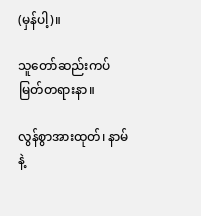(မှန်ပါ့)။

သူတော်ဆည်းကပ် မြတ်တရားနာ။

လွန်စွာအားထုတ်၊ နာမ်နဲ့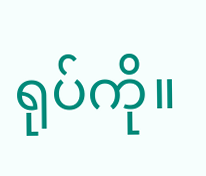ရုပ်ကို။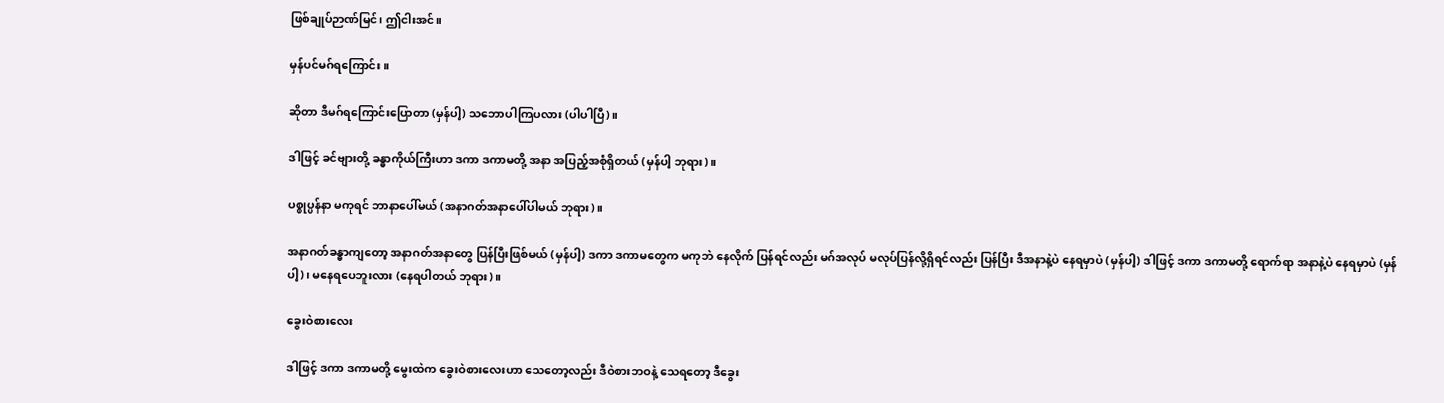ဖြစ်ချုပ်ဉာဏ်မြင်၊ ဤငါးအင်။

မှန်ပင်မဂ်ရကြောင်း။

ဆိုတာ ဒီမဂ်ရကြောင်းပြောတာ (မှန်ပါ့) သဘောပါကြပလား (ပါပါပြီ)။

ဒါဖြင့် ခင်ဗျားတို့ ခန္ဓာကိုယ်ကြီးဟာ ဒကာ ဒကာမတို့ အနာ အပြည့်အစုံရှိတယ် (မှန်ပါ့ ဘုရား)။

ပစ္စုပ္ပန်နာ မကုရင် ဘာနာပေါ်မယ် (အနာဂတ်အနာပေါ်ပါမယ် ဘုရား)။

အနာဂတ်ခန္ဓာကျတော့ အနာဂတ်အနာတွေ ပြန်ပြီးဖြစ်မယ် (မှန်ပါ့) ဒကာ ဒကာမတွေက မကုဘဲ နေလိုက် ပြန်ရင်လည်း မဂ်အလုပ် မလုပ်ပြန်လို့ရှိရင်လည်း ပြန်ပြီး ဒီအနာနဲ့ပဲ နေရမှာပဲ (မှန်ပါ့) ဒါဖြင့် ဒကာ ဒကာမတို့ ရောက်ရာ အနာနဲ့ပဲ နေရမှာပဲ (မှန်ပါ့)၊ မနေရပေဘူးလား (နေရပါတယ် ဘုရား)။

ခွေးဝဲစားလေး

ဒါဖြင့် ဒကာ ဒကာမတို့ မွေးထဲက ခွေးဝဲစားလေးဟာ သေတော့လည်း ဒီဝဲစားဘဝနဲ့ သေရတော့ ဒီခွေး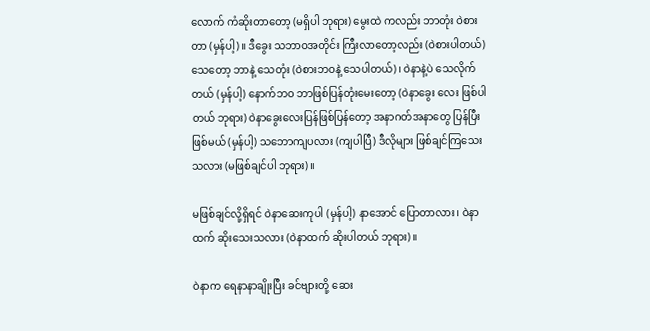လောက် ကံဆိုးတာတော့ (မရှိပါ ဘုရား) မွေးထဲ ကလည်း ဘာတုံး ဝဲစားတာ (မှန်ပါ့)။ ဒီခွေး သဘာဝအတိုင်း ကြီးလာတော့လည်း (ဝဲစားပါတယ်) သေတော့ ဘာနဲ့ သေတုံး (ဝဲစားဘဝနဲ့ သေပါတယ်)၊ ဝဲနာနဲ့ပဲ သေလိုက်တယ် (မှန်ပါ့) နောက်ဘဝ ဘာဖြစ်ပြန်တုံးမေးတော့ (ဝဲနာခွေး လေး ဖြစ်ပါတယ် ဘုရား) ဝဲနာခွေးလေးပြန်ဖြစ်ပြန်တော့ အနာဂတ်အနာတွေ ပြန်ပြီးဖြစ်မယ် (မှန်ပါ့) သဘောကျပလား (ကျပါပြီ) ဒီလိုများ ဖြစ်ချင်ကြသေးသလား (မဖြစ်ချင်ပါ ဘုရား)။

မဖြစ်ချင်လို့ရှိရင် ဝဲနာဆေးကုပါ (မှန်ပါ့) နာအောင် ပြောတာလား၊ ဝဲနာထက် ဆိုးသေးသလား (ဝဲနာထက် ဆိုးပါတယ် ဘုရား)။

ဝဲနာက ရေနာနာချိုးပြီး ခင်ဗျားတို့ ဆေး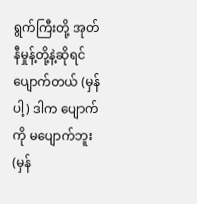ရွက်ကြီးတို့ အုတ်နီမှုန့်တို့နဲ့ဆိုရင် ပျောက်တယ် (မှန်ပါ့) ဒါက ပျောက် ကို မပျောက်ဘူး (မှန်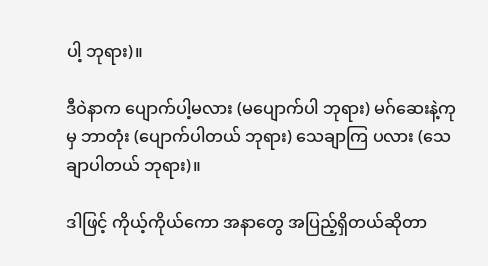ပါ့ ဘုရား)။

ဒီဝဲနာက ပျောက်ပါ့မလား (မပျောက်ပါ ဘုရား) မဂ်ဆေးနဲ့ကုမှ ဘာတုံး (ပျောက်ပါတယ် ဘုရား) သေချာကြ ပလား (သေချာပါတယ် ဘုရား)။

ဒါဖြင့် ကိုယ့်ကိုယ်ကော အနာတွေ အပြည့်ရှိတယ်ဆိုတာ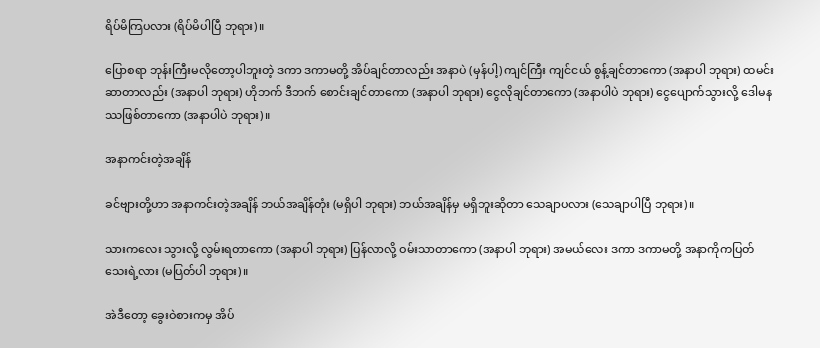ရိပ်မိကြပလား (ရိပ်မိပါပြီ ဘုရား)။

ပြောစရာ ဘုန်းကြီးမလိုတော့ပါဘူးတဲ့ ဒကာ ဒကာမတို့ အိပ်ချင်တာလည်း အနာပဲ (မှန်ပါ့) ကျင်ကြီး ကျင်ငယ် စွန့်ချင်တာကော (အနာပါ ဘုရား) ထမင်းဆာတာလည်း (အနာပါ ဘုရား) ဟိုဘက် ဒီဘက် စောင်းချင်တာကော (အနာပါ ဘုရား) ငွေလိုချင်တာကော (အနာပါပဲ ဘုရား) ငွေပျောက်သွားလို့ ဒေါမနဿဖြစ်တာကော (အနာပါပဲ ဘုရား)။

အနာကင်းတဲ့အချိန်

ခင်ဗျားတို့ဟာ အနာကင်းတဲ့အချိန် ဘယ်အချိန်တုံး (မရှိပါ ဘုရား) ဘယ်အချိန်မှ မရှိဘူးဆိုတာ သေချာပလား (သေချာပါပြီ ဘုရား)။

သားကလေး သွားလို့ လွမ်းရတာကော (အနာပါ ဘုရား) ပြန်လာလို့ ဝမ်းသာတာကော (အနာပါ ဘုရား) အမယ်လေး ဒကာ ဒကာမတို့ အနာကိုကပြတ်သေးရဲ့လား (မပြတ်ပါ ဘုရား)။

အဲဒီတော့ ခွေးဝဲစားကမှ အိပ်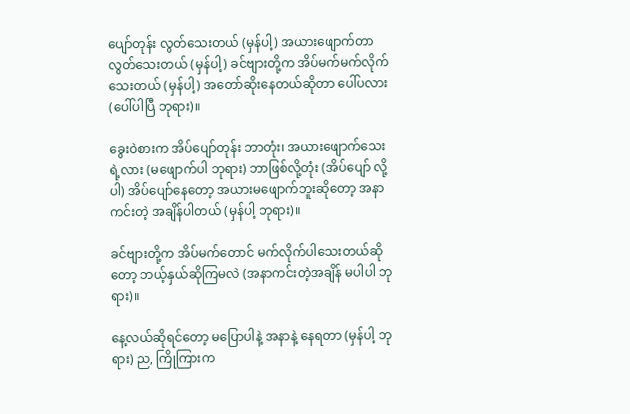ပျော်တုန်း လွတ်သေးတယ် (မှန်ပါ့) အယားဖျောက်တာ လွတ်သေးတယ် (မှန်ပါ့) ခင်ဗျားတို့က အိပ်မက်မက်လိုက်သေးတယ် (မှန်ပါ့) အတော်ဆိုးနေတယ်ဆိုတာ ပေါ်ပလား (ပေါ်ပါပြီ ဘုရား)။

ခွေးဝဲစားက အိပ်ပျော်တုန်း ဘာတုံး၊ အယားဖျောက်သေးရဲ့လား (မဖျောက်ပါ ဘုရား) ဘာဖြစ်လို့တုံး (အိပ်ပျော် လို့ပါ) အိပ်ပျော်နေတော့ အယားမဖျောက်ဘူးဆိုတော့ အနာကင်းတဲ့ အချိန်ပါတယ် (မှန်ပါ့ ဘုရား)။

ခင်ဗျားတို့က အိပ်မက်တောင် မက်လိုက်ပါသေးတယ်ဆိုတော့ ဘယ့်နှယ်ဆိုကြမလဲ (အနာကင်းတဲ့အချိန် မပါပါ ဘုရား)။

နေ့လယ်ဆိုရင်တော့ မပြောပါနဲ့ အနာနဲ့ နေရတာ (မှန်ပါ့ ဘုရား) ည, ကြိုကြားက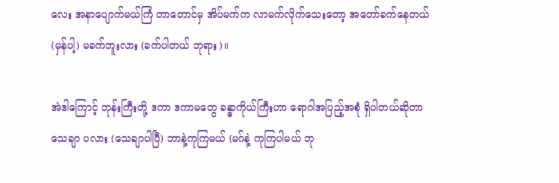လေး အနာပျောက်မယ်ကြံ တာတောင်မှ အိပ်မက်က လာမက်လိုက်သေးတော့ အတော်ခက်နေတယ် (မှန်ပါ့) မခက်ဘူးလား (ခက်ပါတယ် ဘုရား)။

အဲဒါကြောင့် ဘုန်းကြီးတို့ ဒကာ ဒကာမတွေ ခန္ဓာကိုယ်ကြီးဟာ ရောဂါအပြည့်အစုံ ရှိပါတယ်ဆိုတာ သေချာ ပလား (သေချာပါပြီ) ဘာနဲ့ကုကြမယ် (မဂ်နဲ့ ကုကြပါမယ် ဘု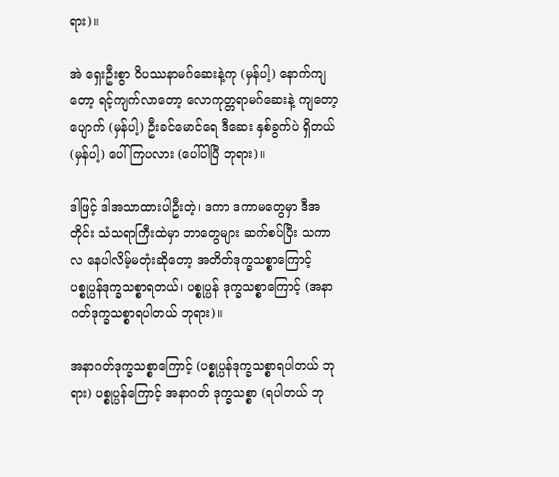ရား)။

အဲ ရှေးဦးစွာ ဝိပဿနာမဂ်ဆေးနဲ့ကု (မှန်ပါ့) နောက်ကျတော့ ရင့်ကျက်လာတော့ လောကုတ္တရာမဂ်ဆေးနဲ့ ကျတော့ ပျောက် (မှန်ပါ့) ဦးခင်မောင်ရေ ဒီဆေး နှစ်ခွက်ပဲ ရှိတယ် (မှန်ပါ့) ပေါ်ကြပလား (ပေါ်ပါပြီ ဘုရား)။

ဒါဖြင့် ဒါအသာထားပါဦးတဲ့၊ ဒကာ ဒကာမတွေမှာ ဒီအတိုင်း သံသရာကြီးထဲမှာ ဘာတွေများ ဆက်စပ်ပြီး သကာလ နေပါလိမ့်မတုံးဆိုတော့ အတိတ်ဒုက္ခသစ္စာကြောင့် ပစ္စုပ္ပန်ဒုက္ခသစ္စာရတယ်၊ ပစ္စုပ္ပန် ဒုက္ခသစ္စာကြောင့် (အနာ ဂတ်ဒုက္ခသစ္စာရပါတယ် ဘုရား)။

အနာဂတ်ဒုက္ခသစ္စာကြောင့် (ပစ္စုပ္ပန်ဒုက္ခသစ္စာရပါတယ် ဘုရား) ပစ္စုပ္ပန်ကြောင့် အနာဂတ် ဒုက္ခသစ္စာ (ရပါတယ် ဘု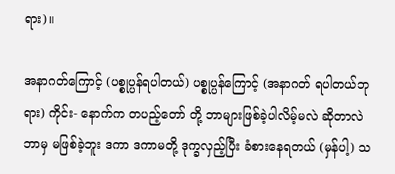ရား)။

အနာဂတ်ကြောင့် (ပစ္စုပ္ပန်ရပါတယ်) ပစ္စုပ္ပန်ကြောင့် (အနာဂတ် ရပါတယ်ဘုရား) ကိုင်း- နောက်က တပည့်တော် တို့ ဘာများဖြစ်ခဲ့ပါလိမ့်မလဲ ဆိုတာလဲ ဘာမှ မဖြစ်ခဲ့ဘူး ဒကာ ဒကာမတို့ ဒုက္ခလှည့်ပြီး ခံစားနေရတယ် (မှန်ပါ့) သ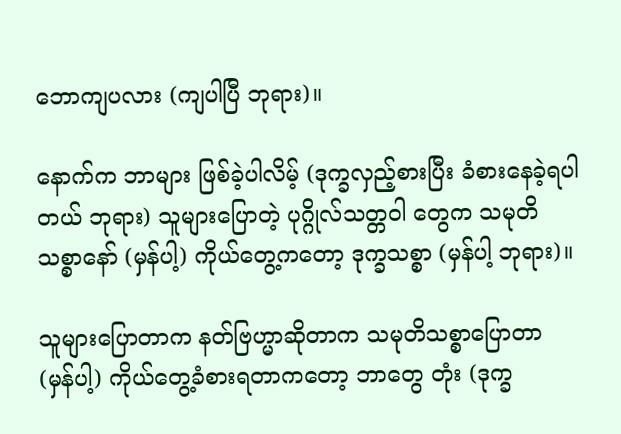ဘောကျပလား (ကျပါပြီ ဘုရား)။

နောက်က ဘာများ ဖြစ်ခဲ့ပါလိမ့် (ဒုက္ခလှည့်စားပြီး ခံစားနေခဲ့ရပါတယ် ဘုရား) သူများပြောတဲ့ ပုဂ္ဂိုလ်သတ္တဝါ တွေက သမုတိသစ္စာနော် (မှန်ပါ့) ကိုယ်တွေ့ကတော့ ဒုက္ခသစ္စာ (မှန်ပါ့ ဘုရား)။

သူများပြောတာက နတ်ဗြဟ္မာဆိုတာက သမုတိသစ္စာပြောတာ (မှန်ပါ့) ကိုယ်တွေ့ခံစားရတာကတော့ ဘာတွေ တုံး (ဒုက္ခ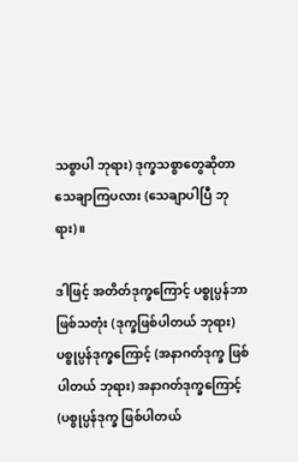သစ္စာပါ ဘုရား) ဒုက္ခသစ္စာတွေဆိုတာ သေချာကြပလား (သေချာပါပြီ ဘုရား)။

ဒါဖြင့် အတိတ်ဒုက္ခကြောင့် ပစ္စုပ္ပန်ဘာဖြစ်သတုံး (ဒုက္ခဖြစ်ပါတယ် ဘုရား) ပစ္စုပ္ပန်ဒုက္ခကြောင့် (အနာဂတ်ဒုက္ခ ဖြစ်ပါတယ် ဘုရား) အနာဂတ်ဒုက္ခကြောင့် (ပစ္စုပ္ပန်ဒုက္ခ ဖြစ်ပါတယ်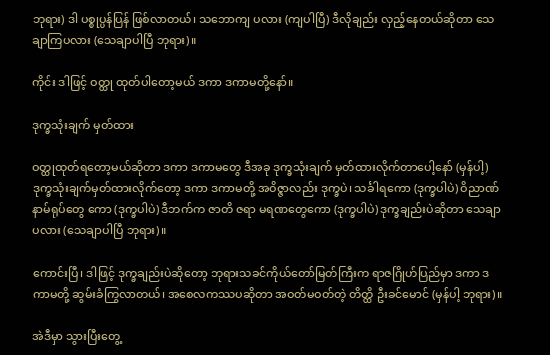ဘုရား) ဒါ ပစ္စုပ္ပန်ပြန် ဖြစ်လာတယ်၊ သဘောကျ ပလား (ကျပါပြီ) ဒီလိုချည်း လှည့်နေတယ်ဆိုတာ သေချာကြပလား (သေချာပါပြီ ဘုရား)။

ကိုင်း ဒါဖြင့် ဝတ္ထု ထုတ်ပါတော့မယ် ဒကာ ဒကာမတို့နော်။

ဒုက္ခသုံးချက် မှတ်ထား

ဝတ္ထုထုတ်ရတော့မယ်ဆိုတာ ဒကာ ဒကာမတွေ ဒီအခု ဒုက္ခသုံးချက် မှတ်ထားလိုက်တာပေါ့နော် (မှန်ပါ့) ဒုက္ခသုံးချက်မှတ်ထားလိုက်တော့ ဒကာ ဒကာမတို့ အဝိဇ္ဇာလည်း ဒုက္ခပဲ၊ သင်္ခါရကော (ဒုက္ခပါပဲ) ဝိညာဏ်နာမ်ရုပ်တွေ ကော (ဒုက္ခပါပဲ) ဒီဘက်က ဇာတိ ဇရာ မရဏတွေကော (ဒုက္ခပါပဲ) ဒုက္ခချည်းပဲဆိုတာ သေချာပလား (သေချာပါပြီ ဘုရား)။

ကောင်းပြီ၊ ဒါဖြင့် ဒုက္ခချည်းပဲဆိုတော့ ဘုရားသခင်ကိုယ်တော်မြတ်ကြီးက ရာဇဂြိုဟ်ပြည်မှာ ဒကာ ဒကာမတို့ ဆွမ်းခံကြွလာတယ်၊ အစေလကဿပဆိုတာ အဝတ်မဝတ်တဲ့ တိတ္ထိ ဦးခင်မောင် (မှန်ပါ့ ဘုရား)။

အဲဒီမှာ သွားပြီးတွေ့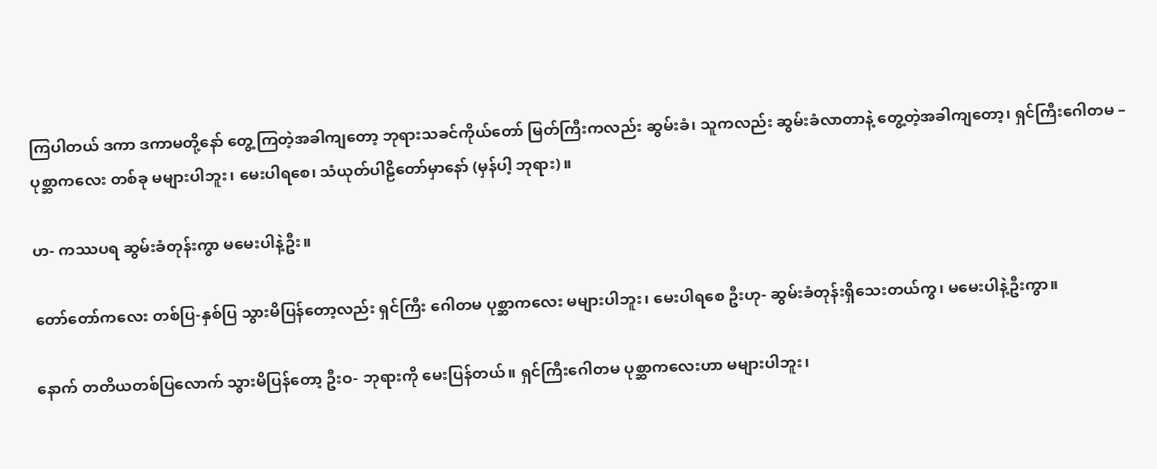ကြပါတယ် ဒကာ ဒကာမတို့နော် တွေ့ကြတဲ့အခါကျတော့ ဘုရားသခင်ကိုယ်တော် မြတ်ကြီးကလည်း ဆွမ်းခံ၊ သူကလည်း ဆွမ်းခံလာတာနဲ့ တွေ့တဲ့အခါကျတော့၊ ရှင်ကြီးဂေါတမ – ပုစ္ဆာကလေး တစ်ခု မများပါဘူး၊ မေးပါရစေ၊ သံယုတ်ပါဠိတော်မှာနော် (မှန်ပါ့ ဘုရား)။

ဟ- ကဿပရ ဆွမ်းခံတုန်းကွာ မမေးပါနဲ့ဦး။

တော်တော်ကလေး တစ်ပြ-နှစ်ပြ သွားမိပြန်တော့လည်း ရှင်ကြီး ဂေါတမ ပုစ္ဆာကလေး မများပါဘူး၊ မေးပါရစေ ဦးဟု- ဆွမ်းခံတုန်းရှိသေးတယ်ကွ၊ မမေးပါနဲ့ဦးကွာ။

နောက် တတိယတစ်ပြလောက် သွားမိပြန်တော့ ဦးဝ- ဘုရားကို မေးပြန်တယ်။ ရှင်ကြီးဂေါတမ ပုစ္ဆာကလေးဟာ မများပါဘူး၊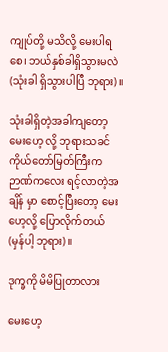ကျုပ်တို့ မသိလို့ မေးပါရစေ၊ ဘယ်နှစ်ခါရှိသွားမလဲ (သုံးခါ ရှိသွားပါပြီ ဘုရား)။

သုံးခါရှိတဲ့အခါကျတော့ မေးဟေ့ လို့ ဘုရားသခင်ကိုယ်တော်မြတ်ကြီးက ဉာဏ်ကလေး ရင့်လာတဲ့အချိန် မှာ စောင့်ပြီးတော့ မေးဟေ့လို့ ပြောလိုက်တယ် (မှန်ပါ့ ဘုရား)။

ဒုက္ခကို မိမိပြုတာလား

မေးဟေ့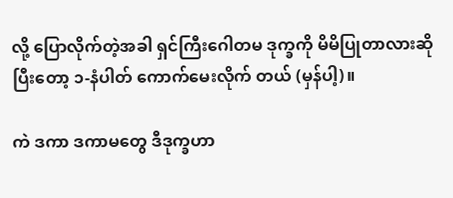လို့ ပြောလိုက်တဲ့အခါ ရှင်ကြီးဂေါတမ ဒုက္ခကို မိမိပြုတာလားဆိုပြီးတော့ ၁-နံပါတ် ကောက်မေးလိုက် တယ် (မှန်ပါ့)။

ကဲ ဒကာ ဒကာမတွေ ဒီဒုက္ခဟာ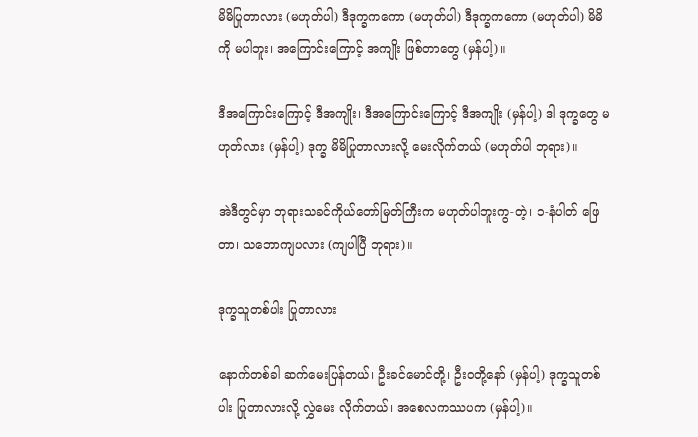မိမိပြုတာလား (မဟုတ်ပါ) ဒီဒုက္ခကကော (မဟုတ်ပါ) ဒီဒုက္ခကကော (မဟုတ်ပါ) မိမိကို မပါဘူး၊ အကြောင်းကြောင့် အကျိုး ဖြစ်တာတွေ (မှန်ပါ့)။

ဒီအကြောင်းကြောင့် ဒီအကျိုး၊ ဒီအကြောင်းကြောင့် ဒီအကျိုး (မှန်ပါ့) ဒါ ဒုက္ခတွေ မဟုတ်လား (မှန်ပါ့) ဒုက္ခ မိမိပြုတာလားလို့ မေးလိုက်တယ် (မဟုတ်ပါ ဘုရား)။

အဲဒီတွင်မှာ ဘုရားသခင်ကိုယ်တော်မြတ်ကြီးက မဟုတ်ပါဘူးကွ-တဲ့၊ ၁-နံပါတ် ဖြေတာ၊ သဘောကျပလား (ကျပါပြီ ဘုရား)။

ဒုက္ခသူတစ်ပါး ပြုတာလား

နောက်တစ်ခါ ဆက်မေးပြန်တယ်၊ ဦးခင်မောင်တို့၊ ဦးဝတို့နော် (မှန်ပါ့) ဒုက္ခသူတစ်ပါး ပြုတာလားလို့ လွှဲမေး လိုက်တယ်၊ အစေလကဿပက (မှန်ပါ့)။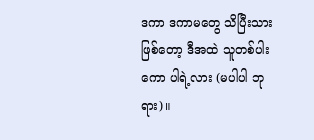ဒကာ ဒကာမတွေ သိပြီးသားဖြစ်တော့ ဒီအထဲ သူတစ်ပါးကော ပါရဲ့လား (မပါပါ ဘုရား)။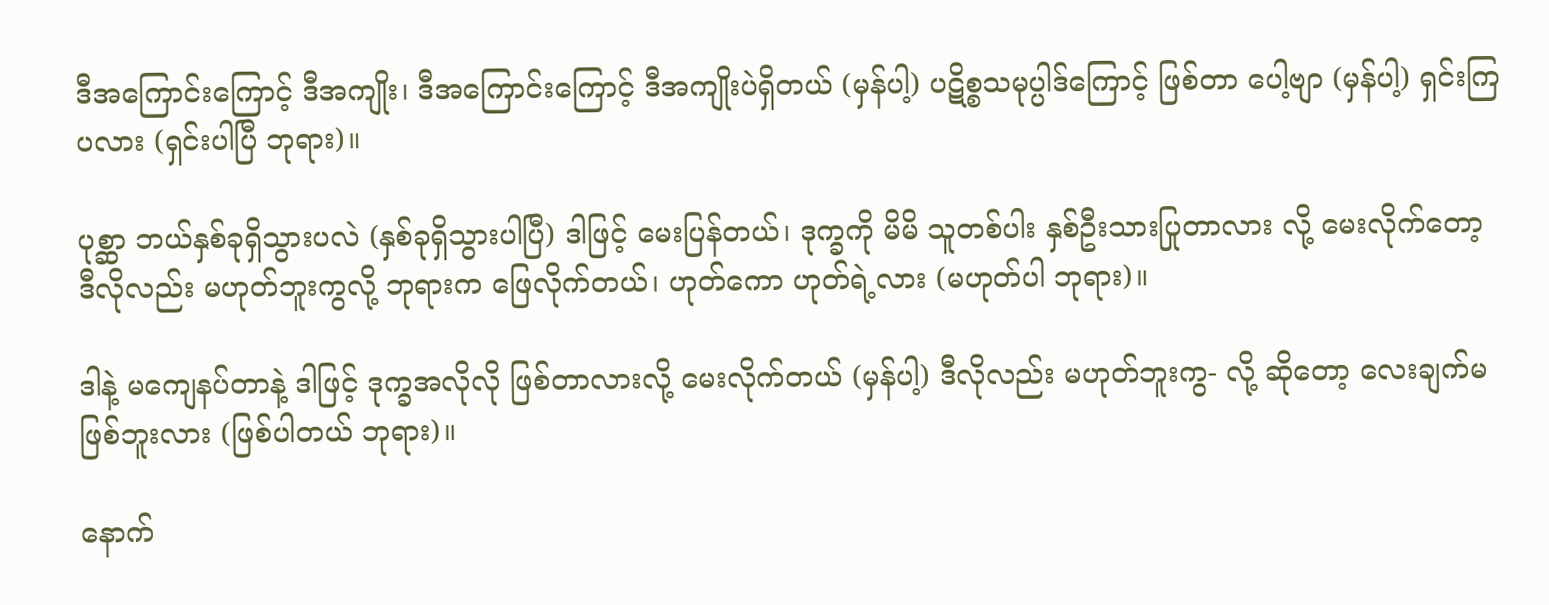ဒီအကြောင်းကြောင့် ဒီအကျိုး၊ ဒီအကြောင်းကြောင့် ဒီအကျိုးပဲရှိတယ် (မှန်ပါ့) ပဋိစ္စသမုပ္ပါဒ်ကြောင့် ဖြစ်တာ ပေါ့ဗျာ (မှန်ပါ့) ရှင်းကြပလား (ရှင်းပါပြီ ဘုရား)။

ပုစ္ဆာ ဘယ်နှစ်ခုရှိသွားပလဲ (နှစ်ခုရှိသွားပါပြီ) ဒါဖြင့် မေးပြန်တယ်၊ ဒုက္ခကို မိမိ သူတစ်ပါး နှစ်ဦးသားပြုတာလား လို့ မေးလိုက်တော့ ဒီလိုလည်း မဟုတ်ဘူးကွလို့ ဘုရားက ဖြေလိုက်တယ်၊ ဟုတ်ကော ဟုတ်ရဲ့လား (မဟုတ်ပါ ဘုရား)။

ဒါနဲ့ မကျေနပ်တာနဲ့ ဒါဖြင့် ဒုက္ခအလိုလို ဖြစ်တာလားလို့ မေးလိုက်တယ် (မှန်ပါ့) ဒီလိုလည်း မဟုတ်ဘူးကွ- လို့ ဆိုတော့ လေးချက်မဖြစ်ဘူးလား (ဖြစ်ပါတယ် ဘုရား)။

နောက်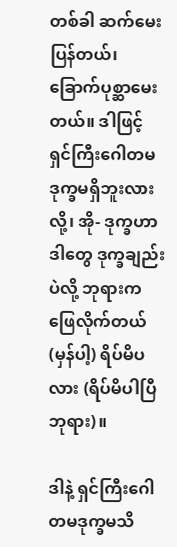တစ်ခါ ဆက်မေးပြန်တယ်၊ ခြောက်ပုစ္ဆာမေးတယ်။ ဒါဖြင့် ရှင်ကြီးဂေါတမ ဒုက္ခမရှိဘူးလားလို့၊ အို- ဒုက္ခဟာ ဒါတွေ ဒုက္ခချည်းပဲလို့ ဘုရားက ဖြေလိုက်တယ် (မှန်ပါ့) ရိပ်မိပလား (ရိပ်မိပါပြီ ဘုရား)။

ဒါနဲ့ ရှင်ကြီးဂေါတမဒုက္ခမသိ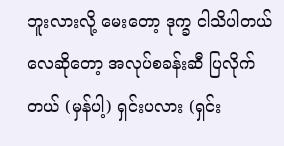ဘူးလားလို့ မေးတော့ ဒုက္ခ ငါသိပါတယ်လေဆိုတော့ အလုပ်စခန်းဆီ ပြလိုက်တယ် (မှန်ပါ့) ရှင်းပလား (ရှင်း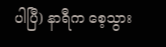ပါပြီ) နာရီက စေ့သွား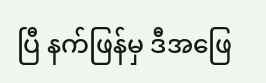ပြီ နက်ဖြန်မှ ဒီအဖြေ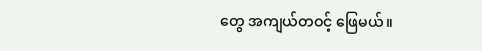တွေ အကျယ်တဝင့် ဖြေမယ်။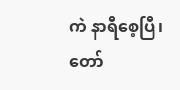ကဲ နာရီစေ့ပြီ၊ တော်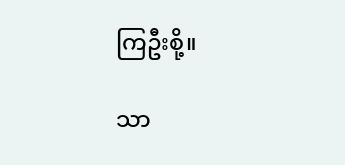ကြဦးစို့။

သာ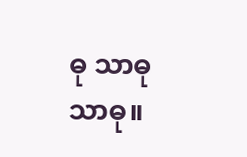ဓု သာဓု သာဓု။